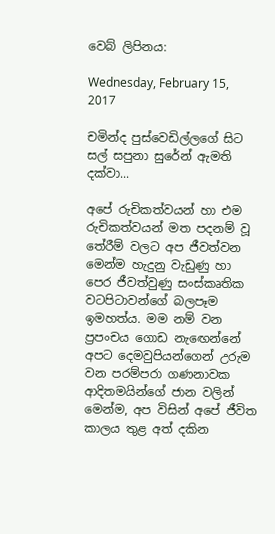වෙබ් ලිපිනය:

Wednesday, February 15, 2017

චමින්ද පුස්වෙඩිල්ලගේ සිට සල් සපුනා සුරේන් ඇමති දක්වා...

අපේ රුචිකත්වයන් හා එම රුචිකත්වයන් මත පදනම් වූ තේරීම් වලට අප ජීවත්වන මෙන්ම හැදුනු වැඩුණු හා පෙර ජීවත්වුණු සංස්කෘතික වටපිටාවන්ගේ බලපෑම ඉමහත්ය. මම නම් වන ප්‍රපංචය ගොඩ නැඟෙන්නේ අපට දෙමවුපියන්ගෙන් උරුම වන පරම්පරා ගණනාවක ආදිතමයින්ගේ ජාන වලින් මෙන්ම, අප විසින් අපේ ජීවිත කාලය තුළ අත් දකින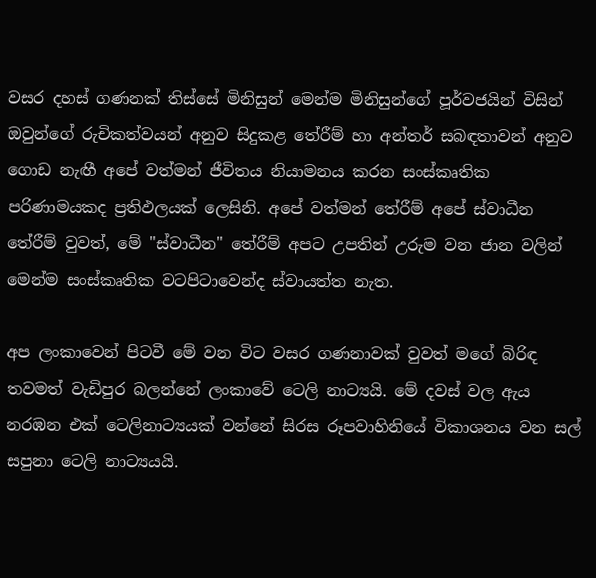වසර දහස් ගණනක් තිස්සේ මිනිසුන් මෙන්ම මිනිසුන්ගේ පූර්වජයින් විසින් ඔවුන්ගේ රුචිකත්වයන් අනුව සිදුකළ තේරීම් හා අන්තර් සබඳතාවන් අනුව ගොඩ නැඟී අපේ වත්මන් ජීවිතය නියාමනය කරන සංස්කෘතික පරිණාමයකද ප්‍රතිඵලයක් ලෙසිනි. අපේ වත්මන් තේරීම් අපේ ස්වාධීන තේරීම් වුවත්, මේ "ස්වාධීන" තේරීම් අපට උපතින් උරුම වන ජාන වලින් මෙන්ම සංස්කෘතික වටපිටාවෙන්ද ස්වායත්ත නැත.

අප ලංකාවෙන් පිටවී මේ වන විට වසර ගණනාවක් වුවත් මගේ බිරිඳ තවමත් වැඩිපුර බලන්නේ ලංකාවේ ටෙලි නාට්‍යයි. මේ දවස් වල ඇය නරඹන එක් ටෙලිනාට්‍යයක් වන්නේ සිරස රූපවාහිනියේ විකාශනය වන සල් සපුනා ටෙලි නාට්‍යයයි.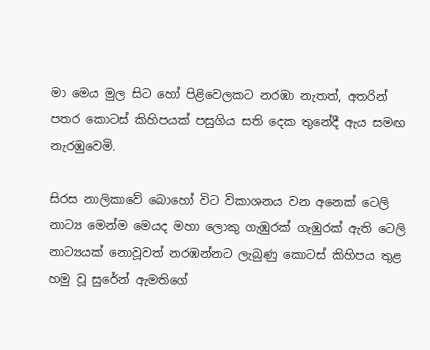මා මෙය මුල සිට හෝ පිළිවෙලකට නරඹා නැතත්, අතරින් පතර කොටස් කිහිපයක් පසුගිය සති දෙක තුනේදී ඇය සමඟ නැරඹුවෙමි.

සිරස නාලිකාවේ බොහෝ විට විකාශනය වන අනෙක් ටෙලි නාට්‍ය මෙන්ම මෙයද මහා ලොකු ගැඹුරක් ගැඹුරක් ඇති ටෙලි නාට්‍යයක් නොවූවත් නරඹන්නට ලැබුණු කොටස් කිහිපය තුළ හමු වූ සුරේන් ඇමතිගේ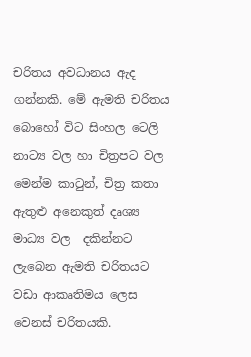චරිතය අවධානය ඇද ගන්නකි. මේ ඇමති චරිතය බොහෝ විට සිංහල ටෙලි නාට්‍ය වල හා චිත්‍රපට වල මෙන්ම කාටුන්, චිත්‍ර කතා ඇතුළු අනෙකුත් දෘශ්‍ය මාධ්‍ය වල  දකින්නට ලැබෙන ඇමති චරිතයට වඩා ආකෘතිමය ලෙස වෙනස් චරිතයකි.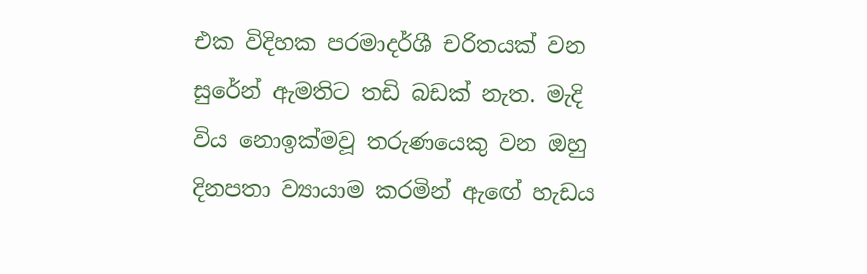එක විදිහක පරමාදර්ශී චරිතයක් වන සුරේන් ඇමතිට තඩි බඩක් නැත. මැදි විය නොඉක්මවූ තරුණයෙකු වන ඔහු දිනපතා ව්‍යායාම කරමින් ඇඟේ හැඩය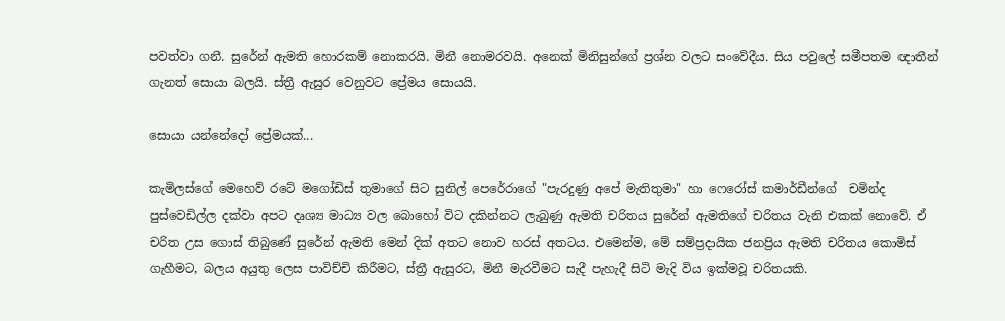පවත්වා ගනී. සුරේන් ඇමති හොරකම් නොකරයි. මිනී නොමරවයි. අනෙක් මිනිසුන්ගේ ප්‍රශ්න වලට සංවේදීය. සිය පවුලේ සමීපතම ඥාතීන් ගැනත් සොයා බලයි. ස්ත්‍රී ඇසුර වෙනුවට ප්‍රේමය සොයයි.

සොයා යන්නේදෝ ප්‍රේමයක්...

කැමිලස්ගේ මෙහෙව් රටේ මගෝඩිස් තුමාගේ සිට සුනිල් පෙරේරාගේ "පැරදුණු අපේ මැතිතුමා" හා ෆෙරෝස් කමාර්ඩීන්ගේ  චමින්ද පුස්වෙඩිල්ල දක්වා අපට දෘශ්‍ය මාධ්‍ය වල බොහෝ විට දකින්නට ලැබුණු ඇමති චරිතය සුරේන් ඇමතිගේ චරිතය වැනි එකක් නොවේ. ඒ චරිත උස ගොස් තිබුණේ සුරේන් ඇමති මෙන් දික් අතට නොව හරස් අතටය. එමෙන්ම, මේ සම්ප්‍රදායික ජනප්‍රිය ඇමති චරිතය කොමිස් ගැහීමට, බලය අයුතු ලෙස පාවිච්චි කිරීමට, ස්ත්‍රී ඇසුරට, මිනී මැරවීමට සැදී පැහැදී සිටි මැදි විය ඉක්මවූ චරිතයකි.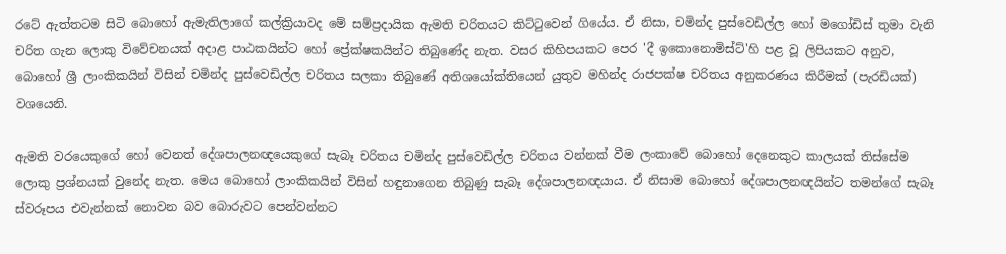රටේ ඇත්තටම සිටි බොහෝ ඇමැතිලාගේ කල්ක්‍රියාවද මේ සම්ප්‍රදායික ඇමති චරිතයට කිට්ටුවෙන් ගියේය. ඒ නිසා, චමින්ද පුස්වෙඩිල්ල හෝ මගෝඩිස් තුමා වැනි චරිත ගැන ලොකු විවේචනයක් අදාළ පාඨකයින්ට හෝ ප්‍රේක්ෂකයින්ට තිබුණේද නැත. වසර කිහිපයකට පෙර 'දී ඉකොනොමිස්ට්'හි පළ වූ ලිපියකට අනුව, බොහෝ ශ්‍රී ලාංකිකයින් විසින් චමින්ද පුස්වෙඩිල්ල චරිතය සලකා තිබුණේ අතිශයෝක්තියෙන් යුතුව මහින්ද රාජපක්ෂ චරිතය අනුකරණය කිරීමක් (පැරඩියක්) වශයෙනි.

ඇමති වරයෙකුගේ හෝ වෙනත් දේශපාලනඥයෙකුගේ සැබෑ චරිතය චමින්ද පුස්වෙඩිල්ල චරිතය වන්නක් වීම ලංකාවේ බොහෝ දෙනෙකුට කාලයක් තිස්සේම ලොකු ප්‍රශ්නයක් වුනේද නැත. මෙය බොහෝ ලාංකිකයින් විසින් හඳුනාගෙන තිබුණු සැබෑ දේශපාලනඥයාය. ඒ නිසාම බොහෝ දේශපාලනඥයින්ට තමන්ගේ සැබෑ ස්වරූපය එවැන්නක් නොවන බව බොරුවට පෙන්වන්නට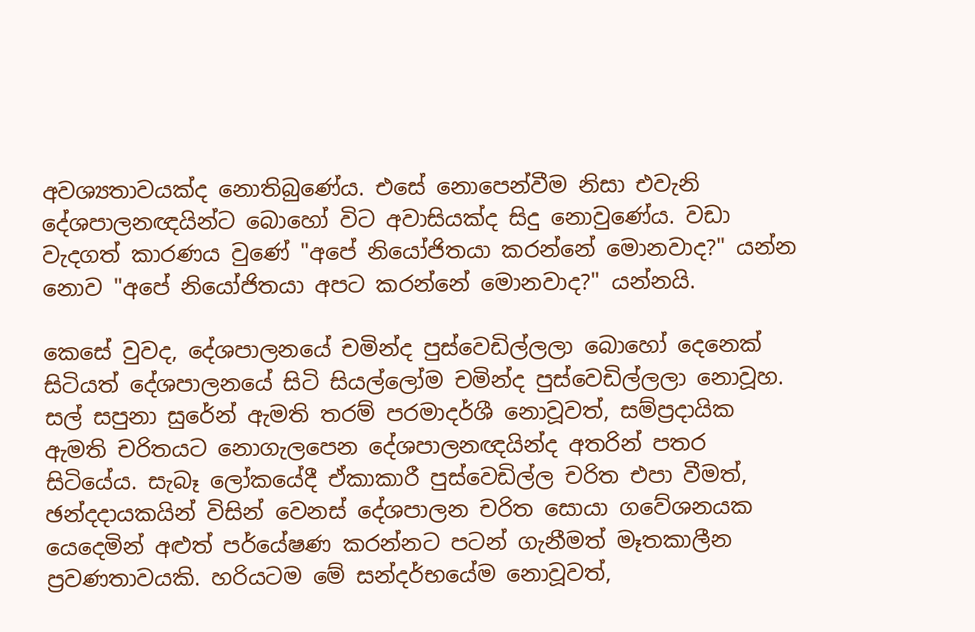අවශ්‍යතාවයක්ද නොතිබුණේය. එසේ නොපෙන්වීම නිසා එවැනි දේශපාලනඥයින්ට බොහෝ විට අවාසියක්ද සිදු නොවුණේය. වඩා වැදගත් කාරණය වුණේ "අපේ නියෝජිතයා කරන්නේ මොනවාද?" යන්න නොව "අපේ නියෝජිතයා අපට කරන්නේ මොනවාද?" යන්නයි.

කෙසේ වුවද, දේශපාලනයේ චමින්ද පුස්වෙඩිල්ලලා බොහෝ දෙනෙක් සිටියත් දේශපාලනයේ සිටි සියල්ලෝම චමින්ද පුස්වෙඩිල්ලලා නොවූහ. සල් සපුනා සුරේන් ඇමති තරම් පරමාදර්ශී නොවූවත්, සම්ප්‍රදායික ඇමති චරිතයට නොගැලපෙන දේශපාලනඥයින්ද අතරින් පතර සිටියේය. සැබෑ ලෝකයේදී ඒකාකාරී පුස්වෙඩිල්ල චරිත එපා වීමත්, ඡන්දදායකයින් විසින් වෙනස් දේශපාලන චරිත සොයා ගවේශනයක යෙදෙමින් අළුත් පර්යේෂණ කරන්නට පටන් ගැනීමත් මෑතකාලීන ප්‍රවණතාවයකි. හරියටම මේ සන්දර්භයේම නොවූවත්,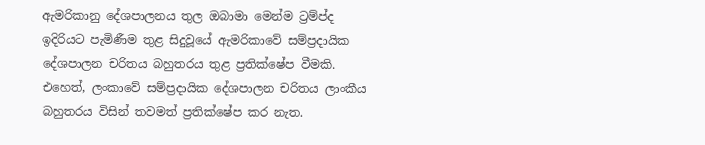ඇමරිකානු දේශපාලනය තුල ඔබාමා මෙන්ම ට්‍රම්ප්ද ඉදිරියට පැමිණීම තුළ සිදුවූයේ ඇමරිකාවේ සම්ප්‍රදායික දේශපාලන චරිතය බහුතරය තුළ ප්‍රතික්ෂේප වීමකි. එහෙත්, ලංකාවේ සම්ප්‍රදායික දේශපාලන චරිතය ලාංකීය බහුතරය විසින් තවමත් ප්‍රතික්ෂේප කර නැත.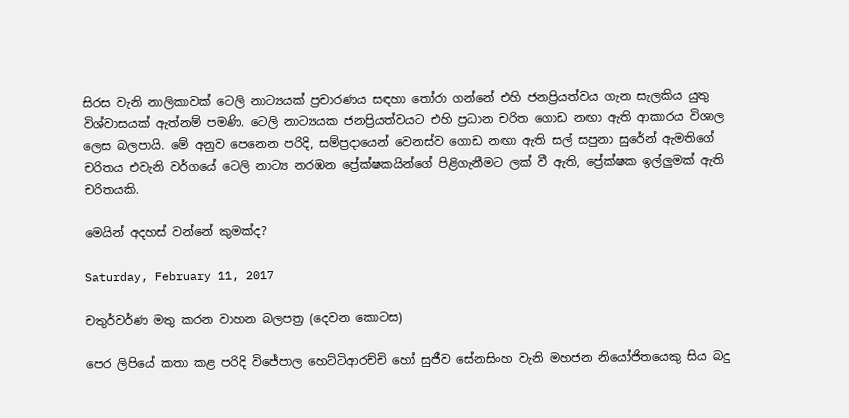සිරස වැනි නාලිකාවක් ටෙලි නාට්‍යයක් ප්‍රචාරණය සඳහා තෝරා ගන්නේ එහි ජනප්‍රියත්වය ගැන සැලකිය යුතු විශ්වාසයක් ඇත්නම් පමණි. ටෙලි නාට්‍යයක ජනප්‍රියත්වයට එහි ප්‍රධාන චරිත ගොඩ නඟා ඇති ආකාරය විශාල ලෙස බලපායි. මේ අනුව පෙනෙන පරිදි, සම්ප්‍රදායෙන් වෙනස්ව ගොඩ නඟා ඇති සල් සපුනා සුරේන් ඇමතිගේ චරිතය එවැනි වර්ගයේ ටෙලි නාට්‍ය නරඹන ප්‍රේක්ෂකයින්ගේ පිළිගැනීමට ලක් වී ඇති, ප්‍රේක්ෂක ඉල්ලුමක් ඇති චරිතයකි.

මෙයින් අදහස් වන්නේ කුමක්ද?

Saturday, February 11, 2017

චතුර්වර්ණ මතු කරන වාහන බලපත්‍ර (දෙවන කොටස)

පෙර ලිපියේ කතා කළ පරිදි විජේපාල හෙට්ටිආරච්චි හෝ සුජීව සේනසිංහ වැනි මහජන නියෝජිතයෙකු සිය බදු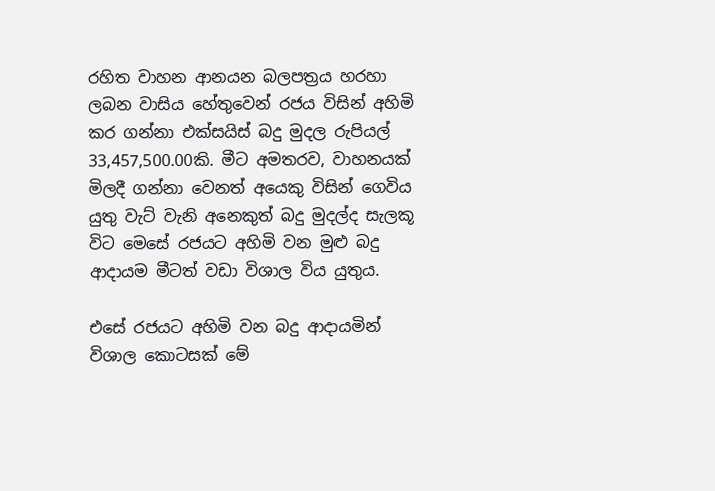රහිත වාහන ආනයන බලපත්‍රය හරහා ලබන වාසිය හේතුවෙන් රජය විසින් අහිමි කර ගන්නා එක්සයිස් බදු මුදල රුපියල් 33,457,500.00කි. මීට අමතරව, වාහනයක් මිලදී ගන්නා වෙනත් අයෙකු විසින් ගෙවිය යුතු වැට් වැනි අනෙකුත් බදු මුදල්ද සැලකූ විට මෙසේ රජයට අහිමි වන මුළු බදු ආදායම මීටත් වඩා විශාල විය යුතුය.

එසේ රජයට අහිමි වන බදු ආදායමින් විශාල කොටසක් මේ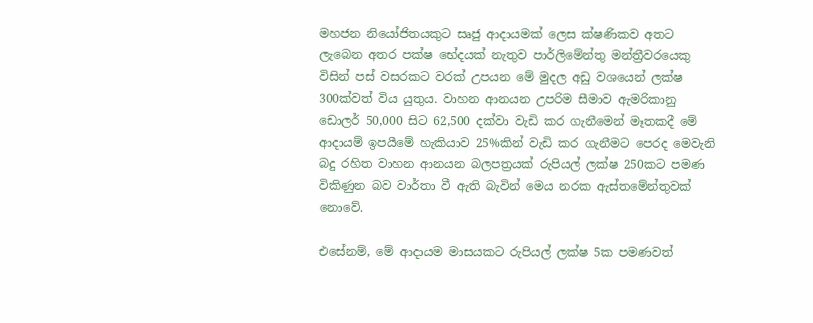මහජන නියෝජිතයකුට සෘජු ආදායමක් ලෙස ක්ෂණිකව අතට ලැබෙන අතර පක්ෂ භේදයක් නැතුව පාර්ලිමේන්තු මන්ත්‍රීවරයෙකු විසින් පස් වසරකට වරක් උපයන මේ මුදල අඩු වශයෙන් ලක්ෂ 300ක්වත් විය යුතුය. වාහන ආනයන උපරිම සීමාව ඇමරිකානු ඩොලර් 50,000 සිට 62,500 දක්වා වැඩි කර ගැනීමෙන් මෑතකදී මේ ආදායම් ඉපයීමේ හැකියාව 25%කින් වැඩි කර ගැනීමට පෙරද මෙවැනි බදු රහිත වාහන ආනයන බලපත්‍රයක් රුපියල් ලක්ෂ 250කට පමණ විකිණුන බව වාර්තා වී ඇති බැවින් මෙය නරක ඇස්තමේන්තුවක් නොවේ.

එසේනම්, මේ ආදායම මාසයකට රුපියල් ලක්ෂ 5ක පමණවත්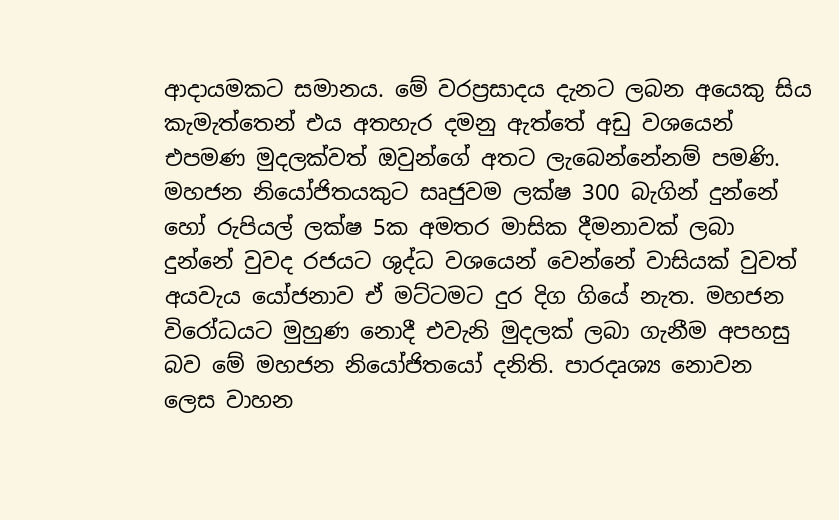ආදායමකට සමානය. මේ වරප්‍රසාදය දැනට ලබන අයෙකු සිය කැමැත්තෙන් එය අතහැර දමනු ඇත්තේ අඩු වශයෙන් එපමණ මුදලක්වත් ඔවුන්ගේ අතට ලැබෙන්නේනම් පමණි. මහජන නියෝජිතයකුට සෘජුවම ලක්ෂ 300 බැගින් දුන්නේ හෝ රුපියල් ලක්ෂ 5ක අමතර මාසික දීමනාවක් ලබා දුන්නේ වුවද රජයට ශුද්ධ වශයෙන් වෙන්නේ වාසියක් වුවත් අයවැය යෝජනාව ඒ මට්ටමට දුර දිග ගියේ නැත. මහජන විරෝධයට මුහුණ නොදී එවැනි මුදලක් ලබා ගැනීම අපහසු බව මේ මහජන නියෝජිතයෝ දනිති. පාරදෘශ්‍ය නොවන ලෙස වාහන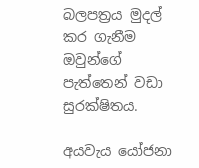බලපත්‍රය මුදල් කර ගැනීම ඔවුන්ගේ පැත්තෙන් වඩා සුරක්ෂිතය.

අයවැය යෝජනා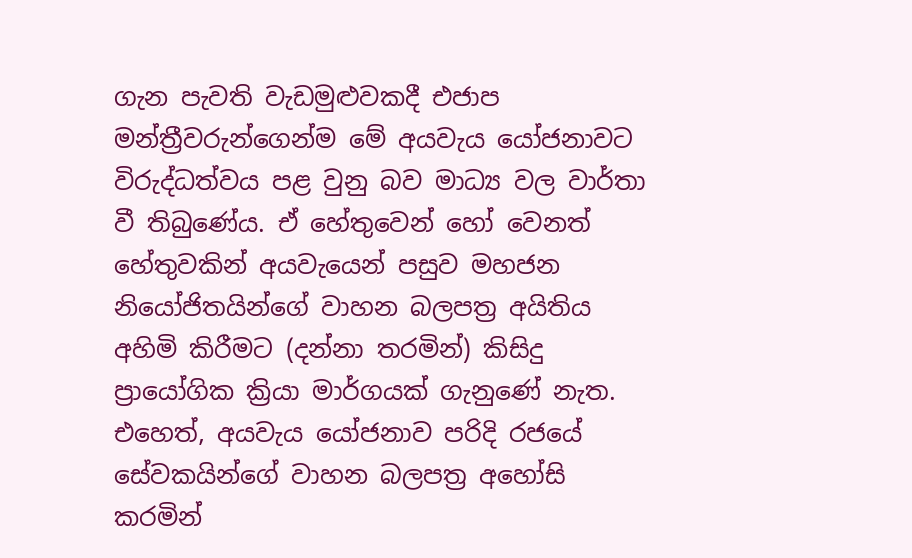ගැන පැවති වැඩමුළුවකදී එජාප මන්ත්‍රීවරුන්ගෙන්ම මේ අයවැය යෝජනාවට විරුද්ධත්වය පළ වුනු බව මාධ්‍ය වල වාර්තා වී තිබුණේය. ඒ හේතුවෙන් හෝ වෙනත් හේතුවකින් අයවැයෙන් පසුව මහජන නියෝජිතයින්ගේ වාහන බලපත්‍ර අයිතිය අහිමි කිරීමට (දන්නා තරමින්) කිසිදු ප්‍රායෝගික ක්‍රියා මාර්ගයක් ගැනුණේ නැත. එහෙත්, අයවැය යෝජනාව පරිදි රජයේ සේවකයින්ගේ වාහන බලපත්‍ර අහෝසි කරමින්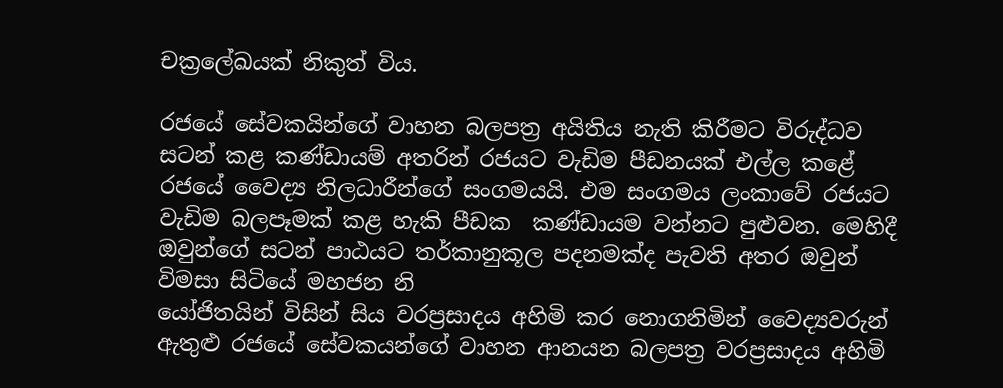චක්‍රලේඛයක් නිකුත් විය.

රජයේ සේවකයින්ගේ වාහන බලපත්‍ර අයිතිය නැති කිරීමට විරුද්ධව සටන් කළ කණ්ඩායම් අතරින් රජයට වැඩිම පීඩනයක් එල්ල කළේ රජයේ වෛද්‍ය නිලධාරීන්ගේ සංගමයයි. එම සංගමය ලංකාවේ රජයට වැඩිම බලපෑමක් කළ හැකි පීඩක  කණ්ඩායම වන්නට පුළුවන. මෙහිදී ඔවුන්ගේ සටන් පාඨයට තර්කානුකූල පදනමක්ද පැවති අතර ඔවුන් විමසා සිටියේ මහජන නි
යෝජිතයින් විසින් සිය වරප්‍රසාදය අහිමි කර නොගනිමින් වෛද්‍යවරුන් ඇතුළු රජයේ සේවකයන්ගේ වාහන ආනයන බලපත්‍ර වරප්‍රසාදය අහිමි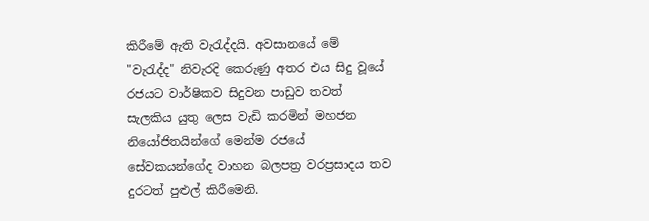කිරීමේ ඇති වැරැද්දයි. අවසානයේ මේ "වැරැද්ද" නිවැරදි කෙරුණු අතර එය සිදු වූයේ රජයට වාර්ෂිකව සිදුවන පාඩුව තවත් සැලකිය යුතු ලෙස වැඩි කරමින් මහජන නියෝජිතයින්ගේ මෙන්ම රජයේ සේවකයන්ගේද වාහන බලපත්‍ර වරප්‍රසාදය තව දුරටත් පුළුල් කිරීමෙනි.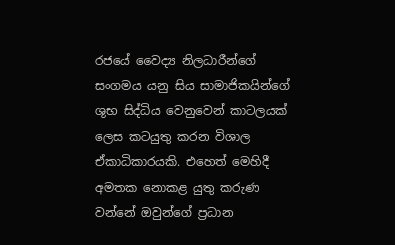රජයේ වෛද්‍ය නිලධාරීන්ගේ සංගමය යනු සිය සාමාජිකයින්ගේ ශුභ සිද්ධිය වෙනුවෙන් කාටලයක් ලෙස කටයුතු කරන විශාල ඒකාධිකාරයකි. එහෙත් මෙහිදී අමතක නොකළ යුතු කරුණ වන්නේ ඔවුන්ගේ ප්‍රධාන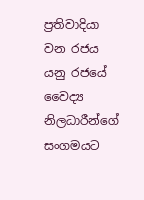ප්‍රතිවාදියා වන රජය යනු රජයේ වෛද්‍ය නිලධාරීන්ගේ සංගමයට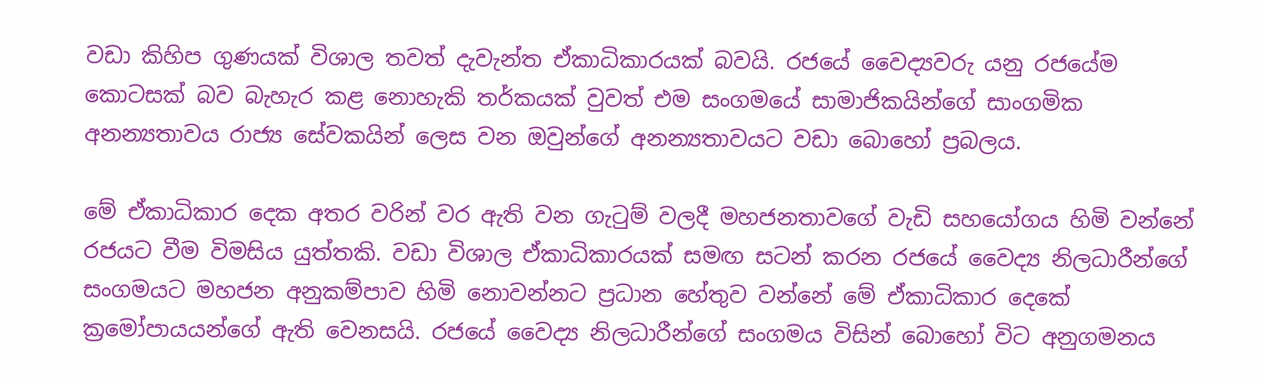වඩා කිහිප ගුණයක් විශාල තවත් දැවැන්ත ඒකාධිකාරයක් බවයි. රජයේ වෛද්‍යවරු යනු රජයේම කොටසක් බව බැහැර කළ නොහැකි තර්කයක් වුවත් එම සංගමයේ සාමාජිකයින්ගේ සාංගමික අනන්‍යතාවය රාජ්‍ය සේවකයින් ලෙස වන ඔවුන්ගේ අනන්‍යතාවයට වඩා බොහෝ ප්‍රබලය.

මේ ඒකාධිකාර දෙක අතර වරින් වර ඇති වන ගැටුම් වලදී මහජනතාවගේ වැඩි සහයෝගය හිමි වන්නේ රජයට වීම විමසිය යුත්තකි. වඩා විශාල ඒකාධිකාරයක් සමඟ සටන් කරන රජයේ වෛද්‍ය නිලධාරීන්ගේ සංගමයට මහජන අනුකම්පාව හිමි නොවන්නට ප්‍රධාන හේතුව වන්නේ මේ ඒකාධිකාර දෙකේ ක්‍රමෝපායයන්ගේ ඇති වෙනසයි. රජයේ වෛද්‍ය නිලධාරීන්ගේ සංගමය විසින් බොහෝ විට අනුගමනය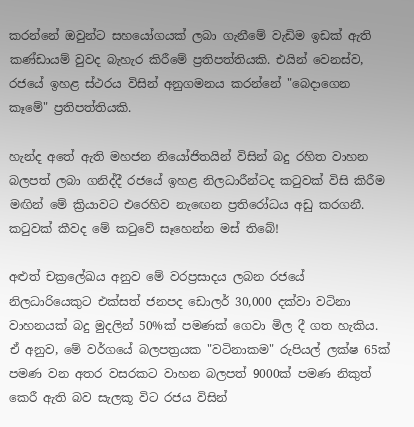කරන්නේ ඔවුන්ට සහයෝගයක් ලබා ගැනීමේ වැඩිම ඉඩක් ඇති කණ්ඩායම් වුවද බැහැර කිරීමේ ප්‍රතිපත්තියකි. එයින් වෙනස්ව, රජයේ ඉහළ ස්ථරය විසින් අනුගමනය කරන්නේ "බෙදාගෙන කෑමේ" ප්‍රතිපත්තියකි.

හැන්ද අතේ ඇති මහජන නියෝජිතයින් විසින් බදු රහිත වාහන බලපත් ලබා ගනිද්දී රජයේ ඉහළ නිලධාරීන්ටද කටුවක් විසි කිරීම මඟින් මේ ක්‍රියාවට එරෙහිව නැඟෙන ප්‍රතිරෝධය අඩු කරගනී. කටුවක් කීවද මේ කටුවේ සෑහෙන්න මස් තිබේ!

අළුත් චක්‍රලේඛය අනුව මේ වරප්‍රසාදය ලබන රජයේ නිලධාරියෙකුට එක්සත් ජනපද ඩොලර් 30,000 දක්වා වටිනා වාහනයක් බදු මුදලින් 50%ක් පමණක් ගෙවා මිල දී ගත හැකිය. ඒ අනුව, මේ වර්ගයේ බලපත්‍රයක "වටිනාකම" රුපියල් ලක්ෂ 65ක් පමණ වන අතර වසරකට වාහන බලපත් 9000ක් පමණ නිකුත් කෙරී ඇති බව සැලකූ විට රජය විසින්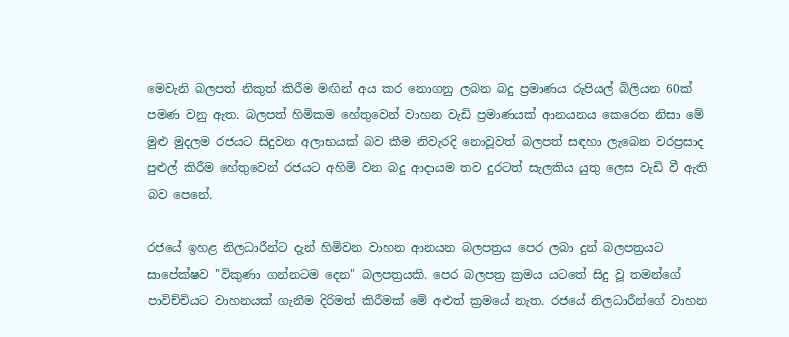මෙවැනි බලපත් නිකුත් කිරීම මඟින් අය කර නොගනු ලබන බදු ප්‍රමාණය රුපියල් බිලියන 60ක් පමණ වනු ඇත. බලපත් හිමිකම හේතුවෙන් වාහන වැඩි ප්‍රමාණයක් ආනයනය කෙරෙන නිසා මේ මුළු මුදලම රජයට සිදුවන අලාභයක් බව කීම නිවැරදි නොවූවත් බලපත් සඳහා ලැබෙන වරප්‍රසාද පුළුල් කිරීම හේතුවෙන් රජයට අහිමි වන බදු ආදායම තව දුරටත් සැලකිය යුතු ලෙස වැඩි වී ඇති බව පෙනේ.

රජයේ ඉහළ නිලධාරීන්ට දැන් හිමිවන වාහන ආනයන බලපත්‍රය පෙර ලබා දුන් බලපත්‍රයට සාපේක්ෂව "විකුණා ගන්නටම දෙන" බලපත්‍රයකි. පෙර බලපත්‍ර ක්‍රමය ය‍ටතේ සිදු වූ තමන්ගේ පාවිච්චියට වාහනයක් ගැනීම දිරිමත් කිරීමක් මේ අළුත් ක්‍රමයේ නැත. රජයේ නිලධාරීන්ගේ වාහන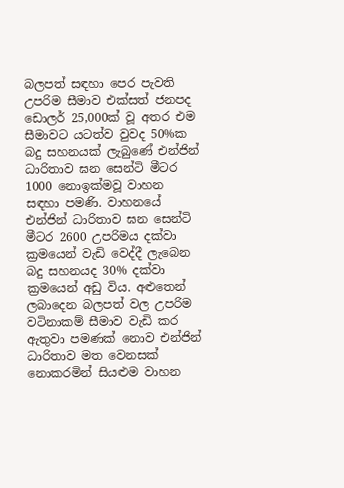බලපත් සඳහා පෙර පැවති උපරිම සීමාව එක්සත් ජනපද ඩොලර් 25,000ක් වූ අතර එම සීමාවට යටත්ව වුවද 50%ක බදු සහනයක් ලැබුණේ එන්ජින් ධාරිතාව ඝන සෙන්ටි මීටර 1000 නොඉක්මවූ වාහන සඳහා පමණි. වාහනයේ එන්ජින් ධාරිතාව ඝන සෙන්ටි මීටර 2600 උපරිමය දක්වා ක්‍රමයෙන් වැඩි වෙද්දී ලැබෙන බදු සහනයද 30% දක්වා ක්‍රමයෙන් අඩු විය. අළුතෙන් ලබාදෙන බලපත් වල උපරිම වටිනාකම් සීමාව වැඩි කර ඇතුවා පමණක් නොව එන්ජින් ධාරිතාව මත වෙනසක් නොකරමින් සියළුම වාහන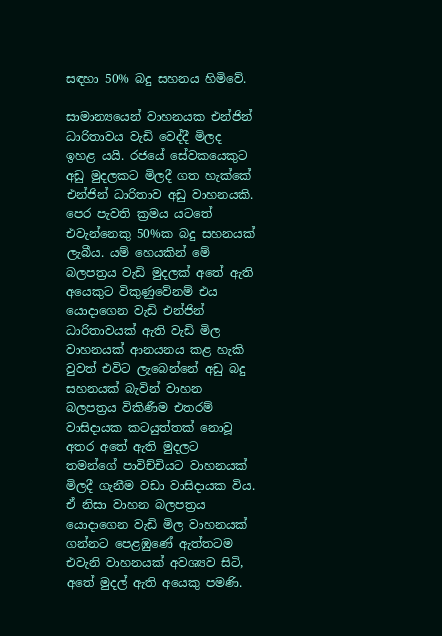සඳහා 50% බදු සහනය හිමිවේ.

සාමාන්‍යයෙන් වාහනයක එන්ජින් ධාරිතාවය වැඩි වෙද්දී මිලද ඉහළ යයි. රජයේ සේවකයෙකුට අඩු මුදලකට මිලදී ගත හැක්කේ එන්ජින් ධාරිතාව අඩු වාහනයකි. පෙර පැවති ක්‍රමය යටතේ එවැන්නෙකු 50%ක බදු සහනයක් ලැබීය. යම් හෙයකින් මේ බලපත්‍රය වැඩි මුදලක් අතේ ඇති අයෙකුට විකුණුවේනම් එය යොදාගෙන වැඩි එන්ජින් ධාරිතාවයක් ඇති වැඩි මිල වාහනයක් ආනයනය කළ හැකි වුවත් එවිට ලැබෙන්නේ අඩු බදු සහනයක් බැවින් වාහන බලපත්‍රය විකිණීම එතරම් වාසිදායක කටයුත්තක් නොවූ අතර අතේ ඇති මුදලට තමන්ගේ පාවිච්චියට වාහනයක් මිලදී ගැනීම වඩා වාසිදායක විය. ඒ නිසා වාහන බලපත්‍රය යොදාගෙන වැඩි මිල වාහනයක් ගන්නට පෙළඹුණේ ඇත්තටම එවැනි වාහනයක් අවශ්‍යව සිටි, අතේ මුදල් ඇති අයෙකු පමණි.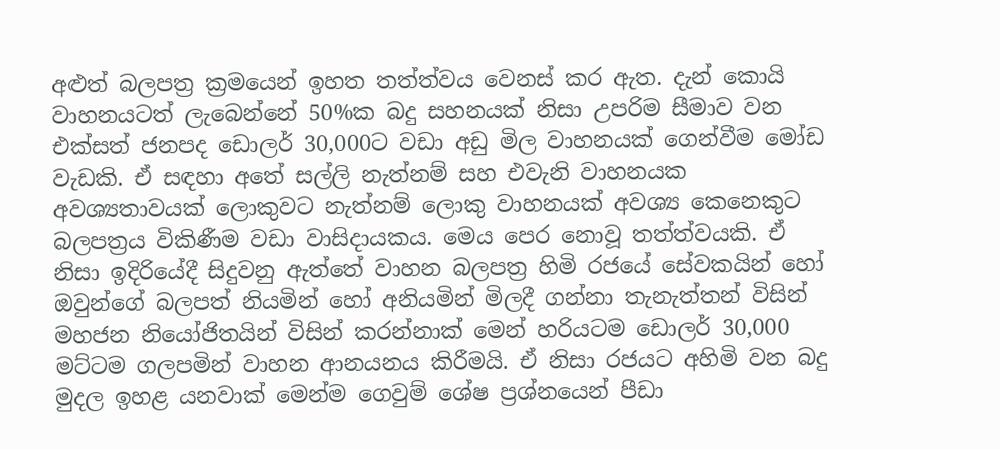අළුත් බලපත්‍ර ක්‍රමයෙන් ඉහත තත්ත්වය වෙනස් කර ඇත. දැන් කොයි වාහනයටත් ලැබෙන්නේ 50%ක බදු සහනයක් නිසා උපරිම සීමාව වන එක්සත් ජනපද ඩොලර් 30,000ට වඩා අඩු මිල වාහනයක් ගෙන්වීම මෝඩ වැඩකි. ඒ සඳහා අතේ සල්ලි නැත්නම් සහ එවැනි වාහනයක අවශ්‍යතාවයක් ලොකුවට නැත්නම් ලොකු වාහනයක් අවශ්‍ය කෙනෙකුට බලපත්‍රය විකිණීම වඩා වාසිදායකය. මෙය පෙර නොවූ තත්ත්වයකි. ඒ නිසා ඉදිරියේදී සිදුවනු ඇත්තේ වාහන බලපත්‍ර හිමි රජයේ සේවකයින් හෝ ඔවුන්ගේ බලපත් නියමින් හෝ අනියමින් මිලදී ගන්නා තැනැත්තන් විසින් මහජන නියෝජිතයින් විසින් කරන්නාක් මෙන් හරියටම ඩොලර් 30,000 මට්ටම ගලපමින් වාහන ආනයනය කිරීමයි. ඒ නිසා රජයට අහිමි වන බදු මුදල ඉහළ යනවාක් මෙන්ම ගෙවුම් ශේෂ ප්‍රශ්නයෙන් පීඩා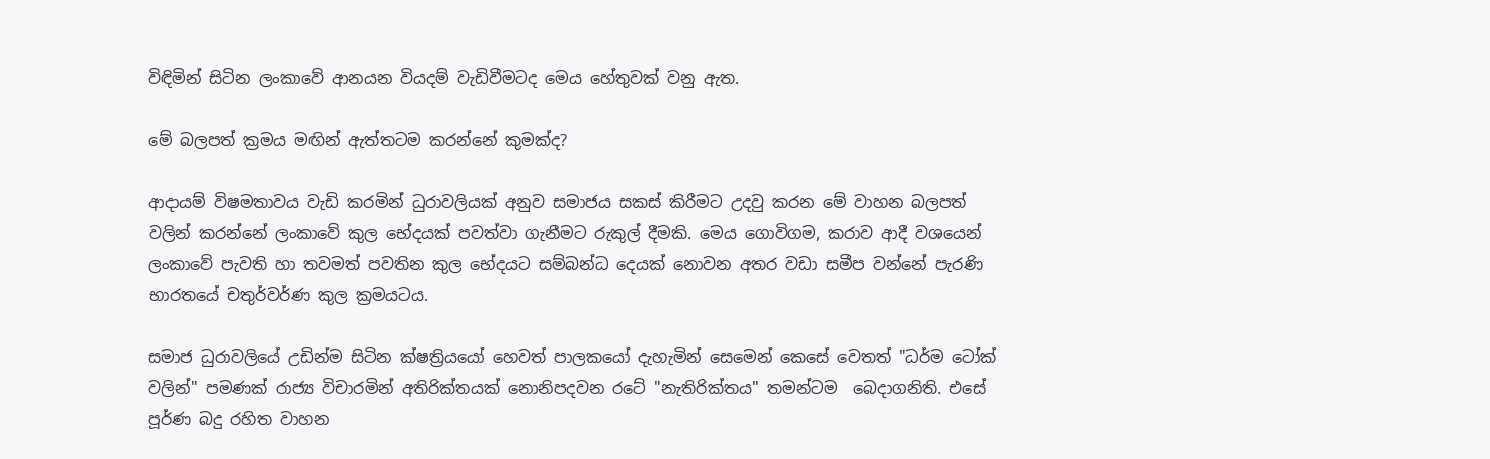විඳිමින් සිටින ලංකාවේ ආනයන වියදම් වැඩිවීමටද මෙය හේතුවක් වනු ඇත.

මේ බලපත් ක්‍රමය මඟින් ඇත්තටම කරන්නේ කුමක්ද?

ආදායම් විෂමතාවය වැඩි කරමින් ධුරාවලියක් අනුව සමාජය සකස් කිරීමට උදවු කරන මේ වාහන බලපත් වලින් කරන්නේ ලංකාවේ කුල භේදයක් පවත්වා ගැනීමට රුකුල් දීමකි. මෙය ගොවිගම, කරාව ආදී වශයෙන් ලංකාවේ පැවති හා තවමත් පවතින කුල භේදයට සම්බන්ධ දෙයක් නොවන අතර වඩා සමීප වන්නේ පැරණි භාරතයේ චතුර්වර්ණ කුල ක්‍රමයටය.

සමාජ ධුරාවලියේ උඩින්ම සිටින ක්ෂත්‍රියයෝ හෙවත් පාලකයෝ දැහැමින් සෙමෙන් කෙසේ වෙතත් "ධර්ම ටෝක් වලින්" පමණක් රාජ්‍ය විචාරමින් අතිරික්තයක් නොනිපදවන රටේ "නැතිරික්තය" තමන්ටම  බෙදාගනිති. එසේ පූර්ණ බදු රහිත වාහන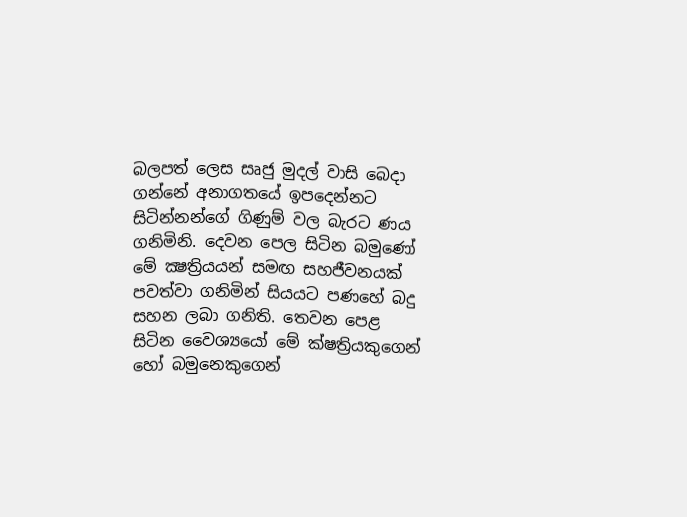බලපත් ලෙස සෘජු මුදල් වාසි බෙදා ගන්නේ අනාගතයේ ඉපදෙන්නට සිටින්නන්ගේ ගිණුම් වල බැරට ණය ගනිමිනි. දෙවන පෙල සිටින බමුණෝ මේ ක්‍ෂත්‍රියයන් සමඟ සහජීවනයක් පවත්වා ගනිමින් සියයට පණහේ බදු සහන ලබා ගනිති. තෙවන පෙළ සිටින වෛශ්‍යයෝ මේ ක්ෂත්‍රියකුගෙන් හෝ බමුනෙකුගෙන්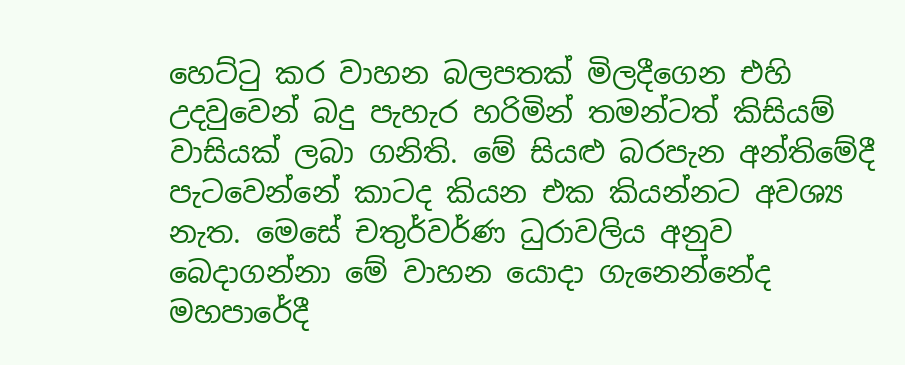හෙට්ටු කර වාහන බලපතක් මිලදීගෙන එහි උදවුවෙන් බදු පැහැර හරිමින් තමන්ටත් කිසියම් වාසියක් ලබා ගනිති. මේ සියළු බරපැන අන්තිමේදී පැටවෙන්නේ කාටද කියන එක කියන්නට අවශ්‍ය නැත. මෙසේ චතුර්වර්ණ ධුරාවලිය අනුව බෙදාගන්නා මේ වාහන යොදා ගැනෙන්නේද මහපාරේදී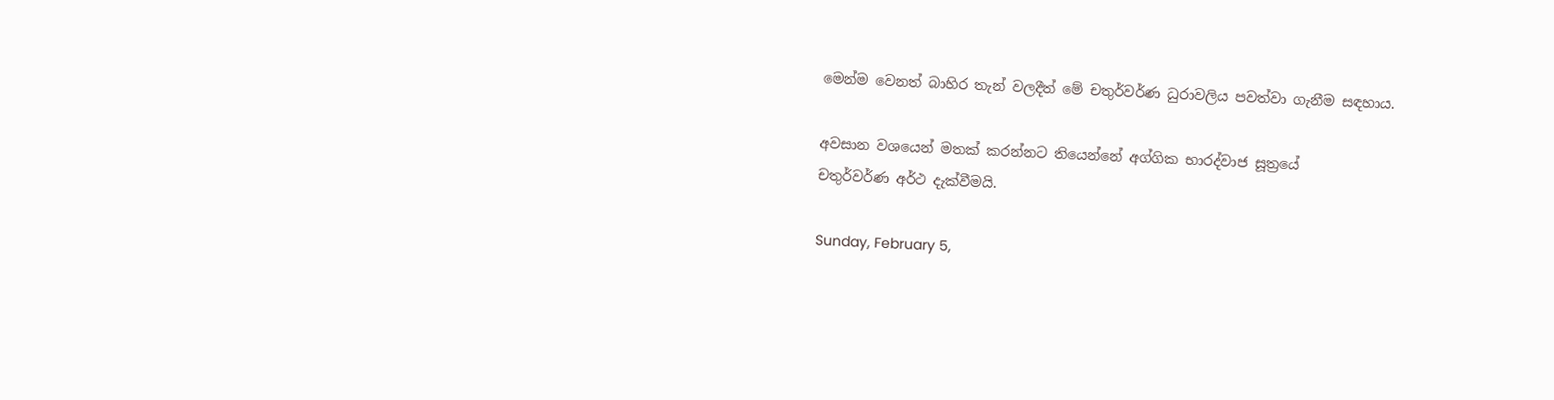මෙන්ම වෙනත් බාහිර තැන් වලදීත් මේ චතුර්වර්ණ ධුරාවලිය පවත්වා ගැනීම සඳහාය.

අවසාන වශයෙන් මතක් කරන්නට තියෙන්නේ අග්ගික භාරද්වාජ සූත්‍රයේ
චතුර්වර්ණ අර්ථ දැක්වීමයි.

Sunday, February 5,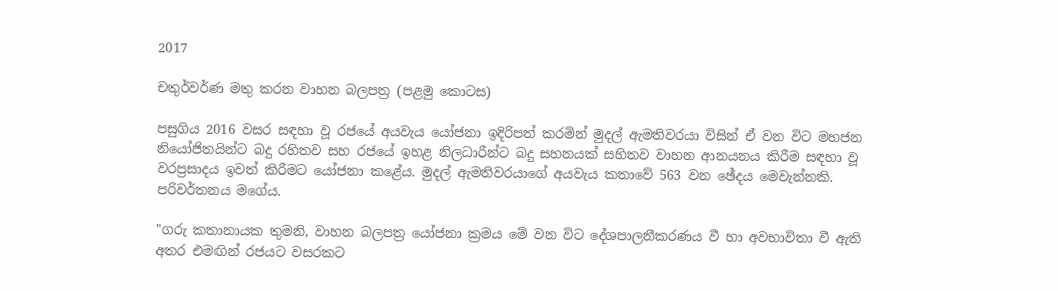2017

චතුර්වර්ණ මතු කරන වාහන බලපත්‍ර (පළමු කොටස)

පසුගිය 2016 වසර සඳහා වූ රජයේ අයවැය යෝජනා ඉදිරිපත් කරමින් මුදල් ඇමතිවරයා විසින් ඒ වන විට මහජන නියෝජිතයින්ට බදු රහිතව සහ රජයේ ඉහළ නිලධාරීන්ට බදු සහනයක් සහිතව වාහන ආනයනය කිරීම සඳහා වූ වරප්‍රසාදය ඉවත් කිරීමට යෝජනා කළේය. මුදල් ඇමතිවරයාගේ අයවැය කතාවේ 563 වන ඡේදය මෙවැන්නකි. පරිවර්තනය මගේය.

"ගරු කතානායක තුමනි, වාහන බලපත්‍ර යෝජනා ක්‍රමය මේ වන විට දේශපාලනීකරණය වී හා අවභාවිතා වී ඇති අතර එමඟින් රජයට වසරකට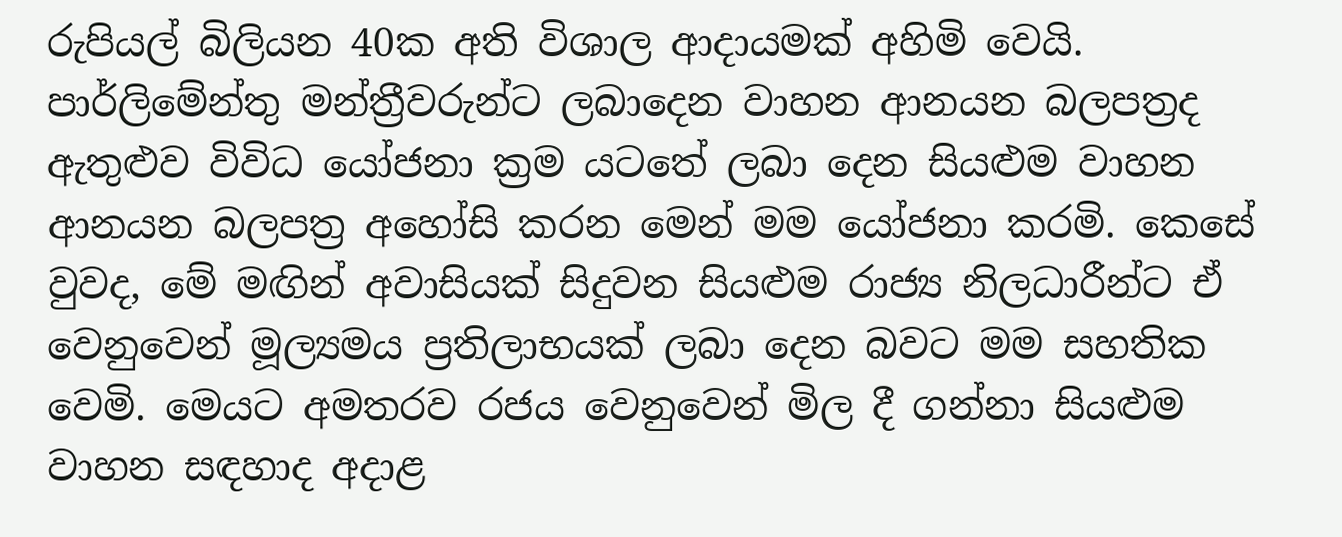රුපියල් බිලියන 40ක අති විශාල ආදායමක් අහිමි වෙයි. පාර්ලිමේන්තු මන්ත්‍රීවරුන්ට ලබාදෙන වාහන ආනයන බලපත්‍රද ඇතුළුව විවිධ යෝජනා ක්‍රම යටතේ ලබා දෙන සියළුම වාහන ආනයන බලපත්‍ර අහෝසි කරන මෙන් මම යෝජනා කරමි. කෙසේ වුවද, මේ මඟින් අවාසියක් සිදුවන සියළුම රාජ්‍ය නිලධාරීන්ට ඒ වෙනුවෙන් මූල්‍යමය ප්‍රතිලාභයක් ලබා දෙන බවට මම සහතික වෙමි. මෙයට අමතරව රජය වෙනුවෙන් මිල දී ගන්නා සියළුම වාහන සඳහාද අදාළ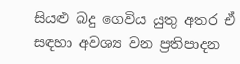සියළු බදු ගෙවිය යුතු අතර ඒ සඳහා අවශ්‍ය වන ප්‍රතිපාදන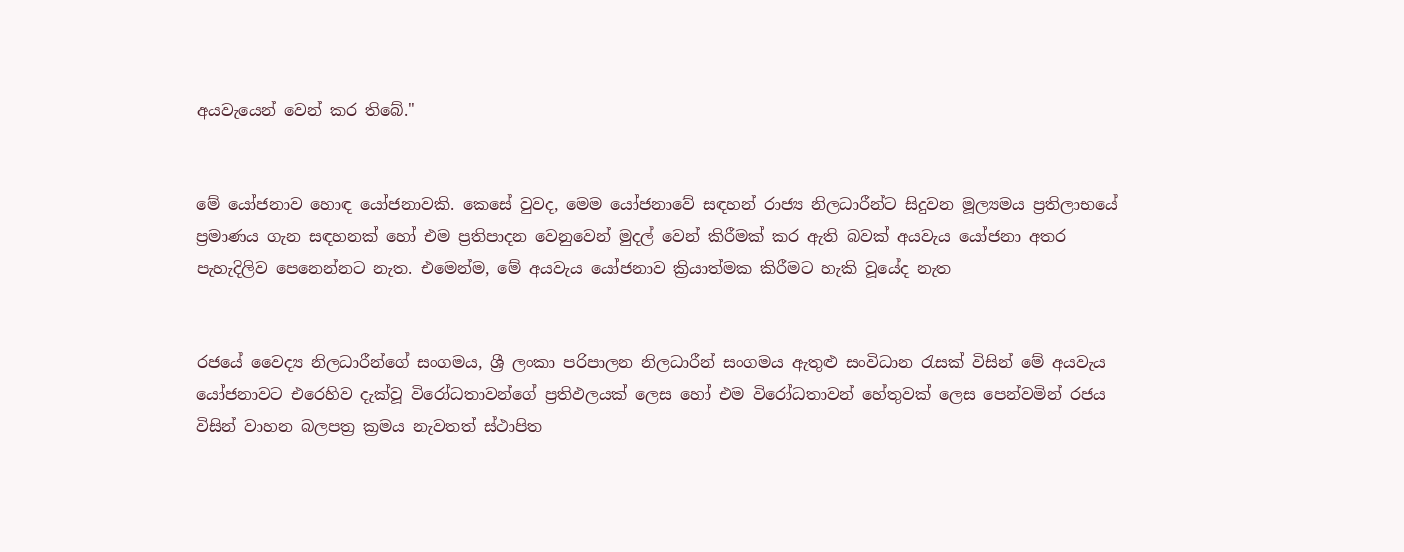අයවැයෙන් වෙන් කර තිබේ."


මේ යෝජනාව හොඳ යෝජනාවකි. කෙසේ වුවද, මෙම යෝජනාවේ සඳහන් රාජ්‍ය නිලධාරීන්ට සිදුවන මූල්‍යමය ප්‍රතිලාභයේ ප්‍රමාණය ගැන සඳහනක් හෝ එම ප්‍රතිපාදන වෙනුවෙන් මුදල් වෙන් කිරීමක් කර ඇති බවක් අයවැය යෝජනා අතර පැහැදිලිව පෙනෙන්නට නැත. එමෙන්ම, මේ අයවැය යෝජනාව ක්‍රියාත්මක කිරීමට හැකි වූයේද නැත


රජයේ වෛද්‍ය නිලධාරීන්ගේ සංගමය, ශ්‍රී ලංකා පරිපාලන නිලධාරීන් සංගමය ඇතුළු සංවිධාන රැසක් විසින් මේ අයවැය යෝජනාවට එරෙහිව දැක්වූ විරෝධතාවන්ගේ ප්‍රතිඵලයක් ලෙස හෝ එම විරෝධතාවන් හේතුවක් ලෙස පෙන්වමින් රජය විසින් වාහන බලපත්‍ර ක්‍රමය නැවතත් ස්ථාපිත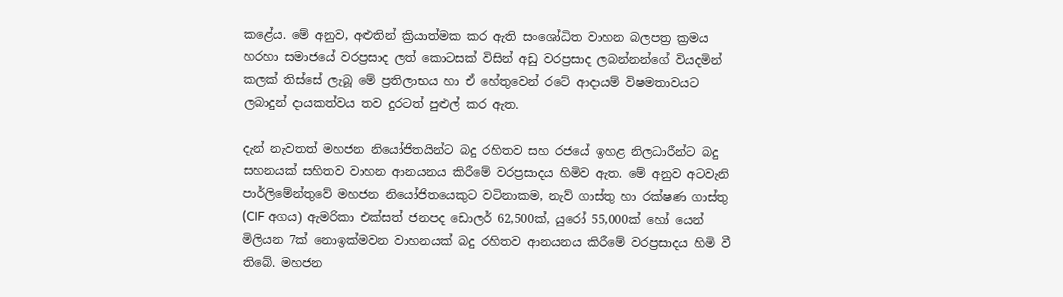කළේය. මේ අනුව, අළුතින් ක්‍රියාත්මක කර ඇති සංශෝධිත වාහන බලපත්‍ර ක්‍රමය හරහා සමාජයේ වරප්‍රසාද ලත් කොටසක් විසින් අඩු වරප්‍රසාද ලබන්නන්ගේ වියදමින් කලක් තිස්සේ ලැබූ මේ ප්‍රතිලාභය හා ඒ හේතුවෙන් රටේ ආදායම් විෂමතාවයට ලබාදුන් දායකත්වය තව දුරටත් පුළුල් කර ඇත.

දැන් නැවතත් මහජන නියෝජිතයින්ට බදු රහිතව සහ රජයේ ඉහළ නිලධාරීන්ට බදු සහනයක් සහිතව වාහන ආනයනය කිරීමේ වරප්‍රසාදය හිමිව ඇත. මේ අනුව අටවැනි පාර්ලිමේන්තුවේ මහජන නියෝජිතයෙකුට වටිනාකම, නැව් ගාස්තු හා රක්ෂණ ගාස්තු (CIF අගය) ඇමරිකා එක්සත් ජනපද ඩොලර් 62,500ක්, යුරෝ 55,000ක් හෝ යෙන් මිලියන 7ක් නොඉක්මවන වාහනයක් බදු රහිතව ආනයනය කිරීමේ වරප්‍රසාදය හිමි වී තිබේ. මහජන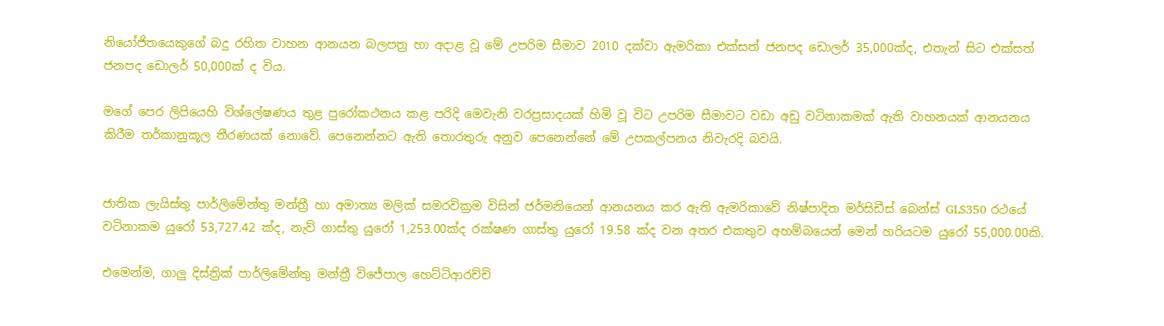නියෝජිතයෙකුගේ බදු රහිත වාහන ආනයන බලපත්‍ර හා අදාළ වූ මේ උපරිම සීමාව 2010 දක්වා ඇමරිකා එක්සත් ජනපද ඩොලර් 35,000ක්ද, එතැන් සිට එක්සත් ජනපද ඩොලර් 50,000ක් ද විය.

මගේ පෙර ලිපියෙහි විශ්ලේෂණය තුළ පුරෝකථනය කළ පරිදි මෙවැනි වරප්‍රසාදයක් හිමි වූ විට උපරිම සීමාවට වඩා අඩු වටිනාකමක් ඇති වාහනයක් ආනයනය කිරීම තර්කානුකූල තීරණයක් නොවේ. පෙනෙන්නට ඇති තොරතුරු අනුව පෙනෙන්නේ මේ උපකල්පනය නිවැරදි බවයි.


ජාතික ලැයිස්තු පාර්ලිමේන්තු මන්ත්‍රී හා අමාත්‍ය මලික් සමරවික්‍රම විසින් ජර්මනියෙන් ආනයනය කර ඇති ඇමරිකාවේ නිෂ්පාදිත මර්සිඩීස් බෙන්ස් GLS350 රථයේ වටිනාකම යුරෝ 53,727.42 ක්ද, නැව් ගාස්තු යුරෝ 1,253.00ක්ද රක්ෂණ ගාස්තු යුරෝ 19.58 ක්ද වන අතර එකතුව අහම්බයෙන් මෙන් හරියටම යුරෝ 55,000.00කි.

එමෙන්ම, ගාලු දිස්ත්‍රික් පාර්ලිමේන්තු මන්ත්‍රී විජේපාල හෙට්ටිආරච්චි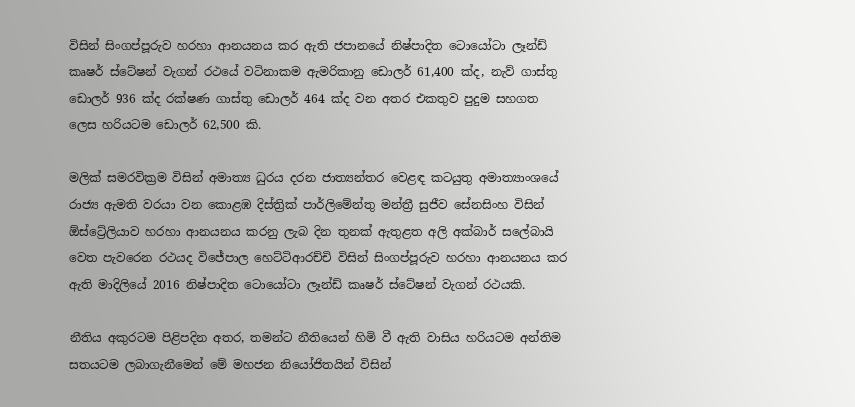විසින් සිංගප්පූරුව හරහා ආනයනය කර ඇති ජපානයේ නිෂ්පාදිත ටොයෝටා ලෑන්ඩ් කෘෂර් ස්ටේෂන් වැගන් රථයේ වටිනාකම ඇමරිකානු ඩොලර් 61,400 ක්ද, නැව් ගාස්තු ඩොලර් 936 ක්ද රක්ෂණ ගාස්තු ඩොලර් 464 ක්ද වන අතර එකතුව පුදුම සහගත ලෙස හරියටම ඩොලර් 62,500 කි.

මලික් සමරවික්‍රම විසින් අමාත්‍ය ධුරය දරන ජාත්‍යන්තර වෙළඳ කටයුතු අමාත්‍යාංශයේ රාජ්‍ය ඇමති වරයා වන කොළඹ දිස්ත්‍රික් පාර්ලිමේන්තු මන්ත්‍රී සුජීව සේනසිංහ විසින් ඕස්ට්‍රේලියාව හරහා ආනයනය කරනු ලැබ දින තුනක් ඇතුළත අලි අක්බාර් සලේබායි වෙත පැවරෙන රථයද විජේපාල හෙට්ටිආරච්චි විසින් සිංගප්පූරුව හරහා ආනයනය කර ඇති මාදිලියේ 2016 නිෂ්පාදිත ටොයෝටා ලෑන්ඩ් කෘෂර් ස්ටේෂන් වැගන් රථයකි.

නීතිය අකුරටම පිළිපදින අතර, තමන්ට නීතියෙන් හිමි වී ඇති වාසිය හරියටම අන්තිම සතයටම ලබාගැනීමෙන් මේ මහජන නියෝජිතයින් විසින්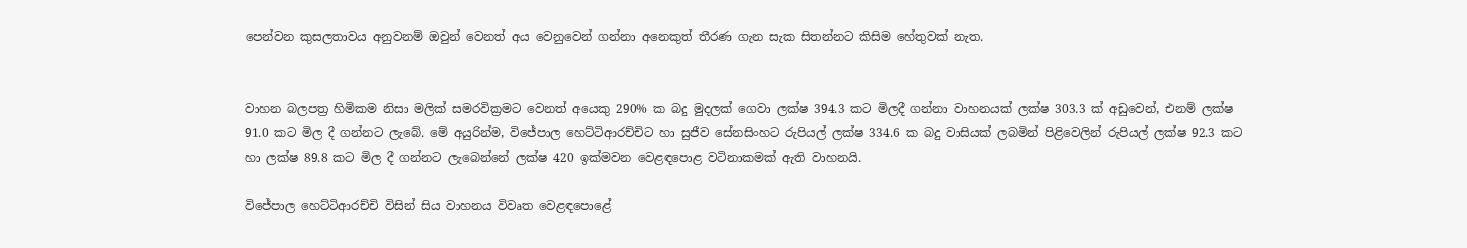පෙන්වන කුසලතාවය අනුවනම් ඔවුන් වෙනත් අය වෙනුවෙන් ගන්නා අනෙකුත් තීරණ ගැන සැක සිතන්නට කිසිම හේතුවක් නැත.


වාහන බලපත්‍ර හිමිකම නිසා මලික් සමරවික්‍රමට වෙනත් අයෙකු 290% ක බදු මුදලක් ගෙවා ලක්ෂ 394.3 කට මිලදී ගන්නා වාහනයක් ලක්ෂ 303.3 ක් අඩුවෙන්, එනම් ලක්ෂ 91.0 කට මිල දී ගන්නට ලැබේ. මේ අයුරින්ම, විජේපාල හෙට්ටිආරච්චිට හා සුජීව සේනසිංහට රුපියල් ලක්ෂ 334.6 ක බදු වාසියක් ලබමින් පිළිවෙලින් රුපියල් ලක්ෂ 92.3 කට හා ලක්ෂ 89.8 කට මිල දී ගන්නට ලැබෙන්නේ ලක්ෂ 420 ඉක්මවන වෙළඳපොළ වටිනාකමක් ඇති වාහනයි.

විජේපාල හෙට්ටිආරච්චි විසින් සිය වාහනය විවෘත වෙළඳපොළේ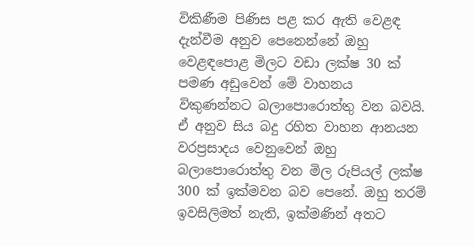විකිණීම පිණිස පළ කර ඇති වෙළඳ දැන්වීම අනුව පෙනෙන්නේ ඔහු වෙළඳපොළ මිලට වඩා ලක්ෂ 30 ක් පමණ අඩුවෙන් මේ වාහනය විකුණන්නට බලාපොරොත්තු වන බවයි. ඒ අනුව සිය බදු රහිත වාහන ආනයන වරප්‍රසාදය වෙනුවෙන් ඔහු බලාපොරොත්තු වන මිල රුපියල් ලක්ෂ 300 ක් ඉක්මවන බව පෙනේ. ඔහු තරම් ඉවසිලිමත් නැති, ඉක්මණින් අතට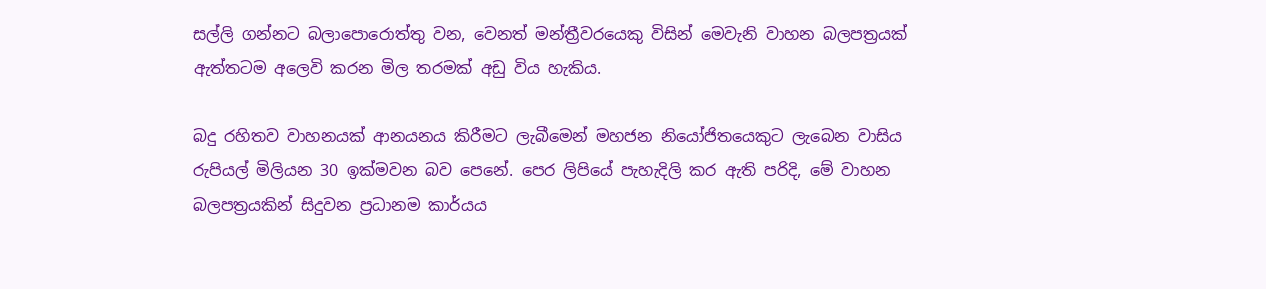සල්ලි ගන්නට බලාපොරොත්තු වන, වෙනත් මන්ත්‍රීවරයෙකු විසින් මෙවැනි වාහන බලපත්‍රයක් ඇත්තටම අලෙවි කරන මිල තරමක් අඩු විය හැකිය.

බදු රහිතව වාහනයක් ආනයනය කිරීමට ලැබීමෙන් මහජන නියෝජිතයෙකුට ලැබෙන වාසිය රුපියල් මිලියන 30 ඉක්මවන බව පෙනේ. පෙර ලිපියේ පැහැදිලි කර ඇති පරිදි, මේ වාහන බලපත්‍රයකින් සිදුවන ප්‍රධානම කාර්යය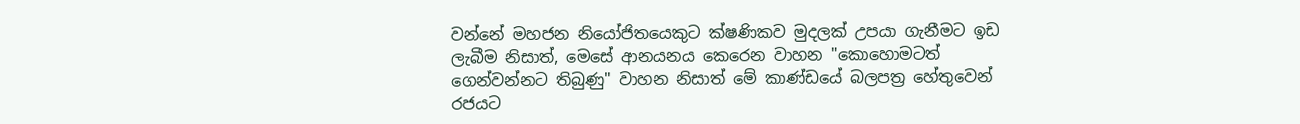වන්නේ මහජන නියෝජිතයෙකුට ක්ෂණිකව මුදලක් උපයා ගැනීමට ඉඩ ලැබීම නිසාත්, මෙසේ ආනයනය කෙරෙන වාහන "කොහොමටත් ගෙන්වන්නට තිබුණු" වාහන නිසාත් මේ කාණ්ඩයේ බලපත්‍ර හේතුවෙන් රජයට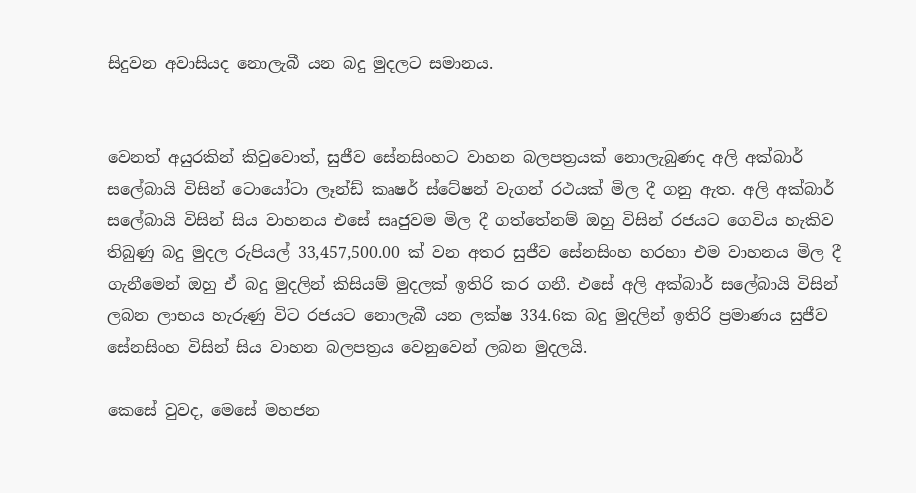සිදුවන අවාසියද නොලැබී යන බදු මුදලට සමානය.


වෙනත් අයුරකින් කිවුවොත්, සුජීව සේනසිංහට වාහන බලපත්‍රයක් නොලැබුණද අලි අක්බාර් සලේබායි විසින් ටොයෝටා ලෑන්ඩ් කෘෂර් ස්ටේෂන් වැගන් රථයක් මිල දී ගනු ඇත. අලි අක්බාර් සලේබායි විසින් සිය වාහනය එසේ සෘජුවම මිල දී ගත්තේනම් ඔහු විසින් රජයට ගෙවිය හැකිව තිබුණු බදු මුදල රුපියල් 33,457,500.00 ක් වන අතර සුජීව සේනසිංහ හරහා එම වාහනය මිල දී ගැනීමෙන් ඔහු ඒ බදු මුදලින් කිසියම් මුදලක් ඉතිරි කර ගනී. එසේ අලි අක්බාර් සලේබායි විසින් ලබන ලාභය හැරුණු විට රජයට නොලැබී යන ලක්ෂ 334.6ක බදු මුදලින් ඉතිරි ප්‍රමාණය සුජීව සේනසිංහ විසින් සිය වාහන බලපත්‍රය වෙනුවෙන් ලබන මුදලයි.

කෙසේ වුවද, මෙසේ මහජන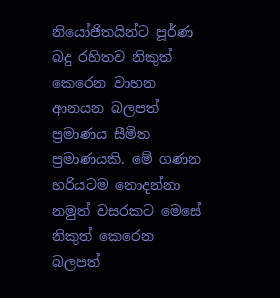නියෝජිතයින්ට පූර්ණ බදු රහිතව නිකුත් කෙරෙන වාහන ආනයන බලපත් ප්‍රමාණය සීමිත ප්‍රමාණයකි. මේ ගණන හරියටම නොදන්නා නමුත් වසරකට මෙසේ නිකුත් කෙරෙන බලපත්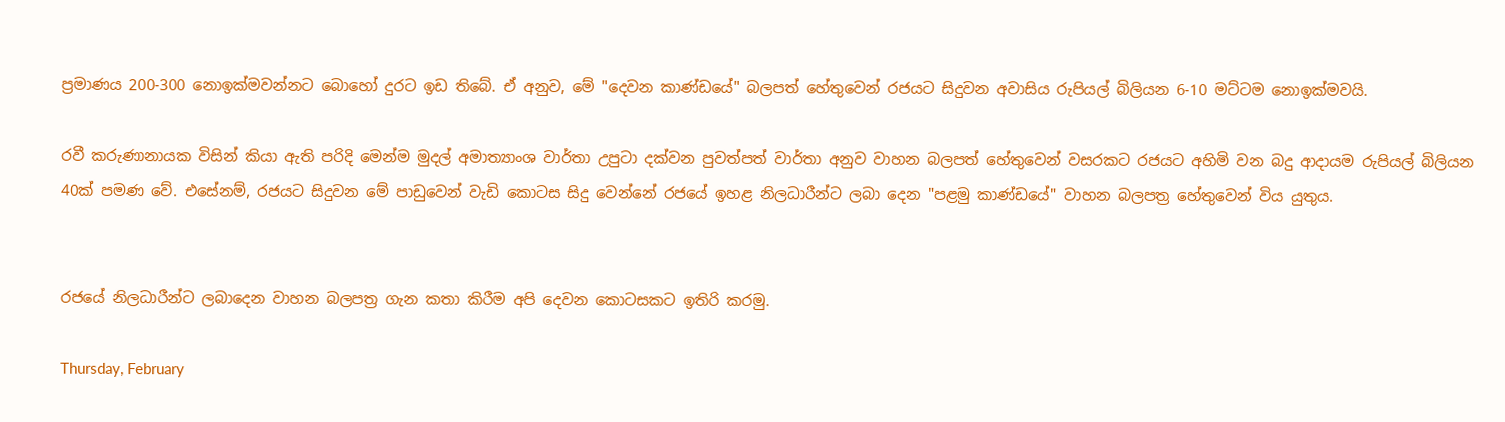ප්‍රමාණය 200-300 නොඉක්මවන්නට බොහෝ දුරට ඉඩ තිබේ. ඒ අනුව, මේ "දෙවන කාණ්ඩයේ" බලපත් හේතුවෙන් රජයට සිදුවන අවාසිය රුපියල් බිලියන 6-10 මට්ටම නොඉක්මවයි.

රවී කරුණානායක විසින් කියා ඇති පරිදි මෙන්ම මුදල් අමාත්‍යාංශ වාර්තා උපුටා දක්වන පුවත්පත් වාර්තා අනුව වාහන බලපත් හේතුවෙන් වසරකට රජයට අහිමි වන බදු ආදායම රුපියල් බිලියන 40ක් පමණ වේ. එසේනම්, රජයට සිදුවන මේ පාඩුවෙන් වැඩි කොටස සිදු වෙන්නේ රජයේ ඉහළ නිලධාරීන්ට ලබා දෙන "පළමු කාණ්ඩයේ" වාහන බලපත්‍ර හේතුවෙන් විය යුතුය.


රජයේ නිලධාරීන්ට ලබාදෙන වාහන බලපත්‍ර ගැන කතා කිරීම අපි දෙවන කොටසකට ඉතිරි කරමු.

Thursday, February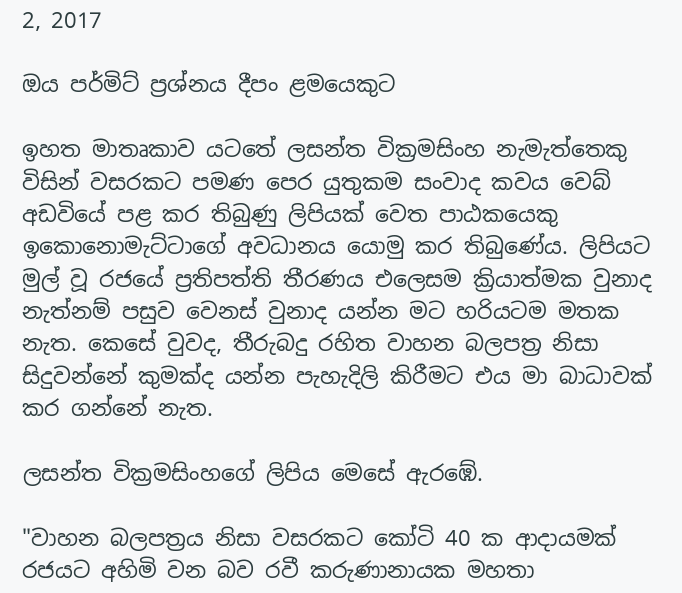2, 2017

ඔය පර්මිට් ප්‍රශ්නය දීපං ළමයෙකුට

ඉහත මාතෘකාව යටතේ ලසන්ත වික්‍රමසිංහ නැමැත්තෙකු විසින් වසරකට පමණ පෙර යුතුකම සංවාද කවය වෙබ් අඩවියේ පළ කර තිබුණු ලිපියක් වෙත පාඨකයෙකු ඉකොනොමැට්ටාගේ අවධානය යොමු කර තිබුණේය. ලිපියට මුල් වූ රජයේ ප්‍රතිපත්ති තීරණය එලෙසම ක්‍රියාත්මක වුනාද නැත්නම් පසුව වෙනස් වුනාද යන්න මට හරියටම මතක නැත. කෙසේ වුවද, තීරුබදු රහිත වාහන බලපත්‍ර නිසා සිදුවන්නේ කුමක්ද යන්න පැහැදිලි කිරීමට එය මා බාධාවක් කර ගන්නේ නැත.

ලසන්ත වික්‍රමසිංහගේ ලිපිය මෙසේ ඇරඹේ.

"වාහන බලපත්‍රය නිසා වසරකට කෝටි 40 ක ආදායමක් රජයට අහිමි වන බව රවී කරුණානායක මහතා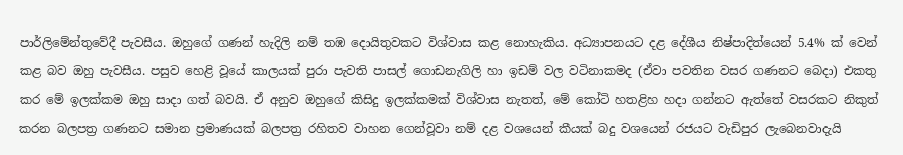පාර්ලිමේන්තුවේදී පැවසීය. ඔහුගේ ගණන් හැදිලි නම් තඹ දොයිතුවකට විශ්වාස කළ නොහැකිය. අධ්‍යාපනයට දළ දේශීය නිෂ්පාදිත්යෙන් 5.4% ක් වෙන් කළ බව ඔහු පැවසීය. පසුව හෙළි වූයේ කාලයක් පුරා පැවති පාසල් ගොඩනැගිලි හා ඉඩම් වල වටිනාකමද (ඒවා පවතින වසර ගණනට බෙදා) එකතු කර මේ ඉලක්කම ඔහු සාදා ගත් බවයි. ඒ අනුව ඔහුගේ කිසිදු ඉලක්කමක් විශ්වාස නැතත්, මේ කෝටි හතළිහ හදා ගන්නට ඇත්තේ වසරකට නිකුත් කරන බලපත්‍ර ගණනට සමාන ප්‍රමාණයක් බලපත්‍ර රහිතව වාහන ගෙන්වූවා නම් දළ වශයෙන් කීයක් බදු වශයෙන් රජයට වැඩිපුර ලැබෙනවාදැයි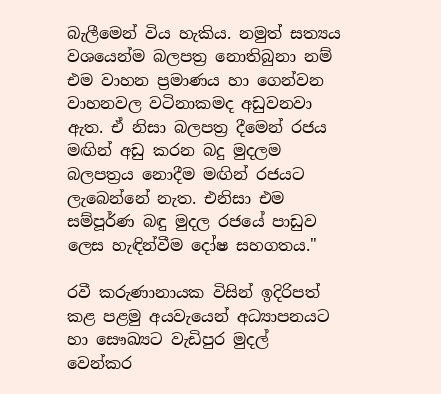බැලීමෙන් විය හැකිය. නමුත් සත්‍යය වශයෙන්ම බලපත්‍ර නොතිබුනා නම් එම වාහන ප්‍රමාණය හා ගෙන්වන වාහනවල වටිනාකමද අඩුවනවා ඇත. ඒ නිසා බලපත්‍ර දීමෙන් රජය මඟින් අඩු කරන බදු මුදලම බලපත්‍රය නොදීම මඟින් රජයට ලැබෙන්නේ නැත. එනිසා එම සම්පූර්ණ බඳු මුදල රජයේ පාඩුව ලෙස හැඳින්වීම දෝෂ සහගතය."

රවී කරුණානායක විසින් ඉදිරිපත් කළ පළමු අයවැයෙන් අධ්‍යාපනයට හා සෞඛ්‍යට වැඩිපුර මුදල් වෙන්කර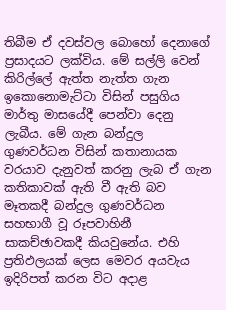තිබීම ඒ දවස්වල බොහෝ දෙනාගේ ප්‍රසාදයට ලක්විය. මේ සල්ලි වෙන් කිරිල්ලේ ඇත්ත නැත්ත ගැන ඉකොනොමැට්ටා විසින් පසුගිය මාර්තු මාසයේදී පෙන්වා දෙනු ලැබීය. මේ ගැන බන්දුල ගුණවර්ධන විසින් කතානායක වරයාව දැනුවත් කරනු ලැබ ඒ ගැන කතිකාවක් ඇති වී ඇති බව මෑතකදී බන්දුල ගුණවර්ධන සහභාගී වූ රූපවාහිනී සාකච්ඡාවකදී කියවුනේය. එහි ප්‍රතිඵලයක් ලෙස මෙවර අයවැය ඉදිරිපත් කරන විට අදාළ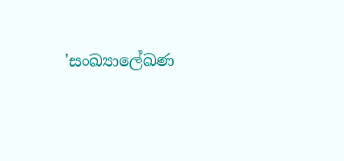'සංඛ්‍යාලේඛණ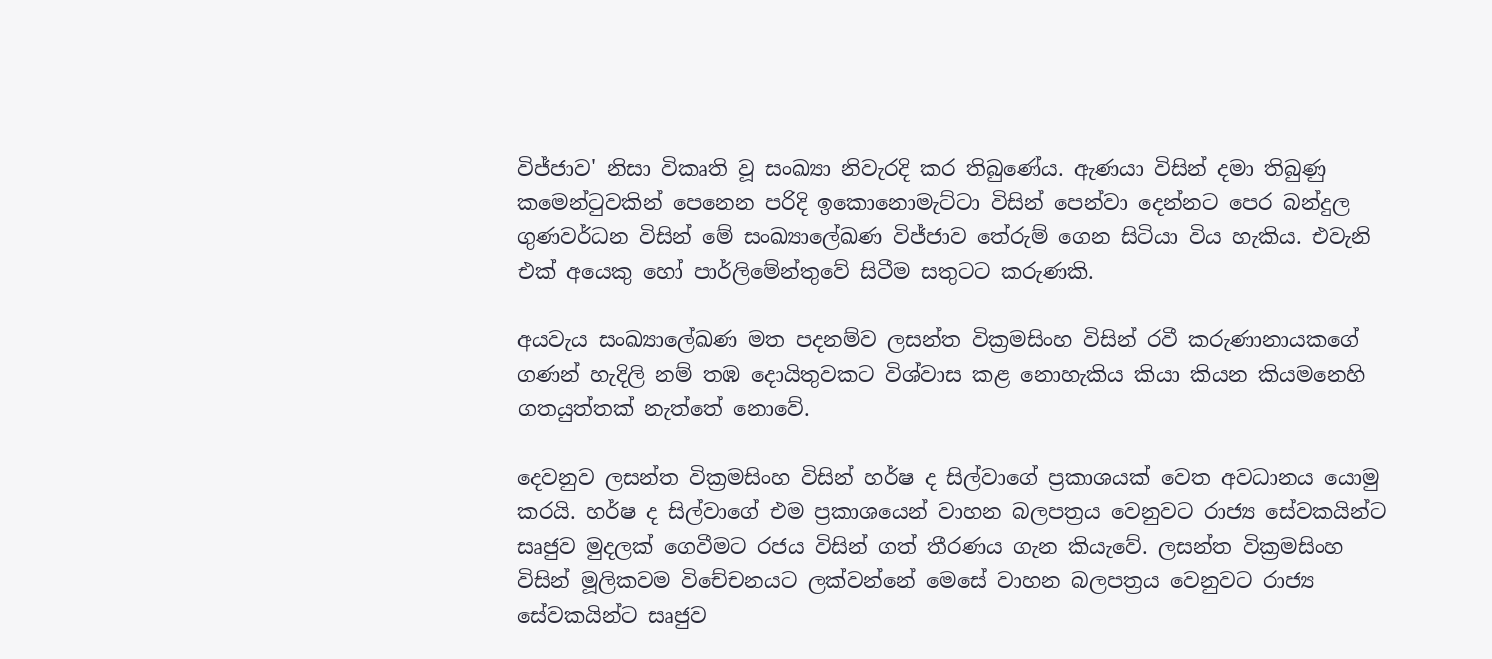විජ්ජාව' නිසා විකෘති වූ සංඛ්‍යා නිවැරදි කර තිබුණේය. ඇණයා විසින් දමා තිබුණු කමෙන්ටුවකින් පෙනෙන පරිදි ඉකොනොමැට්ටා විසින් පෙන්වා දෙන්නට පෙර බන්දුල ගුණවර්ධන විසින් මේ සංඛ්‍යාලේඛණ විජ්ජාව තේරුම් ගෙන සිටියා විය හැකිය. එවැනි එක් අයෙකු හෝ පාර්ලිමේන්තුවේ සිටීම සතුටට කරුණකි.

අයවැය සංඛ්‍යාලේඛණ මත පදනම්ව ලසන්ත වික්‍රමසිංහ විසින් රවී කරුණානායකගේ ගණන් හැදිලි නම් තඹ දොයිතුවකට විශ්වාස කළ නොහැකිය කියා කියන කියමනෙහි ගතයුත්තක් නැත්තේ නොවේ.

දෙවනුව ලසන්ත වික්‍රමසිංහ විසින් හර්ෂ ද සිල්වාගේ ප්‍රකාශයක් වෙත අවධානය යොමු කරයි. හර්ෂ ද සිල්වාගේ එම ප්‍රකාශයෙන් වාහන බලපත්‍රය වෙනුවට රාජ්‍ය සේවකයින්ට සෘජුව මුදලක් ගෙවීමට රජය විසින් ගත් තීරණය ගැන කියැවේ. ලසන්ත වික්‍රමසිංහ විසින් මූලිකවම විචේචනයට ලක්වන්නේ මෙසේ වාහන බලපත්‍රය වෙනුවට රාජ්‍ය සේවකයින්ට සෘජුව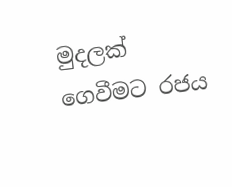මුදලක් ගෙවීමට රජය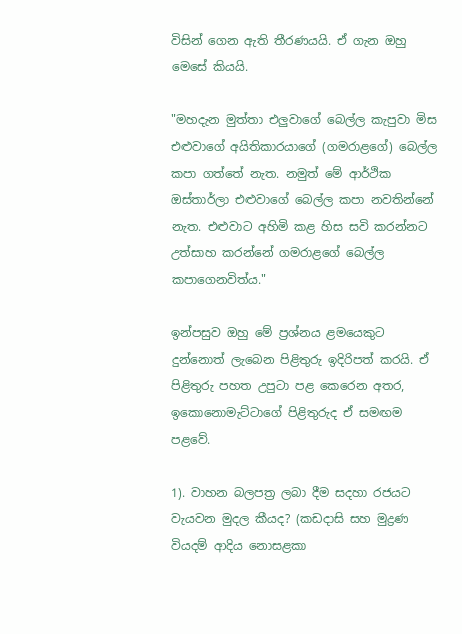විසින් ගෙන ඇති තීරණයයි. ඒ ගැන ඔහු මෙසේ කියයි.

"මහදැන මුත්තා එලුවාගේ බෙල්ල කැපුවා මිස එළුවාගේ අයිතිකාරයාගේ (ගමරාළගේ) බෙල්ල කපා ගත්තේ නැත. නමුත් මේ ආර්ථික ඔස්තාර්ලා එළුවාගේ බෙල්ල කපා නවතින්නේ නැත. එළුවාට අහිමි කළ හිස සවි කරන්නට උත්සාහ කරන්නේ ගමරාළගේ බෙල්ල කපාගෙනවිත්ය."

ඉන්පසුව ඔහු මේ ප්‍රශ්නය ළමයෙකුට දුන්නොත් ලැබෙන පිළිතුරු ඉදිරිපත් කරයි. ඒ පිළිතුරු පහත උපුටා පළ කෙරෙන අතර, ඉකොනොමැට්ටාගේ පිළිතුරුද ඒ සමඟම පළවේ.

1). වාහන බලපත්‍ර ලබා දීම සදහා රජයට වැයවන මුදල කීයද? (කඩදාසි සහ මුද්‍රණ වියදම් ආදිය නොසළකා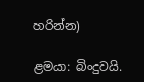හරින්න)

ළමයා: බිංදුවයි.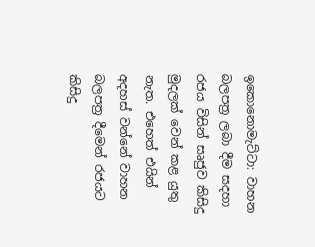ඉකොනොමැට්ටා: වාහන බලපත්‍ර ලබා දීම සදහා රජය විසින් සෘජුව කිසිදු මුදලක් වෙන් කළ යුතු නැත. එහෙත් එයින් අදහස් වන්නේ වාහන බලපත්‍ර දීමෙන් රජයට කිසිදු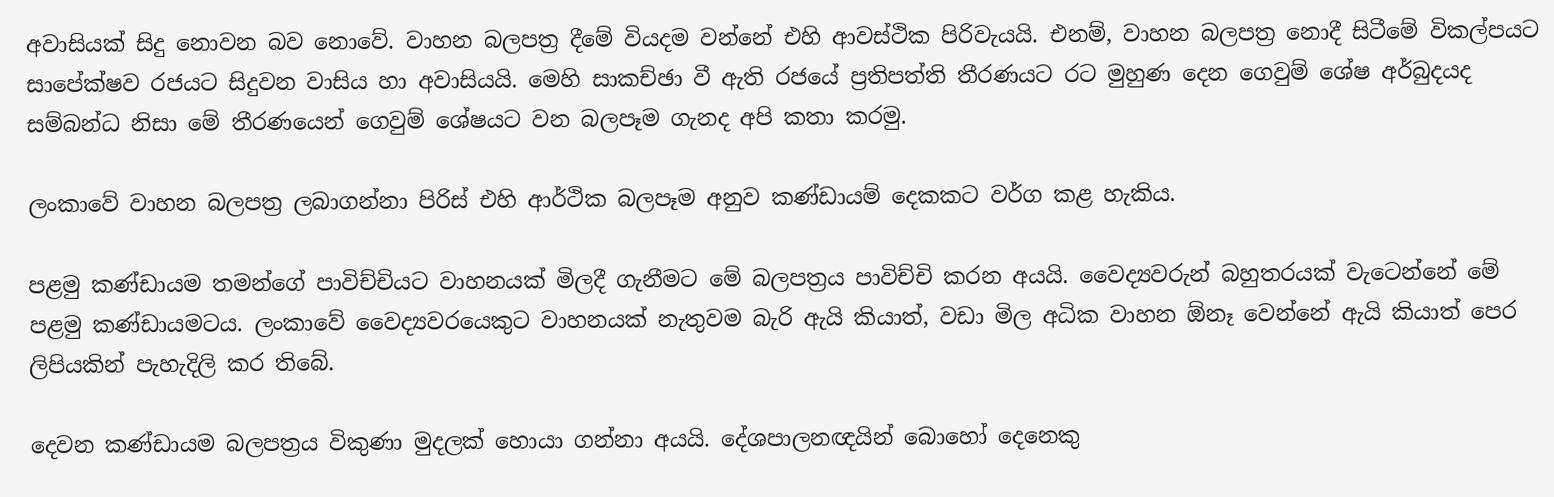අවාසියක් සිදු නොවන බව නොවේ. වාහන බලපත්‍ර දීමේ වියදම වන්නේ එහි ආවස්ථික පිරිවැයයි. එනම්, වාහන බලපත්‍ර නොදී සිටීමේ විකල්පයට සාපේක්ෂව රජයට සිදුවන වාසිය හා අවාසියයි. මෙහි සාකච්ඡා වී ඇති රජයේ ප්‍රතිපත්ති තීරණයට රට මුහුණ දෙන ගෙවුම් ශේෂ අර්බුදයද සම්බන්ධ නිසා මේ තීරණයෙන් ගෙවුම් ශේෂයට වන බලපෑම ගැනද අපි කතා කරමු.

ලංකාවේ වාහන බලපත්‍ර ලබාගන්නා පිරිස් එහි ආර්ථික බලපෑම අනුව කණ්ඩායම් දෙකකට වර්ග කළ හැකිය.

පළමු කණ්ඩායම තමන්ගේ පාවිච්චියට වාහනයක් මිලදී ගැනීමට මේ බලපත්‍රය පාවිච්චි කරන අයයි. වෛද්‍යවරුන් බහුතරයක් වැටෙන්නේ මේ පළමු කණ්ඩායමටය. ලංකාවේ වෛද්‍යවරයෙකුට වාහනයක් නැතුවම බැරි ඇයි කියාත්, වඩා මිල අධික වාහන ඕනෑ වෙන්නේ ඇයි කියාත් පෙර ලිපියකින් පැහැදිලි කර තිබේ.

දෙවන කණ්ඩායම බලපත්‍රය විකුණා මුදලක් හොයා ගන්නා අයයි. දේශපාලනඥයින් බොහෝ දෙනෙකු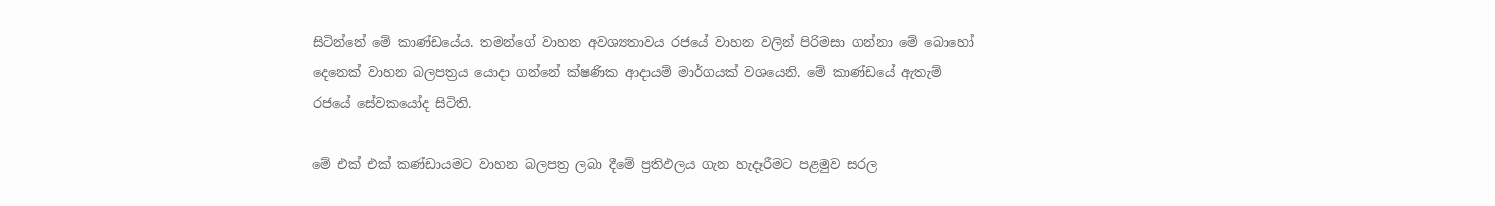සිටින්නේ මේ කාණ්ඩයේය. තමන්ගේ වාහන අවශ්‍යතාවය රජයේ වාහන වලින් පිරිමසා ගන්නා මේ බොහෝ දෙනෙක් වාහන බලපත්‍රය යොදා ගන්නේ ක්ෂණික ආදායම් මාර්ගයක් වශයෙනි. මේ කාණ්ඩයේ ඇතැම් රජයේ සේවකයෝද සිටිති.

මේ එක් එක් කණ්ඩායමට වාහන බලපත්‍ර ලබා දීමේ ප්‍රතිඵලය ගැන හැදෑරීමට පළමුව සරල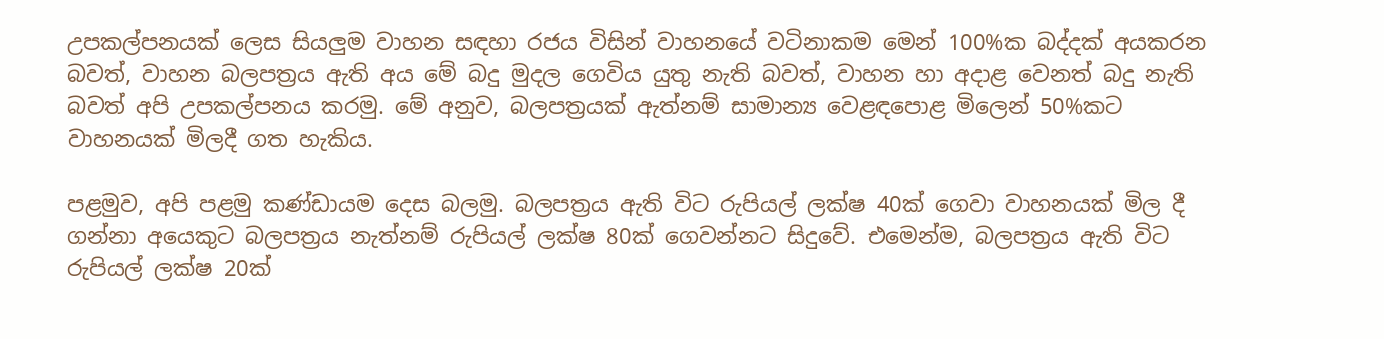උපකල්පනයක් ලෙස සියලුම වාහන සඳහා රජය විසින් වාහනයේ වටිනාකම මෙන් 100%ක බද්දක් අයකරන බවත්, වාහන බලපත්‍රය ඇති අය මේ බදු මුදල ගෙවිය යුතු නැති බවත්, වාහන හා අදාළ වෙනත් බදු නැති බවත් අපි උපකල්පනය කරමු. මේ අනුව, බලපත්‍රයක් ඇත්නම් සාමාන්‍ය වෙළඳපොළ මිලෙන් 50%කට වාහනයක් මිලදී ගත හැකිය.

පළමුව, අපි පළමු කණ්ඩායම දෙස බලමු. බලපත්‍රය ඇති විට රුපියල් ලක්ෂ 40ක් ගෙවා වාහනයක් මිල දී ගන්නා අයෙකුට බලපත්‍රය නැත්නම් රුපියල් ලක්ෂ 80ක් ගෙවන්නට සිදුවේ. එමෙන්ම, බලපත්‍රය ඇති විට රුපියල් ලක්ෂ 20ක්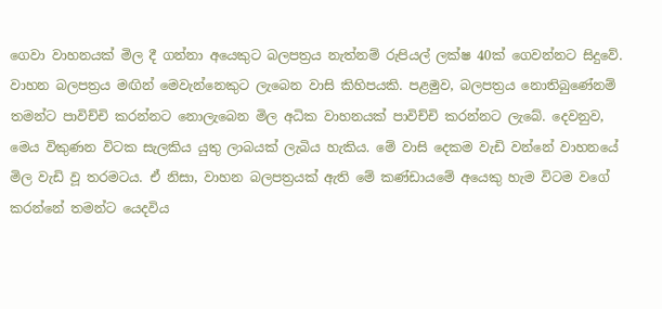ගෙවා වාහනයක් මිල දී ගන්නා අයෙකුට බලපත්‍රය නැත්නම් රුපියල් ලක්ෂ 40ක් ගෙවන්නට සිදුවේ. වාහන බලපත්‍රය මඟින් මෙවැන්නෙකුට ලැබෙන වාසි කිහිපයකි. පළමුව, බලපත්‍රය නොතිබුණේනම් තමන්ට පාවිච්චි කරන්නට නොලැබෙන මිල අධික වාහනයක් පාවිච්චි කරන්නට ලැබේ. දෙවනුව, මෙය විකුණන විටක සැලකිය යුතු ලාබයක් ලැබිය හැකිය. මේ වාසි දෙකම වැඩි වන්නේ වාහනයේ මිල වැඩි වූ තරමටය. ඒ නිසා, වාහන බලපත්‍රයක් ඇති මේ කණ්ඩායමේ අයෙකු හැම විටම වගේ කරන්නේ තමන්ට යෙදවිය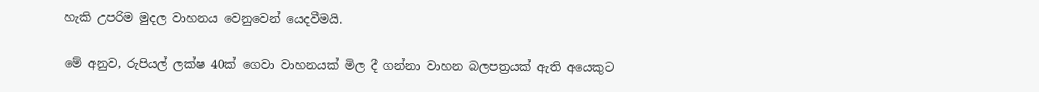හැකි උපරිම මුදල වාහනය වෙනුවෙන් යෙදවීමයි.

මේ අනුව, රුපියල් ලක්ෂ 40ක් ගෙවා වාහනයක් මිල දී ගන්නා වාහන බලපත්‍රයක් ඇති අයෙකුට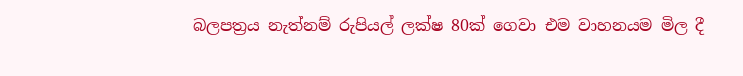බලපත්‍රය නැත්නම් රුපියල් ලක්ෂ 80ක් ගෙවා එම වාහනයම මිල දී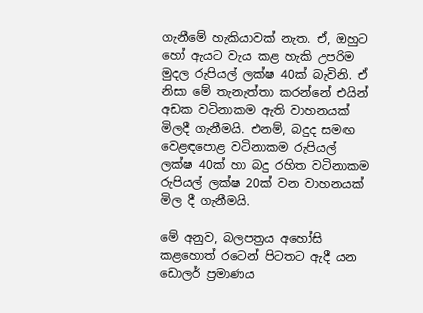ගැනීමේ හැකියාවක් නැත. ඒ, ඔහුට හෝ ඇයට වැය කළ හැකි උපරිම මුදල රුපියල් ලක්ෂ 40ක් බැවිනි. ඒ නිසා මේ තැනැත්තා කරන්නේ එයින් අඩක වටිනාකම ඇති වාහනයක් මිලදී ගැනීමයි. එනම්, බදුද සමඟ වෙළඳපොළ වටිනාකම රුපියල් ලක්ෂ 40ක් හා බදු රහිත වටිනාකම රුපියල් ලක්ෂ 20ක් වන වාහනයක් මිල දී ගැනීමයි.

මේ අනුව, බලපත්‍රය අහෝසි කළහොත් රටෙන් පිටතට ඇදී යන ඩොලර් ප්‍රමාණය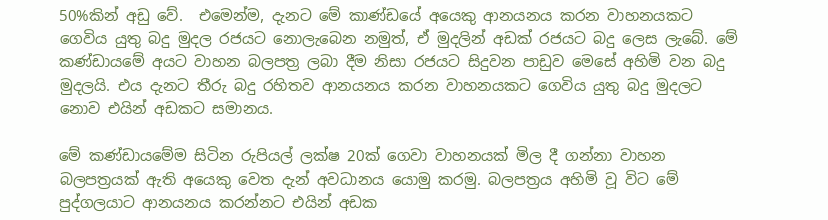50%කින් අඩු වේ.  එමෙන්ම, දැනට මේ කාණ්ඩයේ අයෙකු ආනයනය කරන වාහනයකට ගෙවිය යුතු බදු මුදල රජයට නොලැබෙන නමුත්, ඒ මුදලින් අඩක් රජයට බදු ලෙස ලැබේ. මේ කණ්ඩායමේ අයට වාහන බලපත්‍ර ලබා දීම නිසා රජයට සිදුවන පාඩුව මෙසේ අහිමි වන බදු මුදලයි. එය දැනට තීරු බදු රහිතව ආනයනය කරන වාහනයකට ගෙවිය යුතු බදු මුදලට නොව එයින් අඩකට සමානය.

මේ කණ්ඩායමේම සිටින රුපියල් ලක්ෂ 20ක් ගෙවා වාහනයක් මිල දී ගන්නා වාහන බලපත්‍රයක් ඇති අයෙකු වෙත දැන් අවධානය යොමු කරමු. බලපත්‍රය අහිමි වූ විට මේ පුද්ගලයාට ආනයනය කරන්නට එයින් අඩක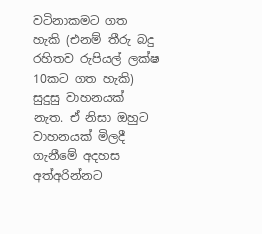වටිනාකමට ගත හැකි (එනම් තීරු බදු රහිතව රුපියල් ලක්ෂ 10කට ගත හැකි) සුදුසු වාහනයක් නැත. ඒ නිසා ඔහුට වාහනයක් මිලදී ගැනීමේ අදහස අත්අරින්නට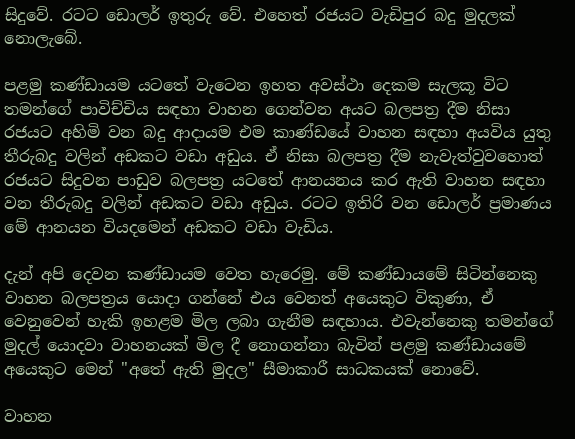සිදුවේ. රටට ඩොලර් ඉතුරු වේ. එහෙත් රජයට වැඩිපුර බදු මුදලක් නොලැබේ.

පළමු කණ්ඩායම යටතේ වැටෙන ඉහත අවස්ථා දෙකම සැලකූ විට තමන්ගේ පාවිච්චිය සඳහා වාහන ගෙන්වන අයට බලපත්‍ර දීම නිසා රජයට අහිමි වන බදු ආදායම එම කාණ්ඩයේ වාහන සඳහා අයවිය යුතු තීරුබදු වලින් අඩකට වඩා අඩුය. ඒ නිසා බලපත්‍ර දීම නැවැත්වුවහොත් රජයට සිදුවන පාඩුව බලපත්‍ර යටතේ ආනයනය කර ඇති වාහන සඳහා වන තීරුබදු වලින් අඩකට වඩා අඩුය. රටට ඉතිරි වන ඩොලර් ප්‍රමාණය මේ ආනයන වියදමෙන් අඩකට වඩා වැඩිය.

දැන් අපි දෙවන කණ්ඩායම වෙත හැරෙමු. මේ කණ්ඩායමේ සිටින්නෙකු වාහන බලපත්‍රය යොදා ගන්නේ එය වෙනත් අයෙකුට විකුණා, ඒ වෙනුවෙන් හැකි ඉහළම මිල ලබා ගැනීම සඳහාය. එවැන්නෙකු තමන්ගේ මුදල් යොදවා වාහනයක් මිල දී නොගන්නා බැවින් පළමු කණ්ඩායමේ අයෙකුට මෙන් "අතේ ඇති මුදල" සීමාකාරී සාධකයක් නොවේ.

වාහන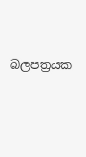බලපත්‍රයක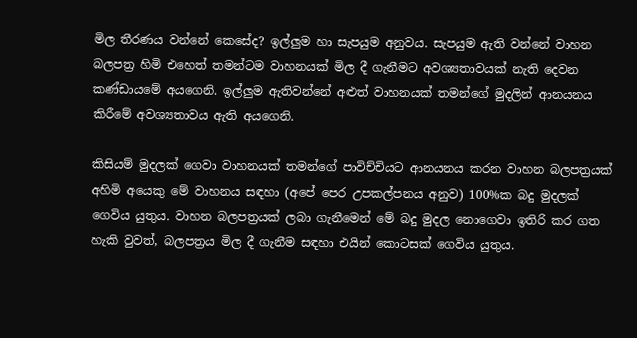මිල තීරණය වන්නේ කෙසේද? ඉල්ලුම හා සැපයුම අනුවය. සැපයුම ඇති වන්නේ වාහන බලපත්‍ර හිමි එහෙත් තමන්ටම වාහනයක් මිල දී ගැනීමට අවශ්‍යතාවයක් නැති දෙවන කණ්ඩායමේ අයගෙනි. ඉල්ලුම ඇතිවන්නේ අළුත් වාහනයක් තමන්ගේ මුදලින් ආනයනය කිරීමේ අවශ්‍යතාවය ඇති අයගෙනි.

කිසියම් මුදලක් ගෙවා වාහනයක් තමන්ගේ පාවිච්චියට ආනයනය කරන වාහන බලපත්‍රයක් අහිමි අයෙකු මේ වාහනය සඳහා (අපේ පෙර උපකල්පනය අනුව) 100%ක බදු මුදලක් ගෙවිය යුතුය. වාහන බලපත්‍රයක් ලබා ගැනීමෙන් මේ බදු මුදල නොගෙවා ඉතිරි කර ගත හැකි වුවත්, බලපත්‍රය මිල දී ගැනීම සඳහා එයින් කොටසක් ගෙවිය යුතුය.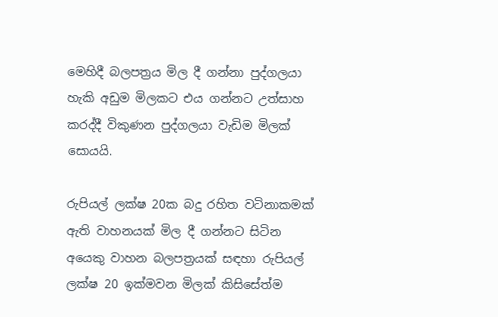මෙහිදී බලපත්‍රය මිල දී ගන්නා පුද්ගලයා හැකි අඩුම මිලකට එය ගන්නට උත්සාහ කරද්දී විකුණන පුද්ගලයා වැඩිම මිලක් සොයයි.

රුපියල් ලක්ෂ 20ක බදු රහිත වටිනාකමක් ඇති වාහනයක් මිල දී ගන්නට සිටින අයෙකු වාහන බලපත්‍රයක් සඳහා රුපියල් ලක්ෂ 20 ඉක්මවන මිලක් කිසිසේත්ම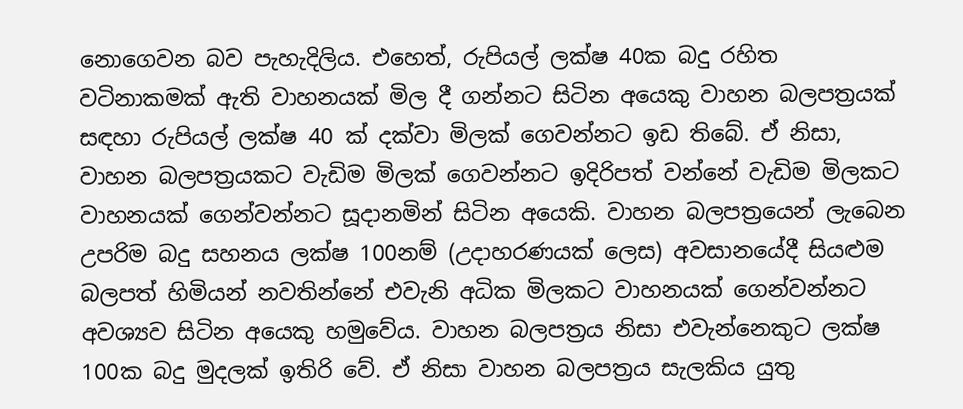නොගෙවන බව පැහැදිලිය. එහෙත්, රුපියල් ලක්ෂ 40ක බදු රහිත වටිනාකමක් ඇති වාහනයක් මිල දී ගන්නට සිටින අයෙකු වාහන බලපත්‍රයක් සඳහා රුපියල් ලක්ෂ 40 ක් දක්වා මිලක් ගෙවන්නට ඉඩ තිබේ. ඒ නිසා, වාහන බලපත්‍රයකට වැඩිම මිලක් ගෙවන්නට ඉදිරිපත් වන්නේ වැඩිම මිලකට වාහනයක් ගෙන්වන්නට සූදානමින් සිටින අයෙකි. වාහන බලපත්‍රයෙන් ලැබෙන උපරිම බදු සහනය ලක්ෂ 100නම් (උදාහරණයක් ලෙස) අවසානයේදී සියළුම බලපත් හිමියන් නවතින්නේ එවැනි අධික මිලකට වාහනයක් ගෙන්වන්නට අවශ්‍යව සිටින අයෙකු හමුවේය. වාහන බලපත්‍රය නිසා එවැන්නෙකුට ලක්ෂ 100ක බදු මුදලක් ඉතිරි වේ. ඒ නිසා වාහන බලපත්‍රය සැලකිය යුතු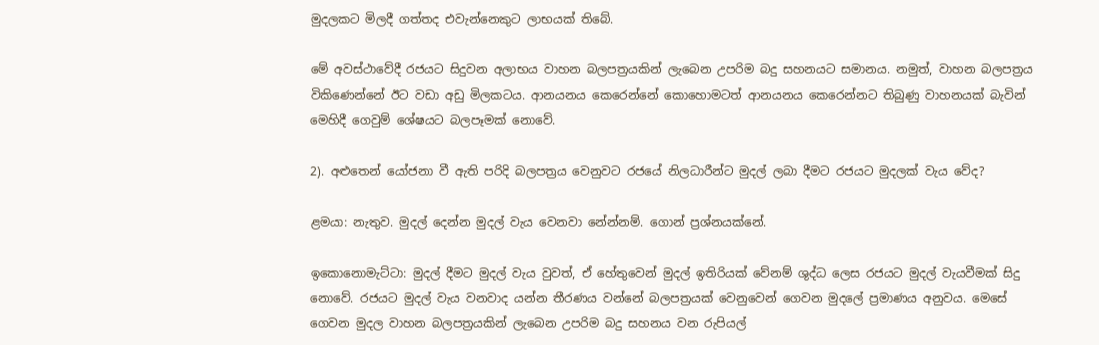මුදලකට මිලදී ගත්තද එවැන්නෙකුට ලාභයක් තිබේ.

මේ අවස්ථාවේදී රජයට සිදුවන අලාභය වාහන බලපත්‍රයකින් ලැබෙන උපරිම බදු සහනයට සමානය. නමුත්, වාහන බලපත්‍රය විකිණෙන්නේ ඊට වඩා අඩු මිලකටය. ආනයනය කෙරෙන්නේ කොහොමටත් ආනයනය කෙරෙන්නට තිබුණු වාහනයක් බැවින් මෙහිදී ගෙවුම් ශේෂයට බලපෑමක් නොවේ.

2). අළුතෙන් යෝජනා වී ඇති පරිදි බලපත්‍රය වෙනුවට රජයේ නිලධාරීන්ට මුදල් ලබා දීමට රජයට මුදලක් වැය වේද?

ළමයා: නැතුව. මුදල් දෙන්න මුදල් වැය වෙනවා නේන්නම්. ගොන් ප්‍රශ්නයක්නේ.

ඉකොනොමැට්ටා: මුදල් දීමට මුදල් වැය වුවත්, ඒ හේතුවෙන් මුදල් ඉතිරියක් වේනම් ශුද්ධ ලෙස රජයට මුදල් වැයවීමක් සිදු නොවේ. රජයට මුදල් වැය වනවාද යන්න තීරණය වන්නේ බලපත්‍රයක් වෙනුවෙන් ගෙවන මුදලේ ප්‍රමාණය අනුවය. මෙසේ ගෙවන මුදල වාහන බලපත්‍රයකින් ලැබෙන උපරිම බදු සහනය වන රුපියල්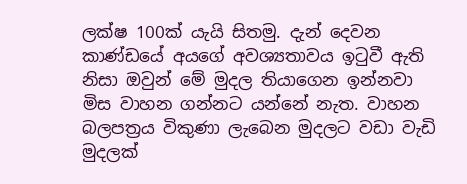ලක්ෂ 100ක් යැයි සිතමු. දැන් දෙවන කාණ්ඩයේ අයගේ අවශ්‍යතාවය ඉටුවී ඇති නිසා ඔවුන් මේ මුදල තියාගෙන ඉන්නවා මිස වාහන ගන්නට යන්නේ නැත. වාහන බලපත්‍රය විකුණා ලැබෙන මුදලට වඩා වැඩි මුදලක්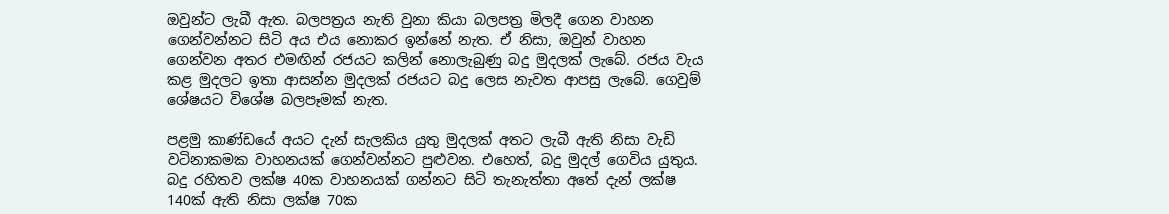ඔවුන්ට ලැබී ඇත. බලපත්‍රය නැති වුනා කියා බලපත්‍ර මිලදී ගෙන වාහන ගෙන්වන්නට සිටි අය එය නොකර ඉන්නේ නැත. ඒ නිසා, ඔවුන් වාහන ගෙන්වන අතර එමඟින් රජයට කලින් නොලැබුණු බදු මුදලක් ලැබේ. රජය වැය කළ මුදලට ඉතා ආසන්න මුදලක් රජයට බදු ලෙස නැවත ආපසු ලැබේ. ගෙවුම් ශේෂයට විශේෂ බලපෑමක් නැත.

පළමු කාණ්ඩයේ අයට දැන් සැලකිය යුතු මුදලක් අතට ලැබී ඇති නිසා වැඩි වටිනාකමක වාහනයක් ගෙන්වන්නට පුළුවන. එහෙත්, බදු මුදල් ගෙවිය යුතුය. බදු රහිතව ලක්ෂ 40ක වාහනයක් ගන්නට සිටි තැනැත්තා අතේ දැන් ලක්ෂ 140ක් ඇති නිසා ලක්ෂ 70ක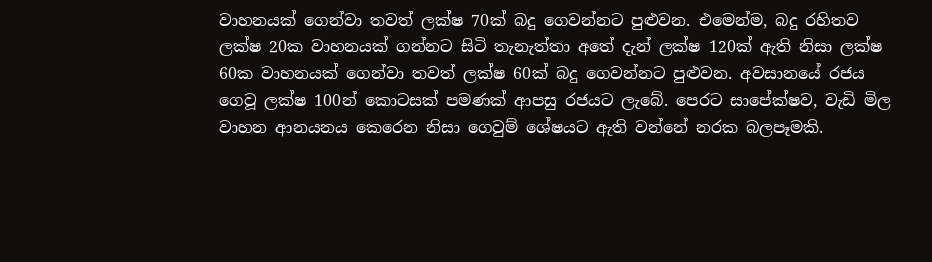වාහනයක් ගෙන්වා තවත් ලක්ෂ 70ක් බදු ගෙවන්නට පුළුවන. එමෙන්ම, බදු රහිතව ලක්ෂ 20ක වාහනයක් ගන්නට සිටි තැනැත්තා අතේ දැන් ලක්ෂ 120ක් ඇති නිසා ලක්ෂ 60ක වාහනයක් ගෙන්වා තවත් ලක්ෂ 60ක් බදු ගෙවන්නට පුළුවන. අවසානයේ රජය ගෙවූ ලක්ෂ 100න් කොටසක් පමණක් ආපසු රජයට ලැබේ. පෙරට සාපේක්ෂව, වැඩි මිල වාහන ආනයනය කෙරෙන නිසා ගෙවුම් ශේෂයට ඇති වන්නේ නරක බලපෑමකි.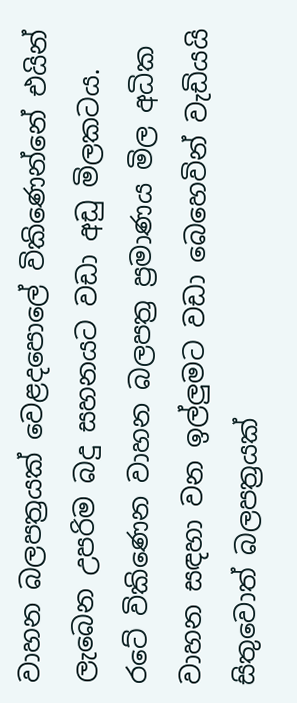වාහන බලපත්‍රයක් වෙළදපොලේ විකිණෙන්නේ එයින් ලැබෙන උපරිම බදු සහනයට වඩා අඩු මිලකටය. රටේ විකිණෙන වාහන බලපත්‍ර ප්‍රමාණය මිල අධික වාහන සඳහා වන ඉල්ලුමට වඩා බෙහෙවින් වැඩියයි සිතුවොත් බලපත්‍රයක්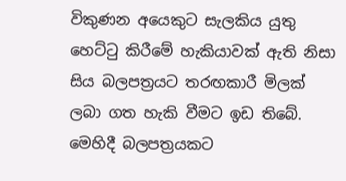විකුණන අයෙකුට සැලකිය යුතු හෙට්ටු කිරීමේ හැකියාවක් ඇති නිසා සිය බලපත්‍රයට තරඟකාරී මිලක් ලබා ගත හැකි වීමට ඉඩ තිබේ. මෙහිදී බලපත්‍රයකට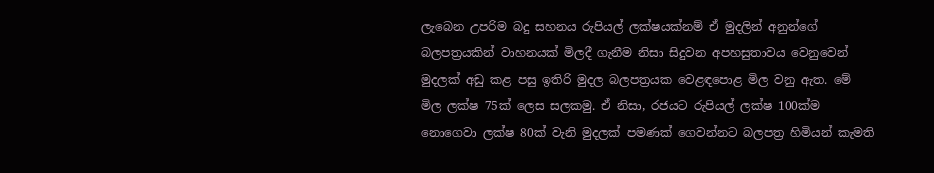ලැබෙන උපරිම බදු සහනය රුපියල් ලක්ෂයක්නම් ඒ මුදලින් අනුන්ගේ බලපත්‍රයකින් වාහනයක් මිලදී ගැනීම නිසා සිදුවන අපහසුතාවය වෙනුවෙන් මුදලක් අඩු කළ පසු ඉතිරි මුදල බලපත්‍රයක වෙළඳපොළ මිල වනු ඇත. මේ මිල ලක්ෂ 75ක් ලෙස සලකමු. ඒ නිසා, රජයට රුපියල් ලක්ෂ 100ක්ම නොගෙවා ලක්ෂ 80ක් වැනි මුදලක් පමණක් ගෙවන්නට බලපත්‍ර හිමියන් කැමති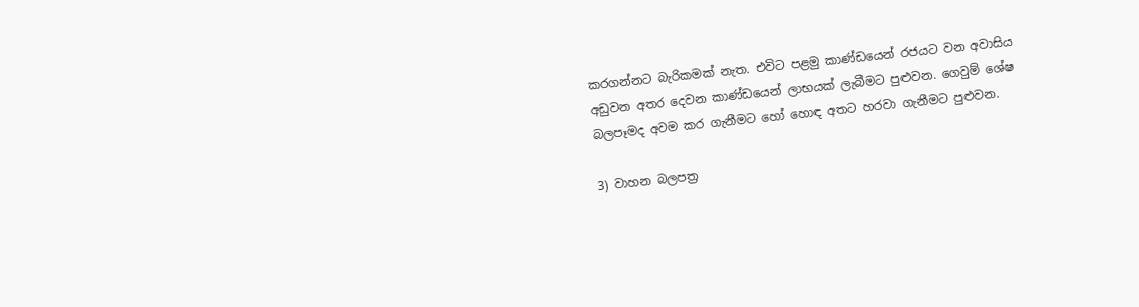කරගන්නට බැරිකමක් නැත. එවිට පළමු කාණ්ඩයෙන් රජයට වන අවාසිය අඩුවන අතර දෙවන කාණ්ඩයෙන් ලාභයක් ලැබීමට පුළුවන. ගෙවුම් ශේෂ බලපෑමද අවම කර ගැනීමට හෝ හොඳ අතට හරවා ගැනීමට පුළුවන.

3) වාහන බලපත්‍ර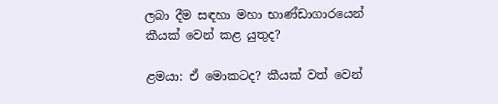ලබා දීම සඳහා මහා භාණ්ඩාගාරයෙන් කීයක් වෙන් කළ යුතුද?

ළමයා: ඒ මොකටද? කීයක් වත් වෙන්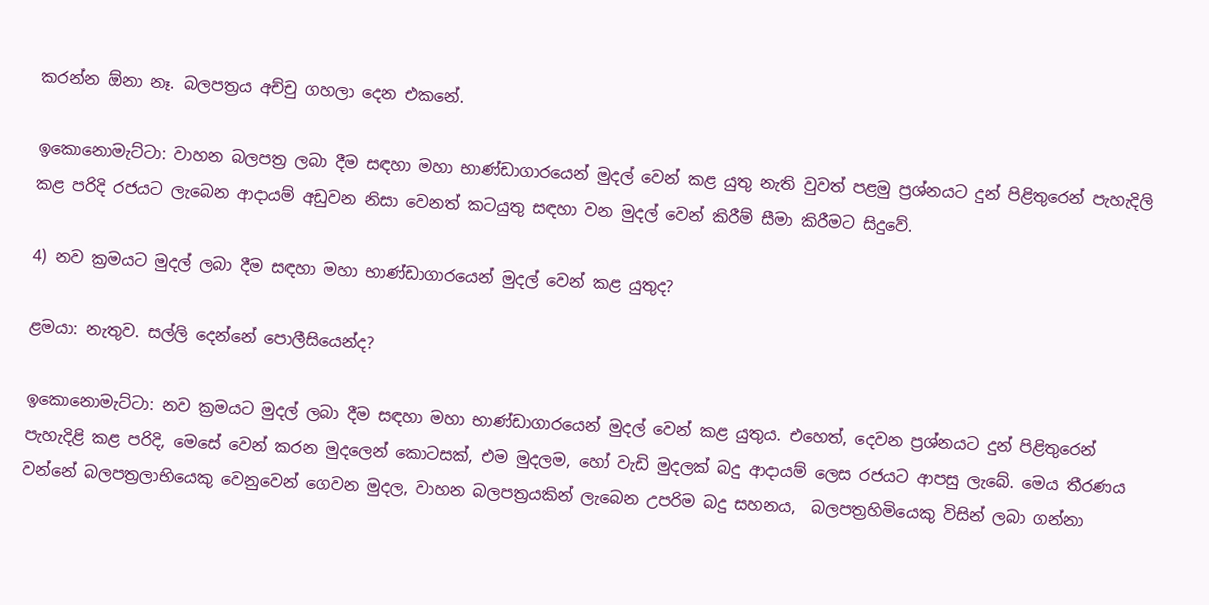කරන්න ඕනා නෑ. බලපත්‍රය අච්චු ගහලා දෙන එකනේ.

ඉකොනොමැට්ටා: වාහන බලපත්‍ර ලබා දීම සඳහා මහා භාණ්ඩාගාරයෙන් මුදල් වෙන් කළ යුතු නැති වුවත් පළමු ප්‍රශ්නයට දුන් පිළිතුරෙන් පැහැදිලි කළ පරිදි රජයට ලැබෙන ආදායම් අඩුවන නිසා වෙනත් කටයුතු සඳහා වන මුදල් වෙන් කිරීම් සීමා කිරීමට සිදුවේ.

4) නව ක්‍රමයට මුදල් ලබා දීම සඳහා මහා භාණ්ඩාගාරයෙන් මුදල් වෙන් කළ යුතුද?

ළමයා: නැතුව. සල්ලි දෙන්නේ පොලීසියෙන්ද?

ඉකොනොමැට්ටා: නව ක්‍රමයට මුදල් ලබා දීම සඳහා මහා භාණ්ඩාගාරයෙන් මුදල් වෙන් කළ යුතුය. එහෙත්, දෙවන ප්‍රශ්නයට දුන් පිළිතුරෙන් පැහැදිළි කළ පරිදි, මෙසේ වෙන් කරන මුදලෙන් කොටසක්, එම මුදලම, හෝ වැඩි මුදලක් බදු ආදායම් ලෙස රජයට ආපසු ලැබේ. මෙය තීරණය වන්නේ බලපත්‍රලාභියෙකු වෙනුවෙන් ගෙවන මුදල, වාහන බලපත්‍රයකින් ලැබෙන උපරිම බදු සහනය,  බලපත්‍රහිමියෙකු විසින් ලබා ගන්නා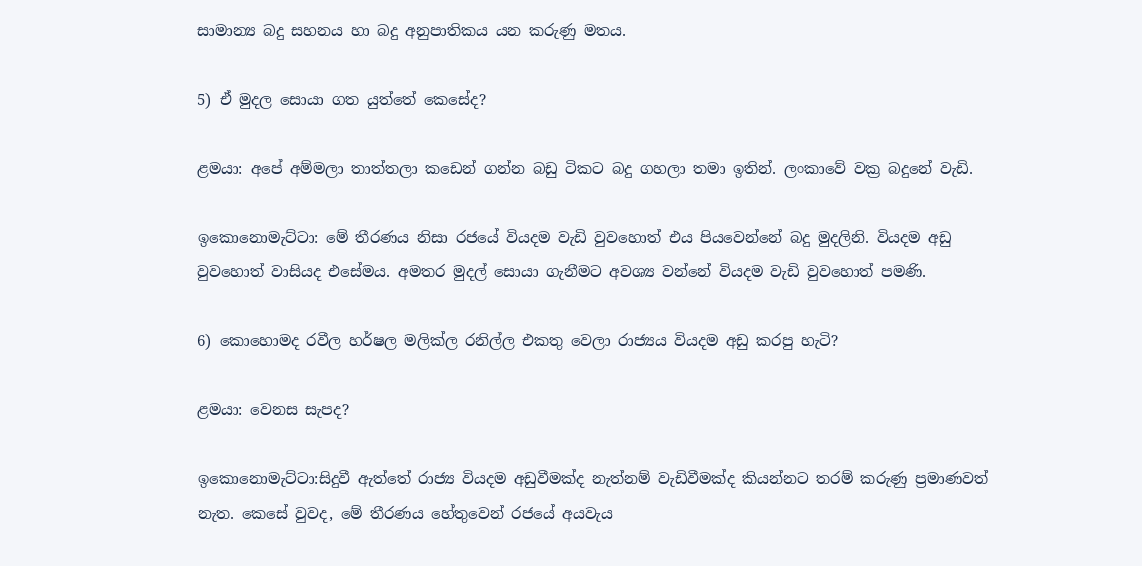සාමාන්‍ය බදු සහනය හා බදු අනුපාතිකය යන කරුණු මතය.

5) ඒ මුදල සොයා ගත යුත්තේ කෙසේද?

ළමයා: අපේ අම්මලා තාත්තලා කඩෙන් ගන්න බඩු ටිකට බදු ගහලා තමා ඉතින්. ලංකාවේ වක්‍ර බදුනේ වැඩි.

ඉකොනොමැට්ටා: මේ තීරණය නිසා රජයේ වියදම වැඩි වුවහොත් එය පියවෙන්නේ බදු මුදලිනි. වියදම අඩු වුවහොත් වාසියද එසේමය. අමතර මුදල් සොයා ගැනීමට අවශ්‍ය වන්නේ වියදම වැඩි වුවහොත් පමණි.

6) කොහොමද රවීල හර්ෂල මලික්ල රනිල්ල එකතු වෙලා රාජ්‍යය වියදම අඩු කරපු හැටි?

ළමයා: වෙනස සැපද?

ඉකොනොමැට්ටා:සිදුවී ඇත්තේ රාජ්‍ය වියදම අඩුවීමක්ද නැත්නම් වැඩිවීමක්ද කියන්නට තරම් කරුණු ප්‍රමාණවත් නැත. කෙසේ වුවද, මේ තීරණය හේතුවෙන් රජයේ අයවැය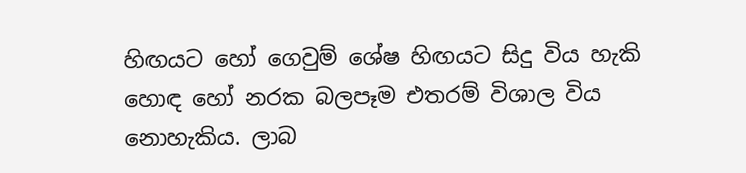හිඟයට හෝ ගෙවුම් ශේෂ හිඟයට සිදු විය හැකි හොඳ හෝ නරක බලපෑම එතරම් විශාල විය නොහැකිය. ලාබ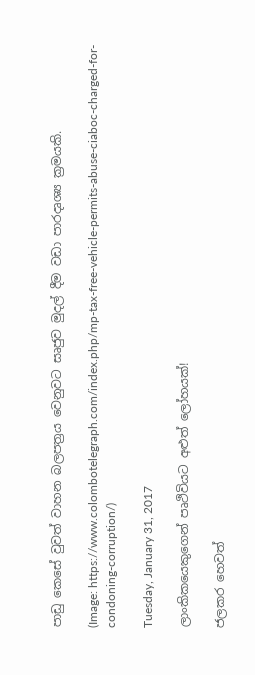පාඩු කෙසේ වුවත් වාහන බලපත්‍රය වෙනුවට සෘජුව මුදල් දීම වඩා පාරදෘශ්‍ය ක්‍රමයකි.

(Image: https://www.colombotelegraph.com/index.php/mp-tax-free-vehicle-permits-abuse-ciaboc-charged-for-condoning-corruption/)

Tuesday, January 31, 2017

ලාංකිකයෙකුගෙන් පෘථිවියට අළුත් ලෝහයක්!

ජලකර හෙවත්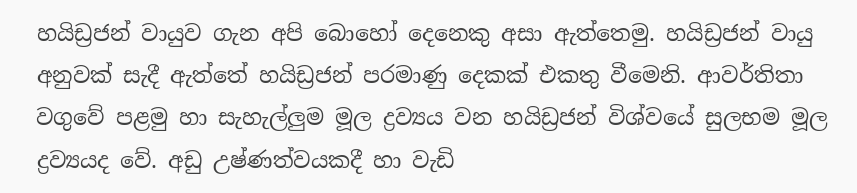හයිඩ්‍රජන් වායුව ගැන අපි බොහෝ දෙනෙකු අසා ඇත්තෙමු. හයිඩ්‍රජන් වායු අනුවක් සැදී ඇත්තේ හයිඩ්‍රජන් පරමාණු දෙකක් එකතු වීමෙනි. ආවර්තිතා වගුවේ පළමු හා සැහැල්ලුම මූල ද්‍රව්‍යය වන හයිඩ්‍රජන් විශ්වයේ සුලභම මූල ද්‍රව්‍යයද වේ. අඩු උෂ්ණත්වයකදී හා වැඩි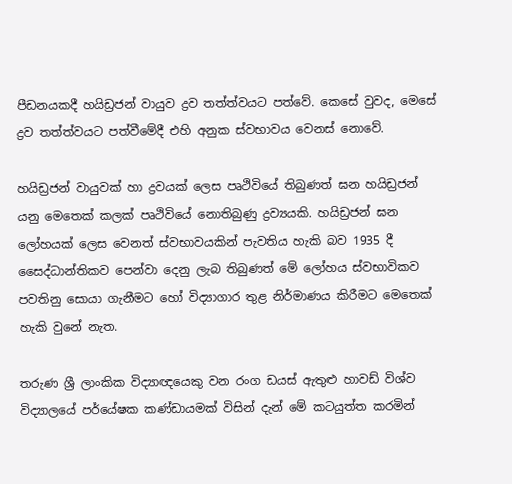පීඩනයකදී හයිඩ්‍රජන් වායුව ද්‍රව තත්ත්වයට පත්වේ. කෙසේ වුවද, මෙසේ ද්‍රව තත්ත්වයට පත්වීමේදී එහි අනුක ස්වභාවය වෙනස් නොවේ.

හයිඩ්‍රජන් වායුවක් හා ද්‍රවයක් ලෙස පෘථිවියේ තිබුණත් ඝන හයිඩ්‍රජන් යනු මෙතෙක් කලක් පෘථිවියේ නොතිබුණු ද්‍රව්‍යයකි. හයිඩ්‍රජන් ඝන ලෝහයක් ලෙස වෙනත් ස්වභාවයකින් පැවතිය හැකි බව 1935 දී සෛද්ධාන්තිකව පෙන්වා දෙනු ලැබ තිබුණත් මේ ලෝහය ස්වභාවිකව පවතිනු සොයා ගැනීමට හෝ විද්‍යාගාර තුළ නිර්මාණය කිරීමට මෙතෙක් හැකි වුනේ නැත.

තරුණ ශ්‍රී ලාංකික විද්‍යාඥයෙකු වන රංග ඩයස් ඇතුළු හාවඩ් විශ්ව විද්‍යාලයේ පර්යේෂක කණ්ඩායමක් විසින් දැන් මේ කටයුත්ත කරමින්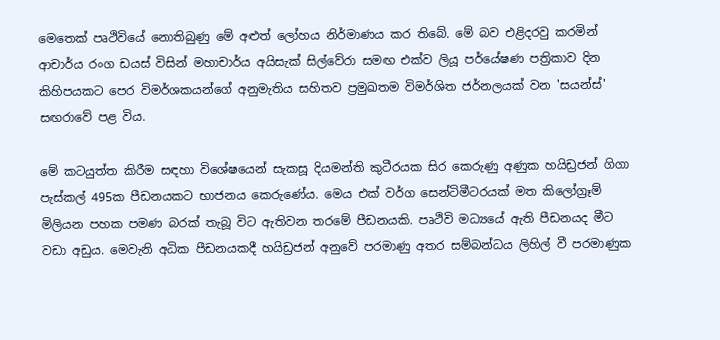මෙතෙක් පෘථිවියේ නොතිබුණු මේ අළුත් ලෝහය නිර්මාණය කර තිබේ. මේ බව එළිදරවු කරමින් ආචාර්ය රංග ඩයස් විසින් මහාචාර්ය අයිසැක් සිල්වේරා සමඟ එක්ව ලියූ පර්යේෂණ පත්‍රිකාව දින කිහිපයකට පෙර විමර්ශකයන්ගේ අනුමැතිය සහිතව ප්‍රමුඛතම විමර්ශිත ජර්නලයක් වන 'සයන්ස්' සඟරාවේ පළ විය.

මේ කටයුත්ත කිරීම සඳහා විශේෂයෙන් සැකසූ දියමන්ති කුටීරයක සිර කෙරුණු අණුක හයිඩ්‍රජන් ගිගා පැස්කල් 495ක පීඩනයකට භාජනය කෙරුණේය. මෙය එක් වර්ග සෙන්ටිමීටරයක් මත කිලෝග්‍රෑම් මිලියන පහක පමණ බරක් තැබූ විට ඇතිවන තරමේ පීඩනයකි. පෘථිවි මධ්‍යයේ ඇති පීඩනයද මීට වඩා අඩුය. මෙවැනි අධික පීඩනයකදී හයිඩ්‍රජන් අනුවේ පරමාණු අතර සම්බන්ධය ලිහිල් වී පරමාණුක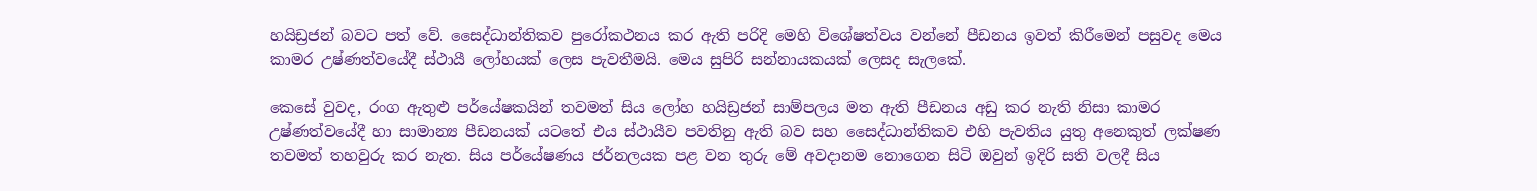හයිඩ්‍රජන් බවට පත් වේ. සෛද්ධාන්තිකව පුරෝකථනය කර ඇති පරිදි මෙහි විශේෂත්වය වන්නේ පීඩනය ඉවත් කිරීමෙන් පසුවද මෙය කාමර උෂ්ණත්වයේදී ස්ථායී ලෝහයක් ලෙස පැවතීමයි. මෙය සුපිරි සන්නායකයක් ලෙසද සැලකේ.

කෙසේ වුවද, රංග ඇතුළු පර්යේෂකයින් තවමත් සිය ලෝහ හයිඩ්‍රජන් සාම්පලය මත ඇති පීඩනය අඩු කර නැති නිසා කාමර උෂ්ණත්වයේදී හා සාමාන්‍ය පීඩනයක් යටතේ එය ස්ථායීව පවතිනු ඇති බව සහ සෛද්ධාන්තිකව එහි පැවතිය යුතු අනෙකුත් ලක්ෂණ තවමත් තහවුරු කර නැත. සිය පර්යේෂණය ජර්නලයක පළ වන තුරු මේ අවදානම නොගෙන සිටි ඔවුන් ඉදිරි සති වලදී සිය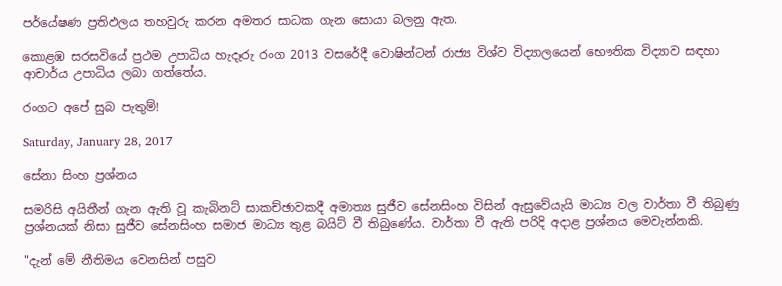පර්යේෂණ ප්‍රතිඵලය තහවුරු කරන අමතර සාධක ගැන සොයා බලනු ඇත.

කොළඹ සරසවියේ ප්‍රථම උපාධිය හැදෑරු රංග 2013 වසරේදී වොෂින්ටන් රාජ්‍ය විශ්ව විද්‍යාලයෙන් භෞතික විද්‍යාව සඳහා ආචාර්ය උපාධිය ලබා ගත්තේය.

රංගට අපේ සුබ පැතුම්!

Saturday, January 28, 2017

සේනා සිංහ ප්‍රශ්නය

සමරිසි අයිතීන් ගැන ඇති වූ කැබිනට් සාකච්ඡාවකදී අමාත්‍ය සුජීව සේනසිංහ විසින් ඇසුවේයැයි මාධ්‍ය වල වාර්තා වී තිබුණු ප්‍රශ්නයක් නිසා සුජීව සේනසිංහ සමාජ මාධ්‍ය තුළ බයිට් වී තිබුණේය. වාර්තා වී ඇති පරිදි අදාළ ප්‍රශ්නය මෙවැන්නකි.

"දැන් මේ නීතිමය වෙනසින් පසුව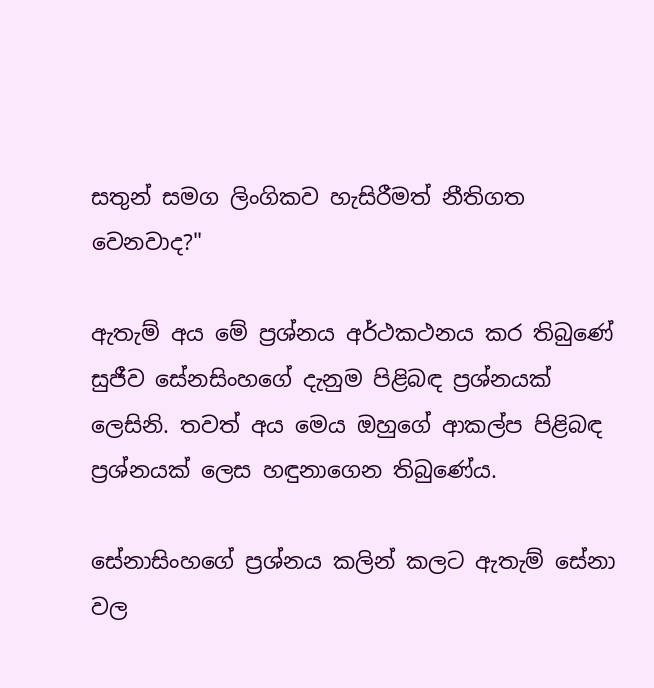සතුන් සමග ලිංගිකව හැසිරීමත් නීතිගත වෙනවාද?"

ඇතැම් අය මේ ප්‍රශ්නය අර්ථකථනය කර තිබුණේ සුජීව සේනසිංහගේ දැනුම පිළිබඳ ප්‍රශ්නයක් ලෙසිනි. තවත් අය මෙය ඔහුගේ ආකල්ප පිළිබඳ ප්‍රශ්නයක් ලෙස හඳුනාගෙන තිබුණේය.

සේනාසිංහගේ ප්‍රශ්නය කලින් කලට ඇතැම් සේනා වල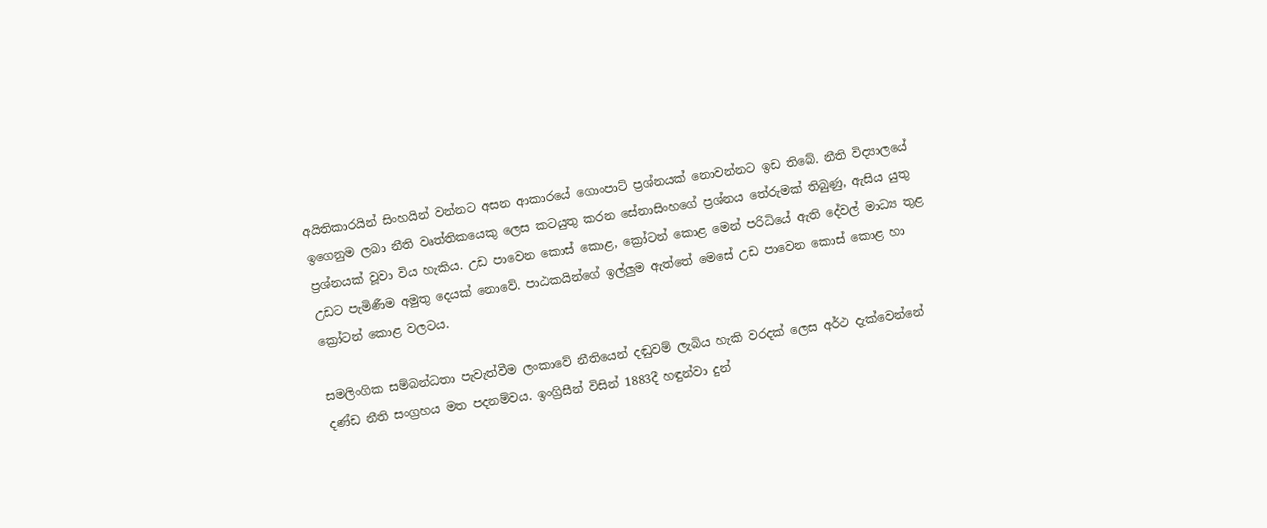අයිතිකාරයින් සිංහයින් වන්නට අසන ආකාරයේ ගොංපාට් ප්‍රශ්නයක් නොවන්නට ඉඩ තිබේ. නීති විද්‍යාලයේ ඉගෙනුම ලබා නීති වෘත්තිකයෙකු ලෙස කටයුතු කරන සේනාසිංහගේ ප්‍රශ්නය තේරුමක් තිබුණු, ඇසිය යුතු ප්‍රශ්නයක් වූවා විය හැකිය. උඩ පාවෙන කොස් කොළ, ක්‍රෝටන් කොළ මෙන් පරිධියේ ඇති දේවල් මාධ්‍ය තුළ උඩට පැමිණීම අමුතු දෙයක් නොවේ. පාඨකයින්ගේ ඉල්ලුම ඇත්තේ මෙසේ උඩ පාවෙන කොස් කොළ හා ක්‍රෝටන් කොළ වලටය.

සමලිංගික සම්බන්ධතා පැවැත්වීම ලංකාවේ නීතියෙන් දඬුවම් ලැබිය හැකි වරදක් ලෙස අර්ථ දැක්වෙන්නේ දණ්ඩ නීති සංග්‍රහය මත පදනම්වය. ඉංග්‍රිසීන් විසින් 1883දී හඳුන්වා දුන්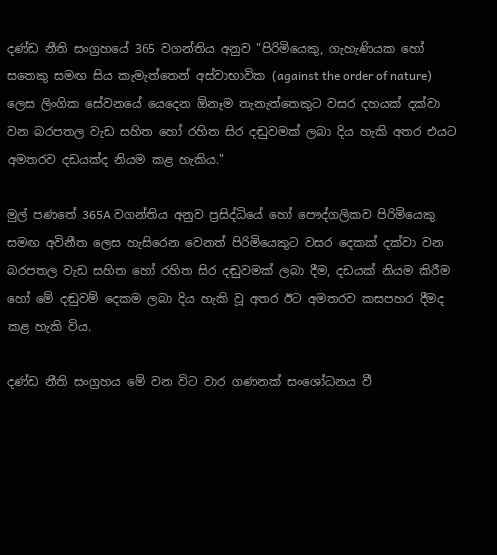දණ්ඩ නීති සංග්‍රහයේ 365 වගන්තිය අනුව "පිරිමියෙකු, ගැහැණියක හෝ සතෙකු සමඟ සිය කැමැත්තෙන් අස්වාභාවික (against the order of nature) ලෙස ලිංගික සේවනයේ යෙදෙන ඕනෑම තැනැත්තෙකුට වසර දහයක් දක්වා වන බරපතල වැඩ සහිත හෝ රහිත සිර දඬුවමක් ලබා දිය හැකි අතර එයට අමතරව දඩයක්ද නියම කළ හැකිය."

මුල් පණතේ 365A වගන්තිය අනුව ප්‍රසිද්ධියේ හෝ පෞද්ගලිකව පිරිමියෙකු සමඟ අවිනීත ලෙස හැසිරෙන වෙනත් පිරිමියෙකුට වසර දෙකක් දක්වා වන බරපතල වැඩ සහිත හෝ රහිත සිර දඬුවමක් ලබා දීම, දඩයක් නියම කිරීම හෝ මේ දඬුවම් දෙකම ලබා දිය හැකි වූ අතර ඊට අමතරව කසපහර දීමද කළ හැකි විය.

දණ්ඩ නීති සංග්‍රහය මේ වන විට වාර ගණනක් සංශෝධනය වී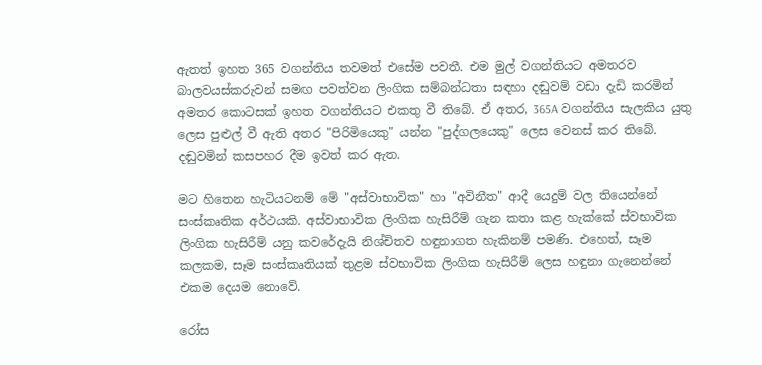ඇතත් ඉහත 365 වගන්තිය තවමත් එසේම පවතී. එම මුල් වගන්තියට අමතරව බාලවයස්කරුවන් සමඟ පවත්වන ලිංගික සම්බන්ධතා සඳහා දඬුවම් වඩා දැඩි කරමින් අමතර කොටසක් ඉහත වගන්තියට එකතු වී තිබේ. ඒ අතර, 365A වගන්තිය සැලකිය යුතු ලෙස පුළුල් වී ඇති අතර "පිරිමියෙකු" යන්න "පුද්ගලයෙකු" ලෙස වෙනස් කර තිබේ. දඬුවමින් කසපහර දීම ඉවත් කර ඇත.

මට හිතෙන හැටියටනම් මේ "අස්වාභාවික" හා "අවිනීත" ආදී යෙදුම් වල තියෙන්නේ සංස්කෘතික අර්ථයකි. අස්වාභාවික ලිංගික හැසිරීම් ගැන කතා කළ හැක්කේ ස්වභාවික ලිංගික හැසිරීම් යනු කවරේදැයි නිශ්චිතව හඳුනාගත හැකිනම් පමණි. එහෙත්, සෑම කලකම, සෑම සංස්කෘතියක් තුළම ස්වභාවික ලිංගික හැසිරීම් ලෙස හඳුනා ගැනෙන්නේ එකම දෙයම නොවේ.

රෝස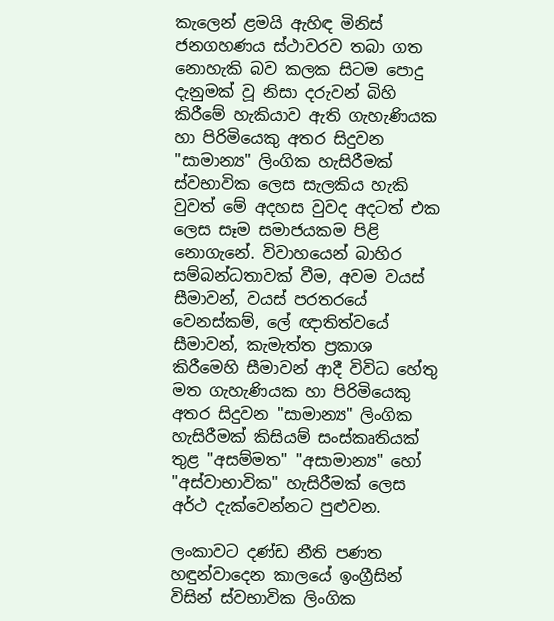කැලෙන් ළමයි ඇහිඳ මිනිස් ජනගහණය ස්ථාවරව තබා ගත නොහැකි බව කලක සිටම පොදු දැනුමක් වූ නිසා දරුවන් බිහි කිරීමේ හැකියාව ඇති ගැහැණියක හා පිරිමියෙකු අතර සිදුවන "සාමාන්‍ය" ලිංගික හැසිරීමක් ස්වභාවික ලෙස සැලකිය හැකි වුවත් මේ අදහස වුවද අදටත් එක ලෙස සෑම සමාජයකම පිළි නොගැනේ. විවාහයෙන් බාහිර සම්බන්ධතාවක් වීම, අවම වයස් සීමාවන්, වයස් පරතරයේ වෙනස්කම්, ලේ ඥාතිත්වයේ සීමාවන්, කැමැත්ත ප්‍රකාශ කිරීමෙහි සීමාවන් ආදී විවිධ හේතු මත ගැහැණියක හා පිරිමියෙකු අතර සිදුවන "සාමාන්‍ය" ලිංගික හැසිරීමක් කිසියම් සංස්කෘතියක් තුළ "අසම්මත" "අසාමාන්‍ය" හෝ "අස්වාභාවික" හැසිරීමක් ලෙස අර්ථ දැක්වෙන්නට පුළුවන.

ලංකාවට දණ්ඩ නීති පණත හඳුන්වාදෙන කාලයේ ඉංග්‍රීසින් විසින් ස්වභාවික ලිංගික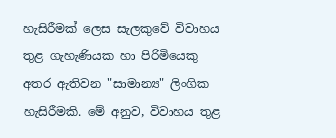හැසිරීමක් ලෙස සැලකුවේ විවාහය තුළ ගැහැණියක හා පිරිමියෙකු අතර ඇතිවන "සාමාන්‍ය" ලිංගික හැසිරීමකි. මේ අනුව, විවාහය තුළ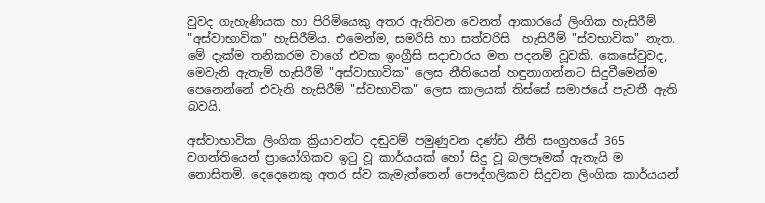වුවද ගැහැණියක හා පිරිමියෙකු අතර ඇතිවන වෙනත් ආකාරයේ ලිංගික හැසිරීම් "අස්වාභාවික" හැසිරීම්ය. එමෙන්ම, සමරිසි හා සත්වරිසි  හැසිරීම් "ස්වභාවික" නැත. මේ දැක්ම තනිකරම වාගේ එවක ඉංග්‍රීසි සදාචාරය මත පදනම් වූවකි. කෙසේවුවද, මෙවැනි ඇතැම් හැසිරීම් "අස්වාභාවික" ලෙස නීතියෙන් හඳුනාගන්නට සිදුවීමෙන්ම පෙනෙන්නේ එවැනි හැසිරීම් "ස්වභාවික" ලෙස කාලයක් තිස්සේ සමාජයේ පැවතී ඇති බවයි.

අස්වාභාවික ලිංගික ක්‍රියාවන්ට දඬුවම් පමුණුවන දණ්ඩ නීති සංග්‍රහයේ 365 වගන්තියෙන් ප්‍රායෝගිකව ඉටු වූ කාර්යයක් හෝ සිදු වූ බලපෑමක් ඇතැයි ම
නොසිතමි. දෙදෙනෙකු අතර ස්ව කැමැත්තෙන් පෞද්ගලිකව සිදුවන ලිංගික කාර්යයන්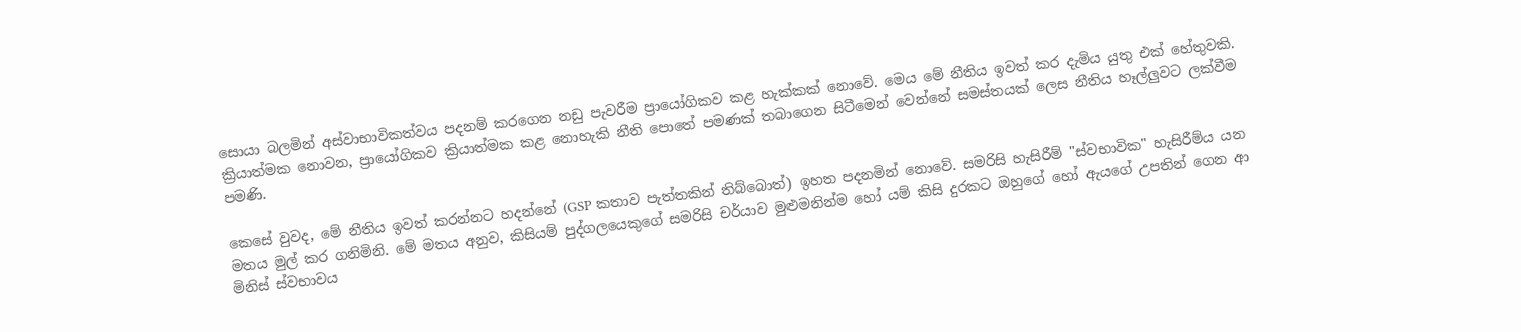සොයා බලමින් අස්වාභාවිකත්වය පදනම් කරගෙන නඩු පැවරීම ප්‍රායෝගිකව කළ හැක්කක් නොවේ. මෙය මේ නීතිය ඉවත් කර දැමිය යුතු එක් හේතුවකි. ක්‍රියාත්මක නොවන, ප්‍රායෝගිකව ක්‍රියාත්මක කළ නොහැකි නීති පොතේ පමණක් තබාගෙන සිටීමෙන් වෙන්නේ සමස්තයක් ලෙස නීතිය හෑල්ලුවට ලක්වීම පමණි.

කෙසේ වුවද, මේ නීතිය ඉවත් කරන්නට හදන්නේ (GSP කතාව පැත්තකින් තිබ්බොත්) ඉහත පදනමින් නොවේ. සමරිසි හැසිරීම් "ස්වභාවික" හැසිරීම්ය යන මතය මුල් කර ගනිමිනි. මේ මතය අනුව, කිසියම් පුද්ගලයෙකුගේ සමරිසි චර්යාව මුළුමනින්ම හෝ යම් කිසි දුරකට ඔහුගේ හෝ ඇයගේ උපතින් ගෙන ආ මිනිස් ස්වභාවය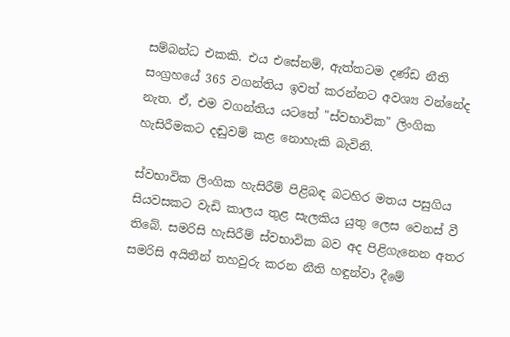සම්බන්ධ එකකි. එය එසේනම්, ඇත්තටම දණ්ඩ නීති සංග්‍රහයේ 365 වගන්තිය ඉවත් කරන්නට අවශ්‍ය වන්නේද නැත. ඒ, එම වගන්තිය යටතේ "ස්වභාවික" ලිංගික හැසිරීමකට දඬුවම් කළ නොහැකි බැවිනි.

ස්වභාවික ලිංගික හැසිරීම් පිළිබඳ බටහිර මතය පසුගිය සියවසකට වැඩි කාලය තුළ සැලකිය යුතු ලෙස වෙනස් වී තිබේ. සමරිසි හැසිරීම් ස්වභාවික බව අද පිළිගැනෙන අතර සමරිසි අයිතීන් තහවුරු කරන නීති හඳුන්වා දීමේ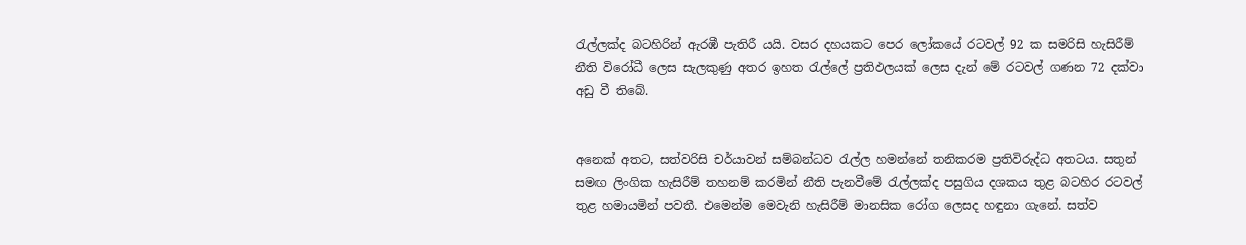රැල්ලක්ද බටහිරින් ඇරඹී පැතිරී යයි. වසර දහයකට පෙර ලෝකයේ රටවල් 92 ක සමරිසි හැසිරීම් නීති විරෝධී ලෙස සැලකුණු අතර ඉහත රැල්ලේ ප්‍රතිඵලයක් ලෙස දැන් මේ රටවල් ගණන 72 දක්වා අඩු වී තිබේ.


අනෙක් අතට, සත්වරිසි චර්යාවන් සම්බන්ධව රැල්ල හමන්නේ තනිකරම ප්‍රතිවිරුද්ධ අතටය. සතුන් සමඟ ලිංගික හැසිරීම් තහනම් කරමින් නීති පැනවීමේ රැල්ලක්ද පසුගිය දශකය තුළ බටහිර රටවල් තුළ හමායමින් පවතී. එමෙන්ම මෙවැනි හැසිරීම් මානසික රෝග ලෙසද හඳුනා ගැනේ. සත්ව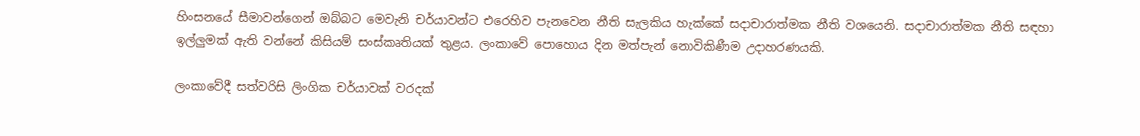හිංසනයේ සීමාවන්ගෙන් ඔබ්බට මෙවැනි චර්යාවන්ට එරෙහිව පැනවෙන නීති සැලකිය හැක්කේ සදාචාරාත්මක නීති වශයෙනි. සදාචාරාත්මක නීති සඳහා ඉල්ලුමක් ඇති වන්නේ කිසියම් සංස්කෘතියක් තුළය. ලංකාවේ පොහොය දින මත්පැන් නොවිකිණීම උදාහරණයකි.

ලංකාවේදී සත්වරිසි ලිංගික චර්යාවක් වරදක්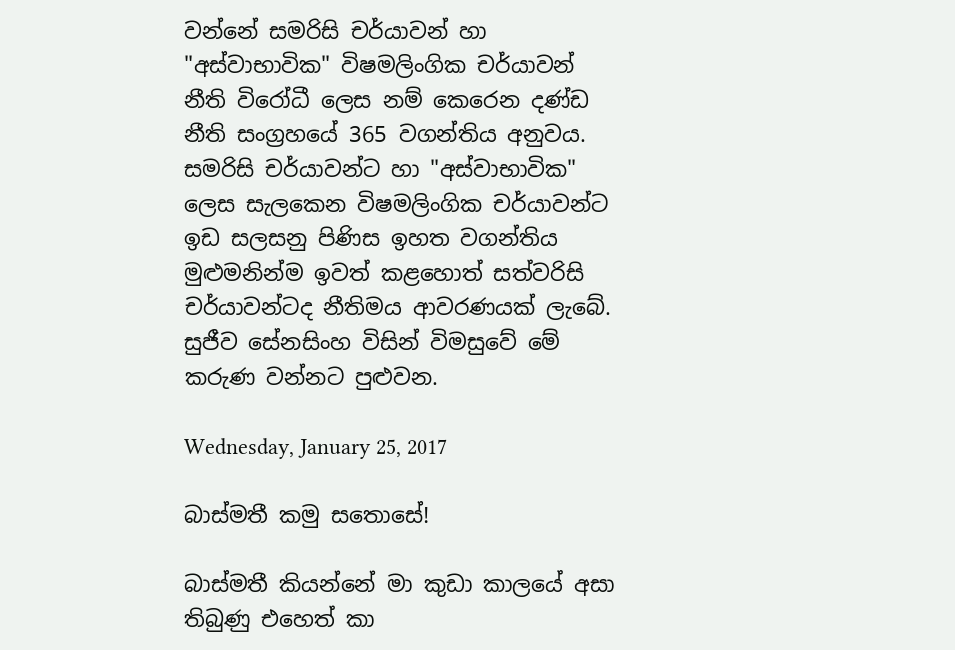වන්නේ සමරිසි චර්යාවන් හා "අස්වාභාවික" විෂමලිංගික චර්යාවන් නීති විරෝධී ලෙස නම් කෙරෙන දණ්ඩ නීති සංග්‍රහයේ 365 වගන්තිය අනුවය. සමරිසි චර්යාවන්ට හා "අස්වාභාවික" ලෙස සැලකෙන විෂමලිංගික චර්යාවන්ට ඉඩ සලසනු පිණිස ඉහත වගන්තිය මුළුමනින්ම ඉවත් කළහොත් සත්වරිසි චර්යාවන්ටද නීතිමය ආවරණයක් ලැබේ. සුජීව සේනසිංහ විසින් විමසුවේ මේ කරුණ වන්නට පුළුවන.

Wednesday, January 25, 2017

බාස්මතී කමු සතොසේ!

බාස්මතී කියන්නේ මා කුඩා කාලයේ අසා තිබුණු එහෙත් කා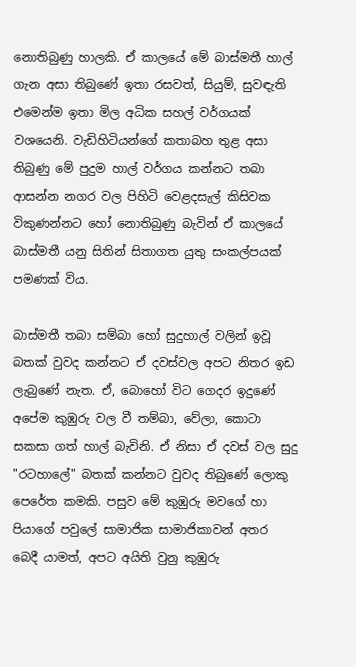නොතිබුණු හාලකි. ඒ කාලයේ මේ බාස්මතී හාල් ගැන අසා තිබුණේ ඉතා රසවත්, සියුම්, සුවඳැති එමෙන්ම ඉතා මිල අධික සහල් වර්ගයක් වශයෙනි. වැඩිහිටියන්ගේ කතාබහ තුළ අසා තිබුණු මේ පුදුම හාල් වර්ගය කන්නට තබා ආසන්න නගර වල පිහිටි වෙළදසැල් කිසිවක විකුණන්නට හෝ නොතිබුණු බැවින් ඒ කාලයේ බාස්මතී යනු සිතින් සිතාගත යුතු සංකල්පයක් පමණක් විය.

බාස්මතී තබා සම්බා හෝ සුදුහාල් වලින් ඉවූ බතක් වුවද කන්නට ඒ දවස්වල අපට නිතර ඉඩ ලැබුණේ නැත. ඒ, බොහෝ විට ගෙදර ඉදුණේ අපේම කුඹුරු වල වී තම්බා, වේලා, කොටා සකසා ගත් හාල් බැවිනි. ඒ නිසා ඒ දවස් වල සුදු "රටහාලේ" බතක් කන්නට වුවද තිබුණේ ලොකු පෙරේත කමකි. පසුව මේ කුඹුරු මවගේ හා පියාගේ පවුලේ සාමාජික සාමාජිකාවන් අතර බෙදී යාමත්, අපට අයිති වුනු කුඹුරු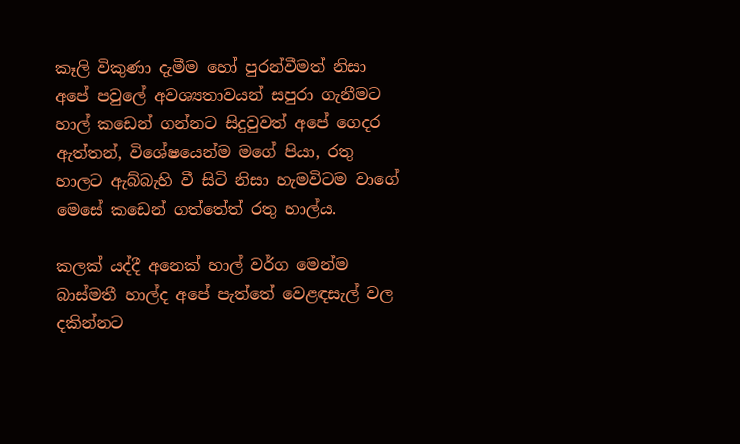කෑලි විකුණා දැමීම හෝ පුරන්වීමත් නිසා අපේ පවුලේ අවශ්‍යතාවයන් සපුරා ගැනීමට හාල් කඩෙන් ගන්නට සිදුවුවත් අපේ ගෙදර ඇත්තන්, විශේෂයෙන්ම මගේ පියා, රතු හාලට ඇබ්බැහි වී සිටි නිසා හැමවිටම වාගේ මෙසේ කඩෙන් ගත්තේත් රතු හාල්ය.

කලක් යද්දී අනෙක් හාල් වර්ග මෙන්ම බාස්මතී හාල්ද අපේ පැත්තේ වෙළඳසැල් වල දකින්නට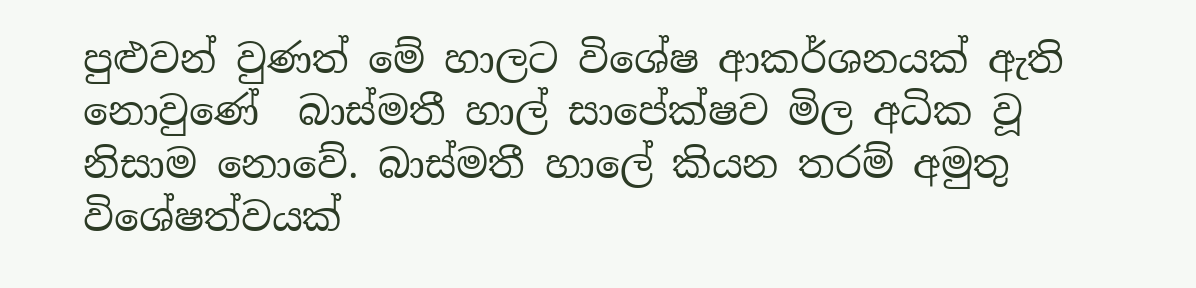පුළුවන් වුණත් මේ හාලට විශේෂ ආකර්ශනයක් ඇති නොවුණේ  බාස්මතී හාල් සාපේක්ෂව මිල අධික වූ නිසාම නොවේ. බාස්මතී හාලේ කියන තරම් අමුතු විශේෂත්වයක්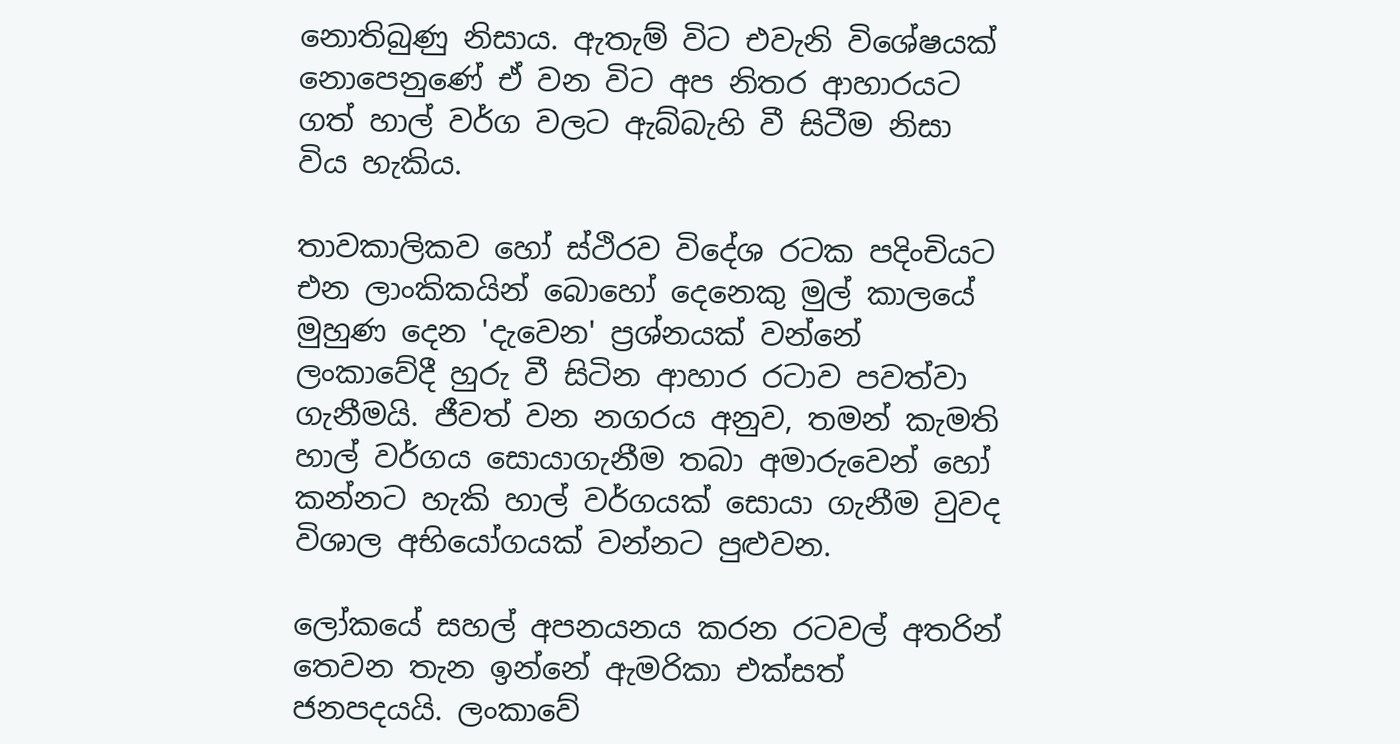නොතිබුණු නිසාය. ඇතැම් විට එවැනි විශේෂයක් නොපෙනුණේ ඒ වන විට අප නිතර ආහාරයට ගත් හාල් වර්ග වලට ඇබ්බැහි වී සිටීම නිසා විය හැකිය.

තාවකාලිකව හෝ ස්ථිරව විදේශ රටක පදිංචියට එන ලාංකිකයින් බොහෝ දෙනෙකු මුල් කාලයේ මුහුණ දෙන 'දැවෙන' ප්‍රශ්නයක් වන්නේ ලංකාවේදී හුරු වී සිටින ආහාර රටාව පවත්වා ගැනීමයි. ජීවත් වන නගරය අනුව, තමන් කැමති හාල් වර්ගය සොයාගැනීම තබා අමාරුවෙන් හෝ කන්නට හැකි හාල් වර්ගයක් සොයා ගැනීම වුවද විශාල අභියෝගයක් වන්නට පුළුවන.

ලෝකයේ සහල් අපනයනය කරන රටවල් අතරින් තෙවන තැන ඉන්නේ ඇමරිකා එක්සත් ජනපදයයි. ලංකාවේ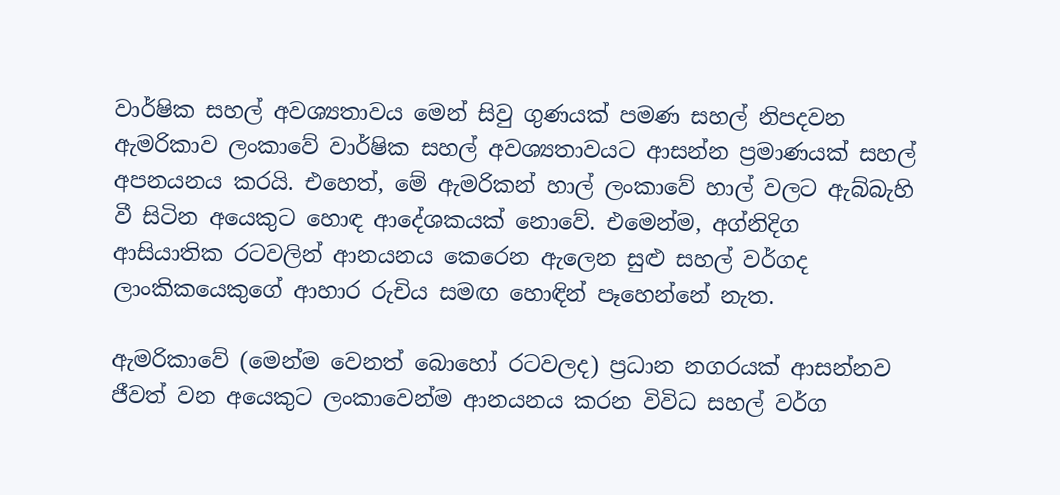වාර්ෂික සහල් අවශ්‍යතාවය මෙන් සිවු ගුණයක් පමණ සහල් නිපදවන ඇමරිකාව ලංකාවේ වාර්ෂික සහල් අවශ්‍යතාවයට ආසන්න ප්‍රමාණයක් සහල් අපනයනය කරයි. එහෙත්, මේ ඇමරිකන් හාල් ලංකාවේ හාල් වලට ඇබ්බැහි වී සිටින අයෙකුට හොඳ ආදේශකයක් නොවේ. එමෙන්ම, අග්නිදිග ආසියාතික රටවලින් ආනයනය කෙරෙන ඇලෙන සුළු සහල් වර්ගද ලාංකිකයෙකුගේ ආහාර රුචිය සමඟ හොඳින් පෑහෙන්නේ නැත.

ඇමරිකාවේ (මෙන්ම වෙනත් බොහෝ රටවලද) ප්‍රධාන නගරයක් ආසන්නව ජීවත් වන අයෙකුට ලංකාවෙන්ම ආනයනය කරන විවිධ සහල් වර්ග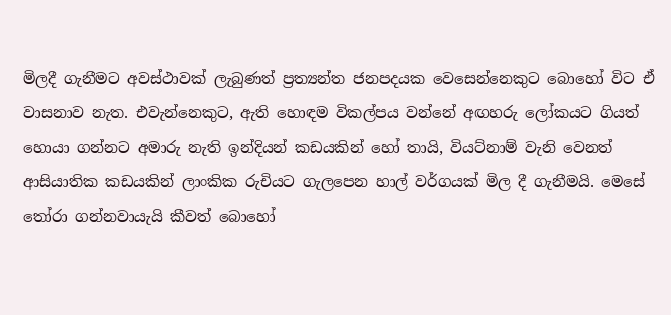මිලදී ගැනීමට අවස්ථාවක් ලැබුණත් ප්‍රත්‍යන්ත ජනපදයක වෙසෙන්නෙකුට බොහෝ විට ඒ වාසනාව නැත. එවැන්නෙකුට, ඇති හොඳම විකල්පය වන්නේ අඟහරු ලෝකයට ගියත් හොයා ගන්නට අමාරු නැති ඉන්දියන් කඩයකින් හෝ තායි, වියට්නාම් වැනි වෙනත් ආසියාතික කඩයකින් ලාංකික රුචියට ගැලපෙන හාල් වර්ගයක් මිල දී ගැනීමයි. මෙසේ තෝරා ගන්නවායැයි කීවත් බොහෝ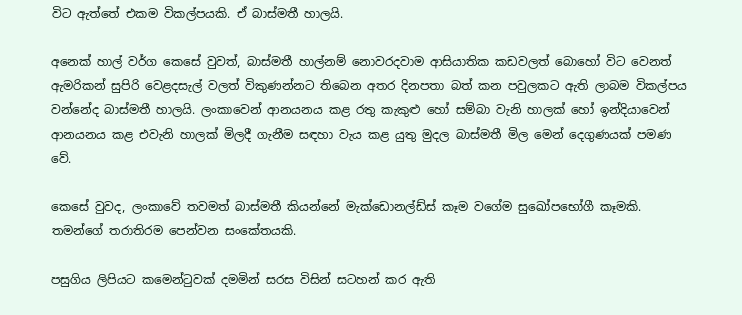විට ඇත්තේ එකම විකල්පයකි. ඒ බාස්මතී හාලයි.

අනෙක් හාල් වර්ග කෙසේ වුවත්, බාස්මතී හාල්නම් නොවරදවාම ආසියාතික කඩවලත් බොහෝ විට වෙනත් ඇමරිකන් සුපිරි වෙළදසැල් වලත් විකුණන්නට තිබෙන අතර දිනපතා බත් කන පවුලකට ඇති ලාබම විකල්පය වන්නේද බාස්මතී හාලයි. ලංකාවෙන් ආනයනය කළ රතු කැකුළු හෝ සම්බා වැනි හාලක් හෝ ඉන්දියාවෙන් ආනයනය කළ එවැනි හාලක් මිලදී ගැනීම සඳහා වැය කළ යුතු මුදල බාස්මතී මිල මෙන් දෙගුණයක් පමණ වේ.

කෙසේ වුවද, ලංකාවේ තවමත් බාස්මතී කියන්නේ මැක්ඩොනල්ඩ්ස් කෑම වගේම සුඛෝපභෝගී කෑමකි. තමන්ගේ තරාතිරම පෙන්වන සංකේතයකි.

පසුගිය ලිපියට කමෙන්ටුවක් දමමින් සරස විසින් සටහන් කර ඇති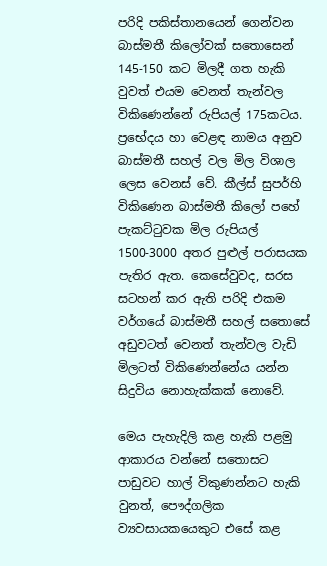පරිදි පකිස්තානයෙන් ගෙන්වන බාස්මතී කිලෝවක් සතොසෙන් 145-150 කට මිලදී ගත හැකි වුවත් එයම වෙනත් තැන්වල විකිණෙන්නේ රුපියල් 175කටය. ප්‍රභේදය හා වෙළඳ නාමය අනුව
බාස්මතී සහල් වල මිල විශාල ලෙස වෙනස් වේ. කීල්ස් සුපර්හි විකිණෙන බාස්මතී කිලෝ පහේ පැකට්ටුවක මිල රුපියල් 1500-3000 අතර පුළුල් පරාසයක පැතිර ඇත. කෙසේවුවද, සරස සටහන් කර ඇති පරිදි එකම වර්ගයේ බාස්මතී සහල් සතොසේ අඩුවටත් වෙනත් තැන්වල වැඩි මිලටත් විකිණෙන්නේය යන්න සිදුවිය නොහැක්කක් නොවේ.

මෙය පැහැදිලි කළ හැකි පළමු ආකාරය වන්නේ සතොසට පාඩුවට හාල් විකුණන්නට හැකි වුනත්, පෞද්ගලික ව්‍යවසායකයෙකුට එසේ කළ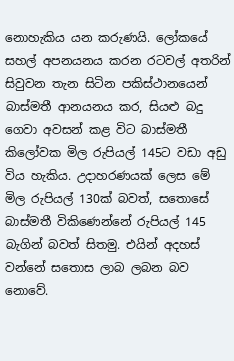නොහැකිය යන කරුණයි. ලෝකයේ සහල් අපනයනය කරන රටවල් අතරින් සිවුවන තැන සිටින පකිස්ථානයෙන් බාස්මතී ආනයනය කර, සියළු බදු ගෙවා අවසන් කළ විට බාස්මතී කිලෝවක මිල රුපියල් 145ට වඩා අඩු විය හැකිය. උදාහරණයක් ලෙස මේ මිල රුපියල් 130ක් බවත්, සතොසේ බාස්මතී විකිණෙන්නේ රුපියල් 145 බැගින් බවත් සිතමු. එයින් අදහස් වන්නේ සතොස ලාබ ලබන බව නොවේ.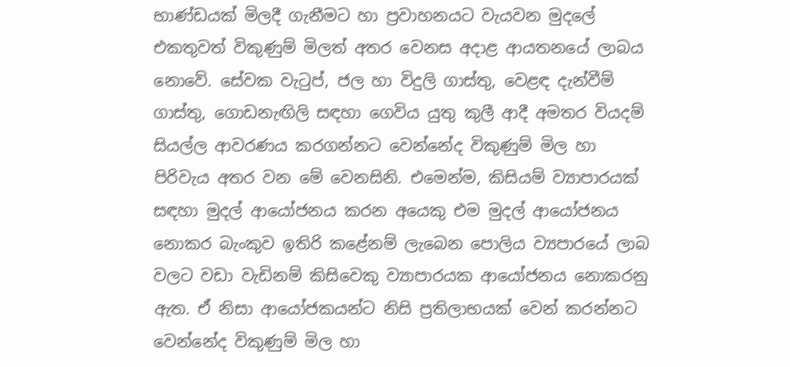භාණ්ඩයක් මිලදී ගැනීමට හා ප්‍රවාහනයට වැයවන මුදලේ එකතුවත් විකුණුම් මිලත් අතර වෙනස අදාළ ආයතනයේ ලාබය නොවේ. සේවක වැටුප්, ජල හා විදුලි ගාස්තු, වෙළඳ දැන්වීම් ගාස්තු, ගොඩනැඟිලි සඳහා ගෙවිය යුතු කුලී ආදී අමතර වියදම් සියල්ල ආවරණය කරගන්නට වෙන්නේද විකුණුම් මිල හා පිරිවැය අතර වන මේ වෙනසිනි. එමෙන්ම, කිසියම් ව්‍යාපාරයක් සඳහා මුදල් ආයෝජනය කරන අයෙකු එම මුදල් ආයෝජනය නොකර බැංකුව ඉතිරි කළේනම් ලැබෙන පොලිය ව්‍යපාරයේ ලාබ වලට වඩා වැඩිනම් කිසිවෙකු ව්‍යාපාරයක ආයෝජනය නොකරනු ඇත. ඒ නිසා ආයෝජකයන්ට නිසි ප්‍රතිලාභයක් වෙන් කරන්නට වෙන්නේද විකුණුම් මිල හා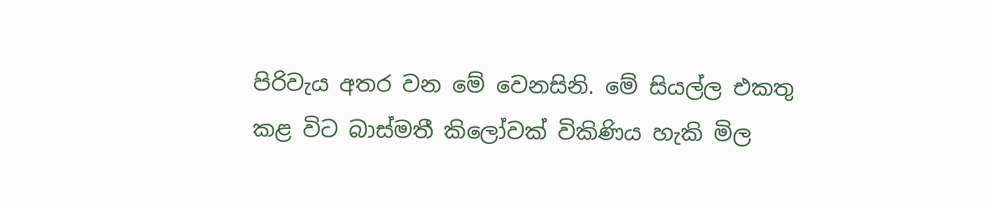පිරිවැය අතර වන මේ වෙනසිනි. මේ සියල්ල එකතු කළ විට බාස්මතී කිලෝවක් විකිණිය හැකි මිල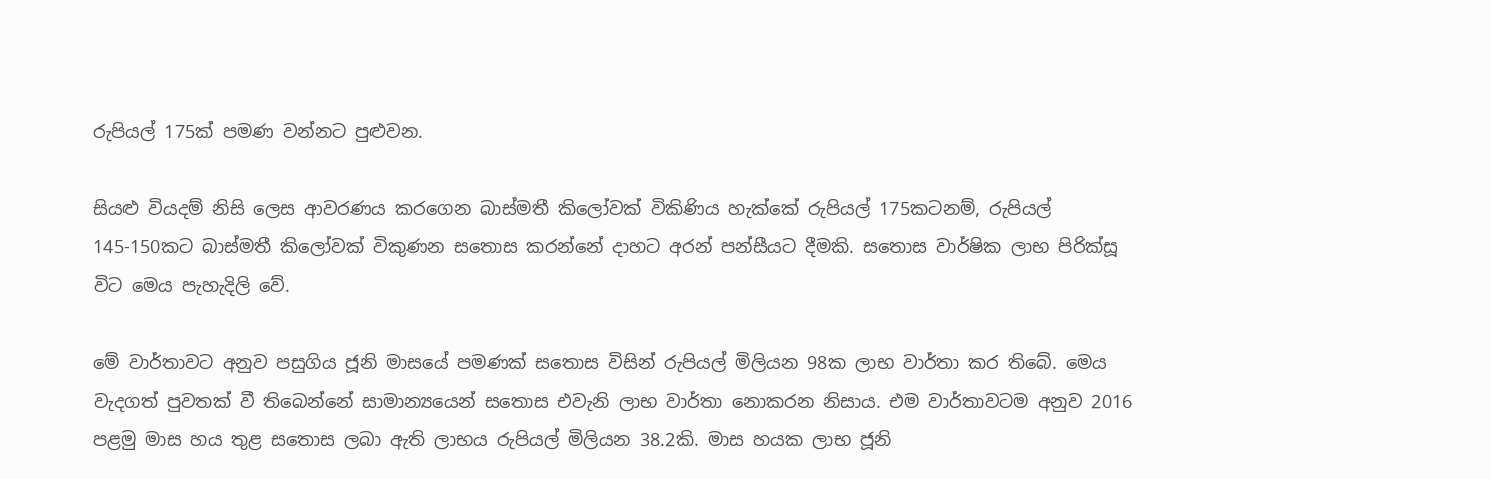රුපියල් 175ක් පමණ වන්නට පුළුවන.

සියළු වියදම් නිසි ලෙස ආවරණය කරගෙන බාස්මතී කිලෝවක් විකිණිය හැක්කේ රුපියල් 175කටනම්, රුපියල් 145-150කට බාස්මතී කිලෝවක් විකුණන සතොස කරන්නේ දාහට අරන් පන්සීයට දීමකි. සතොස වාර්ෂික ලාභ පිරික්සූ විට මෙය පැහැදිලි වේ.

මේ වාර්තාවට අනුව පසුගිය ජූනි මාසයේ පමණක් සතොස විසින් රුපියල් මිලියන 98ක ලාභ වාර්තා කර තිබේ. මෙය වැදගත් පුවතක් වී තිබෙන්නේ සාමාන්‍යයෙන් සතොස එවැනි ලාභ වාර්තා නොකරන නිසාය. එම වාර්තාවටම අනුව 2016 පළමු මාස හය තුළ සතොස ලබා ඇති ලාභය රුපියල් මිලියන 38.2කි. මාස හයක ලාභ ජූනි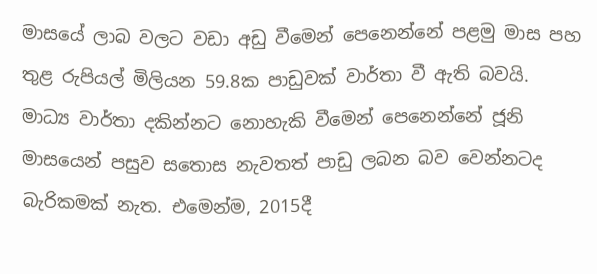මාසයේ ලාබ වලට වඩා අඩු වීමෙන් පෙනෙන්නේ පළමු මාස පහ තුළ රුපියල් මිලියන 59.8ක පාඩුවක් වාර්තා වී ඇති බවයි. මාධ්‍ය වාර්තා දකින්නට නොහැකි වීමෙන් පෙනෙන්නේ ජූනි මාසයෙන් පසුව සතොස නැවතත් පාඩු ලබන බව වෙන්නටද බැරිකමක් නැත. එමෙන්ම, 2015දී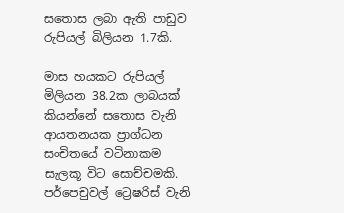සතොස ලබා ඇති පාඩුව රුපියල් බිලියන 1.7කි.

මාස හයකට රුපියල් මිලියන 38.2ක ලාබයක් කියන්නේ සතොස වැනි ආයතනයක ප්‍රාග්ධන සංචිතයේ වටිනාකම සැලකූ විට සොච්චමකි. පර්පෙචුවල් ට්‍රෙෂරිස් වැනි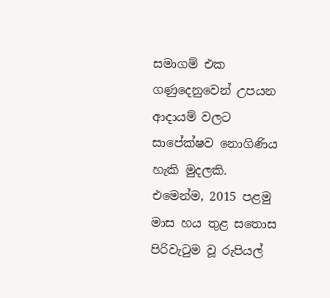සමාගම් එක ගණුදෙනුවෙන් උපයන ආදායම් වලට සාපේක්ෂව නොගිණිය හැකි මුදලකි. එමෙන්ම, 2015 පළමු මාස හය තුළ සතොස පිරිවැටුම වූ රුපියල්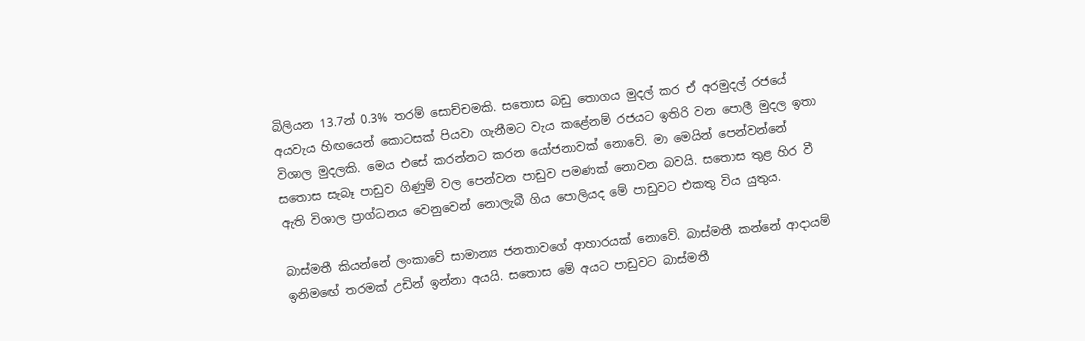බිලියන 13.7න් 0.3% තරම් සොච්චමකි. සතොස බඩු තොගය මුදල් කර ඒ අරමුදල් රජයේ අයවැය හිඟයෙන් කොටසක් පියවා ගැනීමට වැය කළේනම් රජයට ඉතිරි වන පොලී මුදල ඉතා විශාල මුදලකි. මෙය එසේ කරන්නට කරන යෝජනාවක් නොවේ. මා මෙයින් පෙන්වන්නේ සතොස සැබෑ පාඩුව ගිණුම් වල පෙන්වන පාඩුව පමණක් නොවන බවයි. සතොස තුළ හිර වී ඇති විශාල ප්‍රාග්ධනය වෙනුවෙන් නොලැබී ගිය පොලියද මේ පාඩුවට එකතු විය යුතුය.

බාස්මතී කියන්නේ ලංකාවේ සාමාන්‍ය ජනතාවගේ ආහාරයක් නොවේ. බාස්මතී කන්නේ ආදායම් ඉනිමඟේ තරමක් උඩින් ඉන්නා අයයි. සතොස මේ අයට පාඩුවට බාස්මතී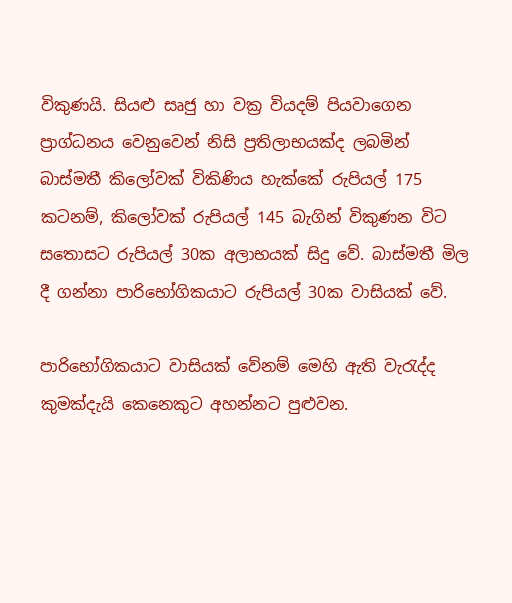විකුණයි. සියළු සෘජු හා වක්‍ර වියදම් පියවාගෙන ප්‍රාග්ධනය වෙනුවෙන් නිසි ප්‍රතිලාභයක්ද ලබමින් බාස්මතී කිලෝවක් විකිණිය හැක්කේ රුපියල් 175 කටනම්, කිලෝවක් රුපියල් 145 බැගින් විකුණන විට සතොසට රුපියල් 30ක අලාභයක් සිදු වේ. බාස්මතී මිල දී ගන්නා පාරිභෝගිකයාට රුපියල් 30ක වාසියක් වේ.

පාරිභෝගිකයාට වාසියක් වේනම් මෙහි ඇති වැරැද්ද කුමක්දැයි කෙනෙකුට අහන්නට පුළුවන.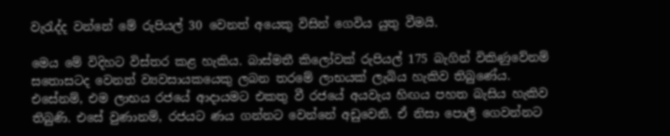වැරැද්ද වන්නේ මේ රුපියල් 30 වෙනත් අයෙකු විසින් ගෙවිය යුතු වීමයි.

මෙය මේ විදිහට විස්තර කළ හැකිය. බාස්මතී කිලෝවක් රුපියල් 175 බැගින් විකිණුවේනම් සතොසටද වෙනත් ව්‍යවසායකයෙකු ලබන තරමේ ලාභයක් ලැබිය හැකිව තිබුණේය. එසේනම්, එම ලාභය රජයේ ආදායමට එකතු වී රජයේ අයවැය හිඟය පහත බැසිය හැකිව තිබුණි. එසේ වුණානම්, රජයට ණය ගන්නට වෙන්නේ අඩුවෙනි. ඒ නිසා පොලී ගෙවන්නට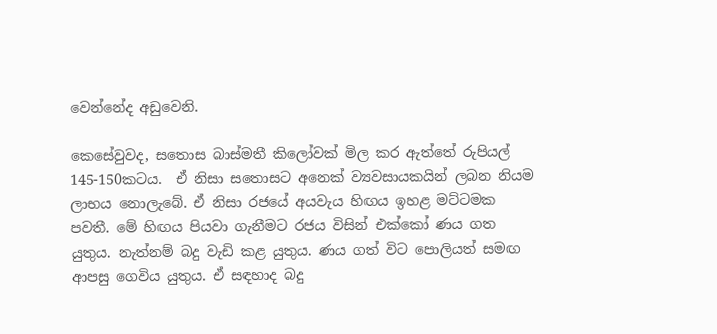වෙන්නේද අඩුවෙනි.

කෙසේවුවද, සතොස බාස්මතී කිලෝවක් මිල කර ඇත්තේ රුපියල් 145-150කටය.  ඒ නිසා සතොසට අනෙක් ව්‍යවසායකයින් ලබන නියම ලාභය නොලැබේ. ඒ නිසා රජයේ අයවැය හිඟය ඉහළ මට්ටමක පවතී. මේ හිඟය පියවා ගැනීමට රජය විසින් එක්කෝ ණය ගත යුතුය. නැත්නම් බදු වැඩි කළ යුතුය. ණය ගත් විට පොලියත් සමඟ ආපසු ගෙවිය යුතුය. ඒ සඳහාද බදු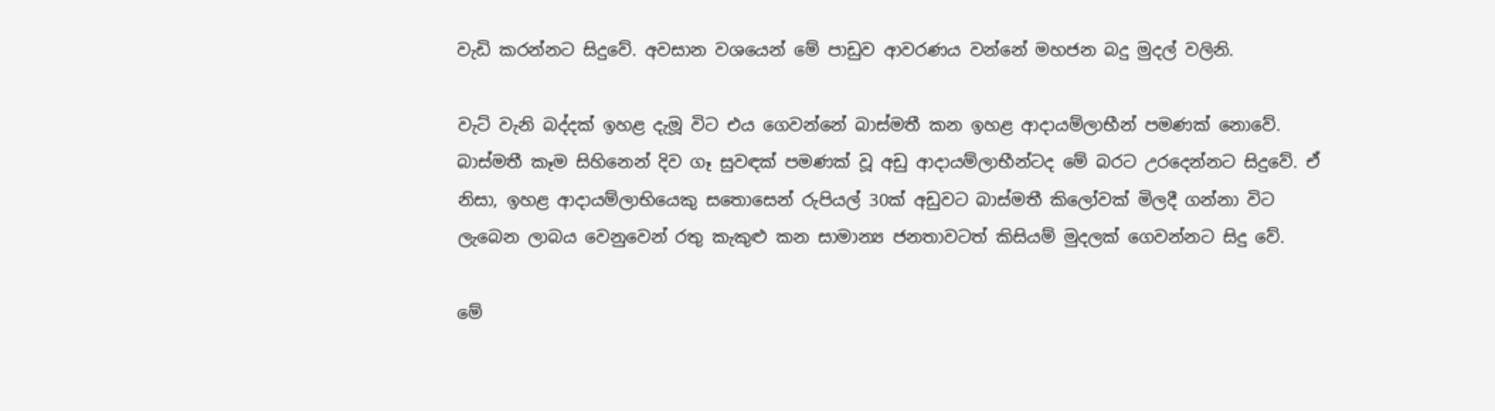වැඩි කරන්නට සිදුවේ. අවසාන වශයෙන් මේ පාඩුව ආවරණය වන්නේ මහජන බදු මුදල් වලිනි.

වැට් වැනි බද්දක් ඉහළ දැමූ විට එය ගෙවන්නේ බාස්මතී කන ඉහළ ආදායම්ලාභීන් පමණක් නොවේ. බාස්මතී කෑම සිහිනෙන් දිව ගෑ සුවඳක් පමණක් වූ අඩු ආදායම්ලාභීන්ටද මේ බරට උරදෙන්නට සිදුවේ. ඒ නිසා, ඉහළ ආදායම්ලාභියෙකු සතොසෙන් රුපියල් 30ක් අඩුවට බාස්මතී කිලෝවක් මිලදී ගන්නා විට ලැබෙන ලාබය වෙනුවෙන් රතු කැකුළු කන සාමාන්‍ය ජනතාවටත් කිසියම් මුදලක් ගෙවන්නට සිදු වේ.

මේ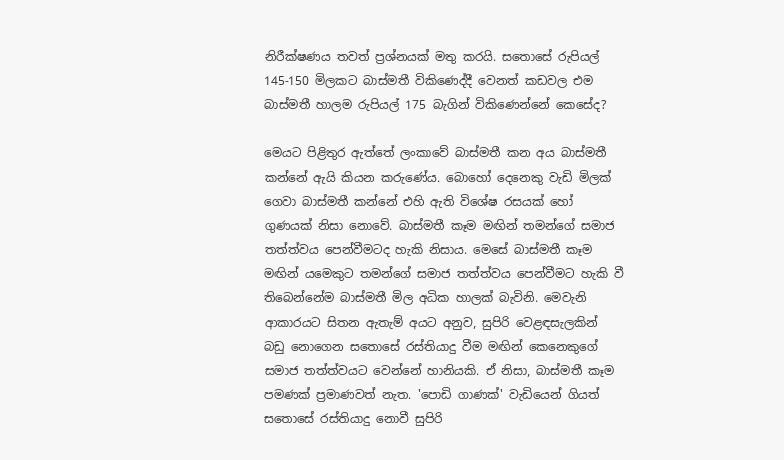නිරීක්ෂණය තවත් ප්‍රශ්නයක් මතු කරයි. සතොසේ රුපියල් 145-150 මිලකට බාස්මතී විකිණෙද්දී වෙනත් කඩවල එම බාස්මතී හාලම රුපියල් 175 බැගින් විකිණෙන්නේ කෙසේද?

මෙයට පිළිතුර ඇත්තේ ලංකාවේ බාස්මතී කන අය බාස්මතී කන්නේ ඇයි කියන කරුණේය. බොහෝ දෙනෙකු වැඩි මිලක් ගෙවා බාස්මතී කන්නේ එහි ඇති විශේෂ රසයක් හෝ ගුණයක් නිසා නොවේ. බාස්මතී කෑම මඟින් තමන්ගේ සමාජ තත්ත්වය පෙන්වීමටද හැකි නිසාය. මෙසේ බාස්මතී කෑම මඟින් යමෙකුට තමන්ගේ සමාජ තත්ත්වය පෙන්වීමට හැකි වී තිබෙන්නේම බාස්මතී මිල අධික හාලක් බැවිනි. මෙවැනි ආකාරයට සිතන ඇතැම් අයට අනුව, සුපිරි වෙළඳසැලකින් බඩු නොගෙන සතොසේ රස්තියාදු වීම මඟින් කෙනෙකුගේ සමාජ තත්ත්වයට වෙන්නේ හානියකි. ඒ නිසා, බාස්මතී කෑම පමණක් ප්‍රමාණවත් නැත. 'පොඩි ගාණක්' වැඩියෙන් ගියත් සතොසේ රස්තියාදු නොවී සුපිරි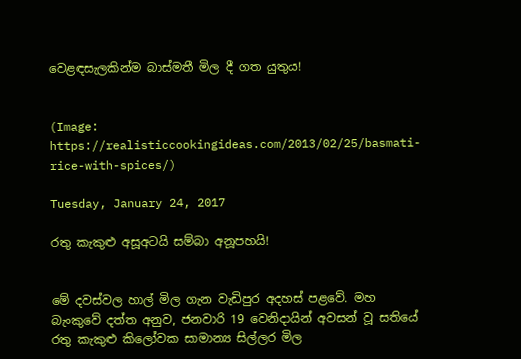වෙළඳසැලකින්ම බාස්මතී මිල දී ගත යුතුය!


(Image: https://realisticcookingideas.com/2013/02/25/basmati-rice-with-spices/)

Tuesday, January 24, 2017

රතු කැකුළු අසූඅටයි සම්බා අනූපහයි!


මේ දවස්වල හාල් මිල ගැන වැඩිපුර අදහස් පළවේ. මහ බැංකුවේ දත්ත අනුව, ජනවාරි 19 වෙනිදායින් අවසන් වූ සතියේ රතු කැකුළු කිලෝවක සාමාන්‍ය සිල්ලර මිල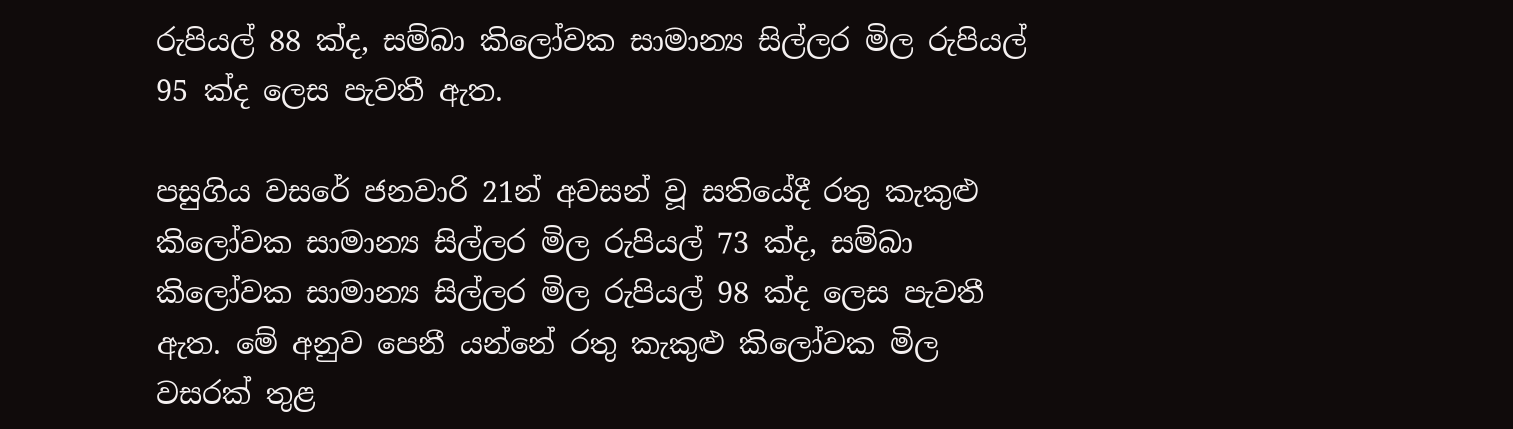රුපියල් 88 ක්ද, සම්බා කිලෝවක සාමාන්‍ය සිල්ලර මිල රුපියල් 95 ක්ද ලෙස පැවතී ඇත.

පසුගිය වසරේ ජනවාරි 21න් අවසන් වූ සතියේදී රතු කැකුළු කිලෝවක සාමාන්‍ය සිල්ලර මිල රුපියල් 73 ක්ද, සම්බා කිලෝවක සාමාන්‍ය සිල්ලර මිල රුපියල් 98 ක්ද ලෙස පැවතී ඇත. මේ අනුව පෙනී යන්නේ රතු කැකුළු කිලෝවක මිල වසරක් තුළ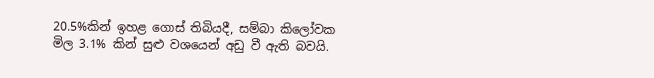20.5%කින් ඉහළ ගොස් තිබියදී, සම්බා කිලෝවක මිල 3.1% කින් සුළු වශයෙන් අඩු වී ඇති බවයි.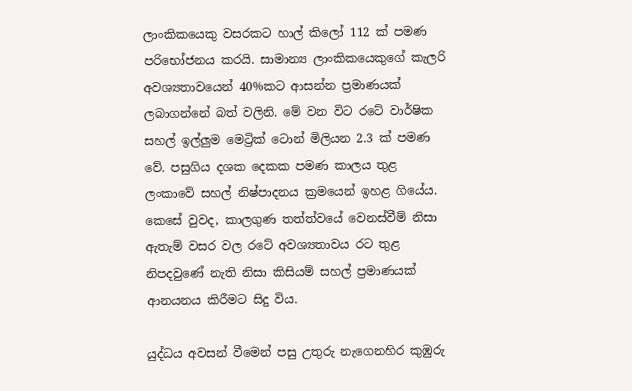ලාංකිකයෙකු වසරකට හාල් කිලෝ 112 ක් පමණ පරිභෝජනය කරයි. සාමාන්‍ය ලාංකිකයෙකුගේ කැලරි අවශ්‍යතාවයෙන් 40%කට ආසන්න ප්‍රමාණයක් ලබාගන්නේ බත් වලිනි. මේ වන විට රටේ වාර්ෂික සහල් ඉල්ලුම මෙට්‍රික් ටොන් මිලියන 2.3 ක් පමණ වේ. පසුගිය දශක දෙකක පමණ කාලය තුළ ලංකාවේ සහල් නිෂ්පාදනය ක්‍රමයෙන් ඉහළ ගියේය. කෙසේ වුවද, කාලගුණ තත්ත්වයේ වෙනස්වීම් නිසා ඇතැම් වසර වල රටේ අවශ්‍යතාවය රට තුළ නිපදවුණේ නැති නිසා කිසියම් සහල් ප්‍රමාණයක් ආනයනය කිරීමට සිදු විය.

යුද්ධය අවසන් වීමෙන් පසු උතුරු නැගෙනහිර කුඹුරු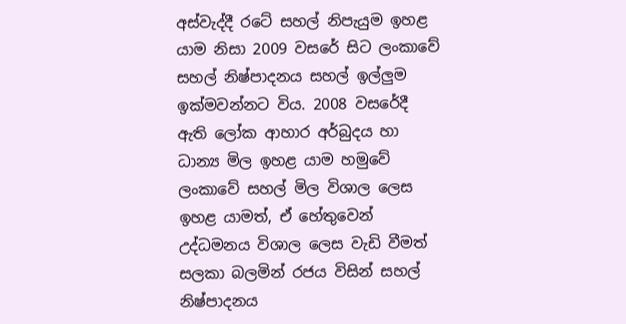අස්වැද්දී රටේ සහල් නිපැයුම ඉහළ යාම නිසා 2009 වසරේ සිට ලංකාවේ සහල් නිෂ්පාදනය සහල් ඉල්ලුම ඉක්මවන්නට විය. 2008 වසරේදී ඇති ලෝක ආහාර අර්බුදය හා ධාන්‍ය මිල ඉහළ යාම හමුවේ ලංකාවේ සහල් මිල විශාල ලෙස ඉහළ යාමත්, ඒ හේතුවෙන් උද්ධමනය විශාල ලෙස වැඩි වීමත් සලකා බලමින් රජය විසින් සහල් නිෂ්පාදනය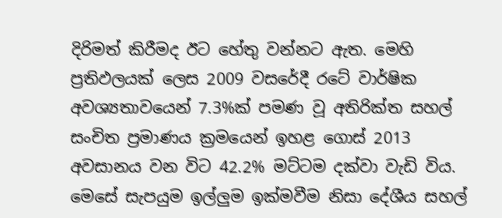දිරිමත් කිරීමද ඊට හේතු වන්නට ඇත. මෙහි ප්‍රතිඵලයක් ලෙස 2009 වසරේදී රටේ වාර්ෂික අවශ්‍යතාවයෙන් 7.3%ක් පමණ වූ අතිරික්ත සහල් සංචිත ප්‍රමාණය ක්‍රමයෙන් ඉහළ ගොස් 2013 අවසානය වන විට 42.2% මට්ටම දක්වා වැඩි විය. මෙසේ සැපයුම ඉල්ලුම ඉක්මවීම නිසා දේශීය සහල්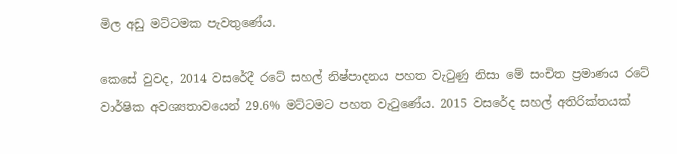මිල අඩු මට්ටමක පැවතුණේය.

කෙසේ වුවද, 2014 වසරේදී රටේ සහල් නිෂ්පාදනය පහත වැටුණු නිසා මේ සංචිත ප්‍රමාණය රටේ වාර්ෂික අවශ්‍යතාවයෙන් 29.6% මට්ටමට පහත වැටුණේය. 2015 වසරේද සහල් අතිරික්තයක්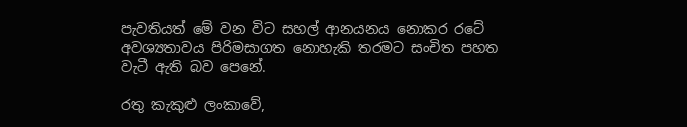පැවතියත් මේ වන විට සහල් ආනයනය නොකර රටේ අවශ්‍යතාවය පිරිමසාගත නොහැකි තරමට සංචිත පහත වැටී ඇති බව පෙනේ.

රතු කැකුළු ලංකාවේ,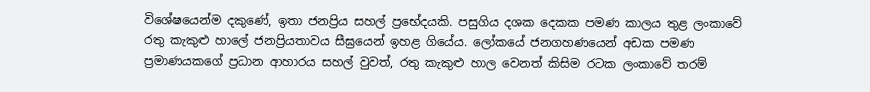විශේෂයෙන්ම දකුණේ, ඉතා ජනප්‍රිය සහල් ප්‍රභේදයකි. පසුගිය දශක දෙකක පමණ කාලය තුළ ලංකාවේ රතු කැකුළු හාලේ ජනප්‍රියතාවය සීඝ්‍රයෙන් ඉහළ ගියේය. ලෝකයේ ජනගහණයෙන් අඩක පමණ ප්‍රමාණයකගේ ප්‍රධාන ආහාරය සහල් වුවත්, රතු කැකුළු හාල වෙනත් කිසිම රටක ලංකාවේ තරම්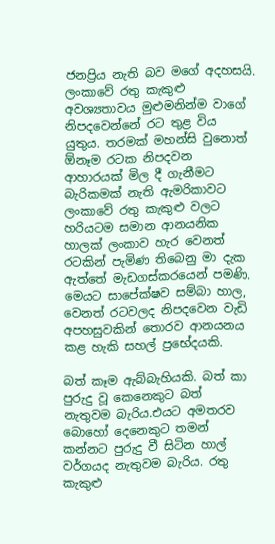ජනප්‍රිය නැති බව මගේ අදහසයි. ලංකාවේ රතු කැකුළු අවශ්‍යතාවය මුළුමනින්ම වාගේ නිපදවෙන්නේ රට තුළ විය යුතුය. තරමක් මහන්සි වුනොත් ඕනෑම රටක නිපදවන ආහාරයක් මිල දී ගැනීමට බැරිකමක් නැති ඇමරිකාවට ලංකාවේ රතු කැකුළු වලට හරියටම සමාන ආනයනික හාලක් ලංකාව හැර වෙනත් රටකින් පැමිණ තිබෙනු මා දැක ඇත්තේ මැඩගස්කරයෙන් පමණි. මෙයට සාපේක්ෂව සම්බා හාල, වෙනත් රටවලද නිපදවෙන වැඩි අපහසුවකින් තොරව ආනයනය කළ හැකි සහල් ප්‍රභේදයකි.

බත් කෑම ඇබ්බැහියකි. බත් කා පුරුදු වූ කෙනෙකුට බත් නැතුවම බැරිය.එයට අමතරව බොහෝ දෙනෙකුට තමන් කන්නට පුරුදු වී සිටින හාල් වර්ගයද නැතුවම බැරිය. රතු කැකුළු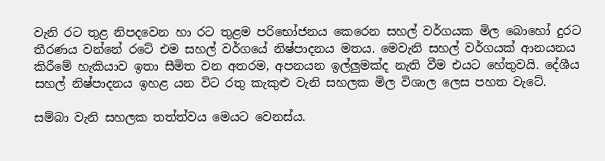වැනි රට තුළ නිපදවෙන හා රට තුළම පරිභෝජනය කෙරෙන සහල් වර්ගයක මිල බොහෝ දුරට තීරණය වන්නේ රටේ එම සහල් වර්ගයේ නිෂ්පාදනය මතය. මෙවැනි සහල් වර්ගයක් ආනයනය කිරීමේ හැකියාව ඉතා සීමිත වන අතරම, අපනයන ඉල්ලුමක්ද නැති වීම එයට හේතුවයි. දේශීය සහල් නිෂ්පාදනය ඉහළ යන විට රතු කැකුළු වැනි සහලක මිල විශාල ලෙස පහත වැටේ.

සම්බා වැනි සහලක තත්ත්වය මෙයට වෙනස්ය.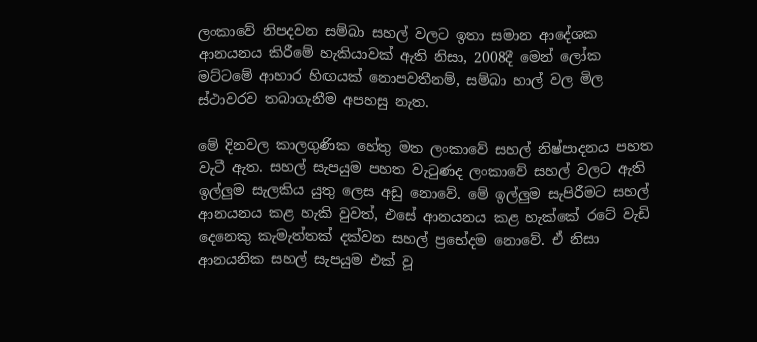ලංකාවේ නිපදවන සම්බා සහල් වලට ඉතා සමාන ආදේශක ආනයනය කිරීමේ හැකියාවක් ඇති නිසා, 2008දී මෙන් ලෝක මට්ටමේ ආහාර හිඟයක් නොපවතීනම්, සම්බා හාල් වල මිල ස්ථාවරව තබාගැනීම අපහසු නැත.

මේ දිනවල කාලගුණික හේතු මත ලංකාවේ සහල් නිෂ්පාදනය පහත වැටී ඇත. සහල් සැපයුම පහත වැටුණද ලංකාවේ සහල් වලට ඇති ඉල්ලුම සැලකිය යුතු ලෙස අඩු නොවේ. මේ ඉල්ලුම සැපිරීමට සහල් ආනයනය කළ හැකි වුවත්, එසේ ආනයනය කළ හැක්කේ රටේ වැඩි දෙනෙකු කැමැත්තක් දක්වන සහල් ප්‍රභේදම නොවේ. ඒ නිසා ආනයනික සහල් සැපයුම එක් වූ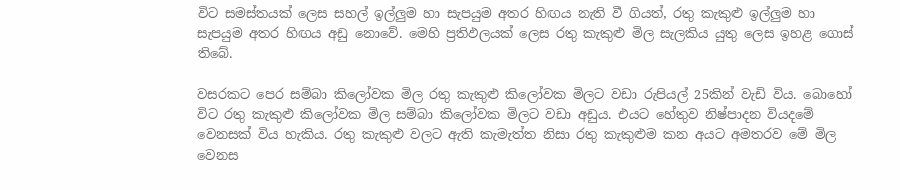විට සමස්තයක් ලෙස සහල් ඉල්ලුම හා සැපයුම අතර හිඟය නැති වී ගියත්, රතු කැකුළු ඉල්ලුම හා සැපයුම අතර හිඟය අඩු නොවේ. මෙහි ප්‍රතිඵලයක් ලෙස රතු කැකුළු මිල සැලකිය යුතු ලෙස ඉහළ ගොස් තිබේ.

වසරකට පෙර සම්බා කිලෝවක මිල රතු කැකුළු කිලෝවක මිලට වඩා රුපියල් 25කින් වැඩි විය. බොහෝ විට රතු කැකුළු කිලෝවක මිල සම්බා කිලෝවක මිලට වඩා අඩුය. එයට හේතුව නිෂ්පාදන වියදමේ වෙනසක් විය හැකිය. රතු කැකුළු වලට ඇති කැමැත්ත නිසා රතු කැකුළුම කන අයට අමතරව මේ මිල වෙනස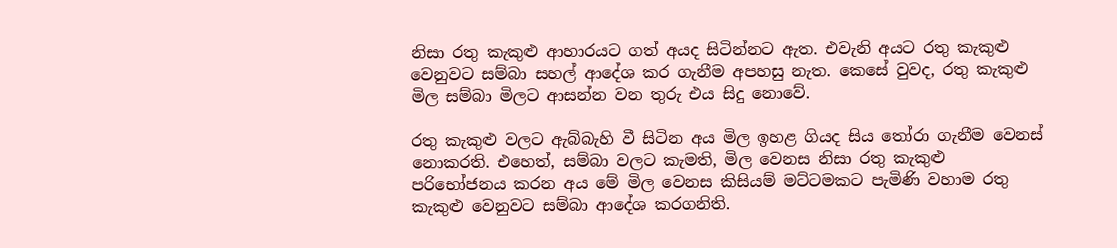නිසා රතු කැකුළු ආහාරයට ගත් අයද සිටින්නට ඇත. එවැනි අයට රතු කැකුළු වෙනුවට සම්බා සහල් ආදේශ කර ගැනීම අපහසු නැත. කෙසේ වුවද, රතු කැකුළු මිල සම්බා මිලට ආසන්න වන තුරු එය සිදු නොවේ.

රතු කැකුළු වලට ඇබ්බැහි වී සිටින අය මිල ඉහළ ගියද සිය තෝරා ගැනීම වෙනස් නොකරති. එහෙත්, සම්බා වලට කැමති, මිල වෙනස නිසා රතු කැකුළු පරිභෝජනය කරන අය මේ මිල වෙනස කිසියම් මට්ටමකට පැමිණි වහාම රතු කැකුළු වෙනුවට සම්බා ආදේශ කරගනිති.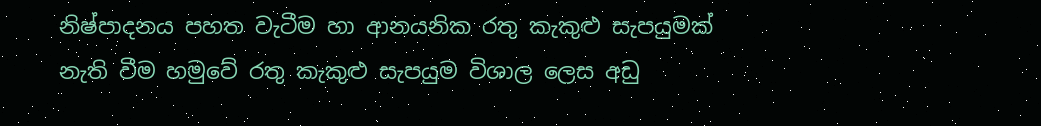නිෂ්පාදනය පහත වැටීම හා ආනයනික රතු කැකුළු සැපයුමක් නැති වීම හමුවේ රතු කැකුළු සැපයුම විශාල ලෙස අඩු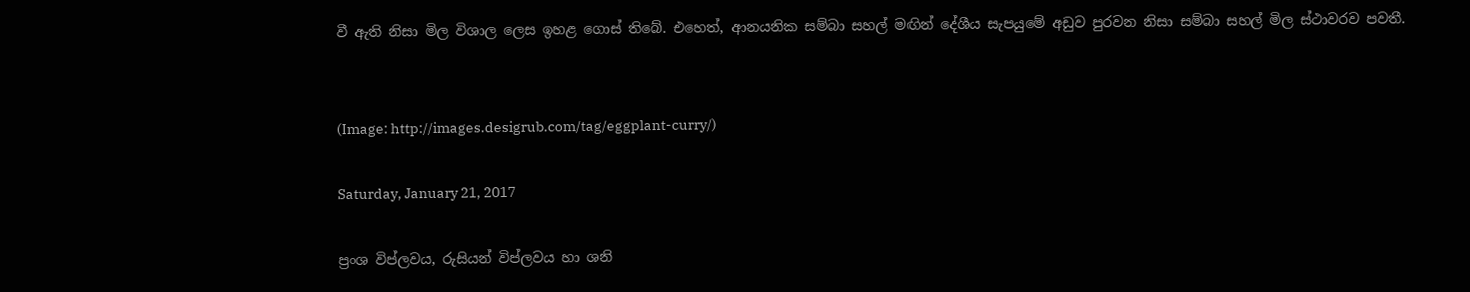වී ඇති නිසා මිල විශාල ලෙස ඉහළ ගොස් තිබේ. එහෙත්, ආනයනික සම්බා සහල් මඟින් දේශීය සැපයුමේ අඩුව පුරවන නිසා සම්බා සහල් මිල ස්ථාවරව පවතී.


(Image: http://images.desigrub.com/tag/eggplant-curry/)

Saturday, January 21, 2017

ප්‍රංශ විප්ලවය, රුසියන් විප්ලවය හා ශනි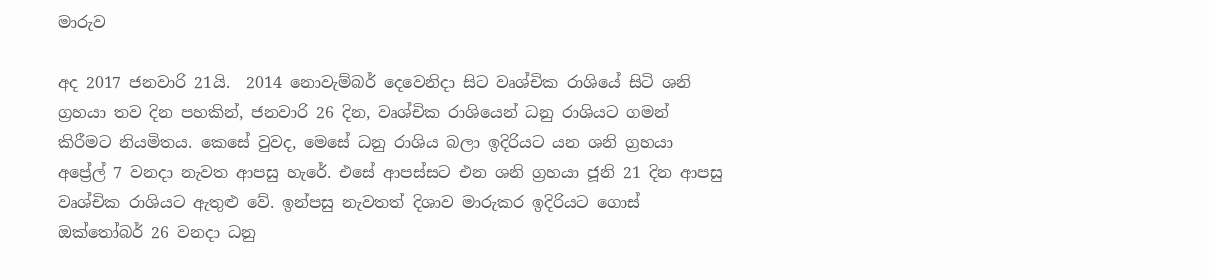මාරුව

අද 2017 ජනවාරි 21යි.  2014 නොවැම්බර් දෙවෙනිදා සිට වෘශ්චික රාශියේ සිටි ශනි ග්‍රහයා තව දින පහකින්, ජනවාරි 26 දින, වෘශ්චික රාශියෙන් ධනු රාශියට ගමන් කිරීමට නියමිතය. කෙසේ වුවද, මෙසේ ධනු රාශිය බලා ඉදිරියට යන ශනි ග්‍රහයා අප්‍රේල් 7 වනදා නැවත ආපසු හැරේ. එසේ ආපස්සට එන ශනි ග්‍රහයා ජූනි 21 දින ආපසු වෘශ්චික රාශියට ඇතුළු වේ. ඉන්පසු නැවතත් දිශාව මාරුකර ඉදිරියට ගොස් ඔක්තෝබර් 26 වනදා ධනු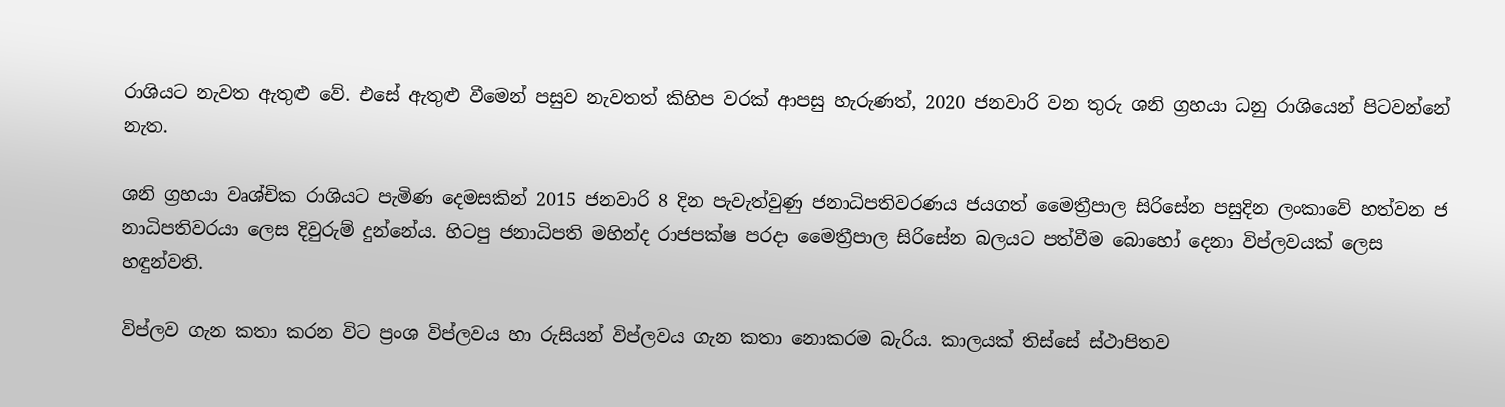රාශියට නැවත ඇතුළු වේ. එසේ ඇතුළු වීමෙන් පසුව නැවතත් කිහිප වරක් ආපසු හැරුණත්, 2020 ජනවාරි වන තුරු ශනි ග්‍රහයා ධනු රාශියෙන් පිටවන්නේ නැත.

ශනි ග්‍රහයා වෘශ්චික රාශියට පැමිණ දෙමසකින් 2015 ජනවාරි 8 දින පැවැත්වුණු ජනාධිපතිවරණය ජයගත් මෛත්‍රීපාල සිරිසේන පසුදින ලංකාවේ හත්වන ජ
නාධිපතිවරයා ලෙස දිවුරුම් දුන්නේය. හිටපු ජනාධිපති මහින්ද රාජපක්ෂ පරදා මෛත්‍රීපාල සිරිසේන බලයට පත්වීම බොහෝ දෙනා විප්ලවයක් ලෙස හඳුන්වති.

විප්ලව ගැන කතා කරන විට ප්‍රංශ විප්ලවය හා රුසියන් විප්ලවය ගැන කතා නොකරම බැරිය. කාලයක් තිස්සේ ස්ථාපිතව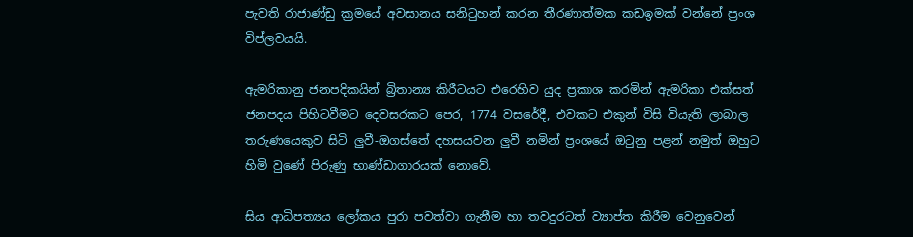පැවති රාජාණ්ඩු ක්‍රමයේ අවසානය සනිටුහන් කරන තීරණාත්මක කඩඉමක් වන්නේ ප්‍රංශ විප්ලවයයි.

ඇමරිකානු ජනපදිකයින් බ්‍රිතාන්‍ය කිරීටයට එරෙහිව යුද ප්‍රකාශ කරමින් ඇමරිකා එක්සත් ජනපදය පිහිටවීමට දෙවසරකට පෙර, 1774 වසරේදී, එවකට එකුන් විසි වියැති ලාබාල තරුණයෙකුව සිටි ලුවී-ඔගස්තේ දහසයවන ලුවී නමින් ප්‍රංශයේ ඔටුනු පළන් නමුත් ඔහුට හිමි වුණේ පිරුණු භාණ්ඩාගාරයක් නොවේ.

සිය ආධිපත්‍යය ලෝකය පුරා පවත්වා ගැනීම හා තවදුරටත් ව්‍යාප්ත කිරීම වෙනුවෙන්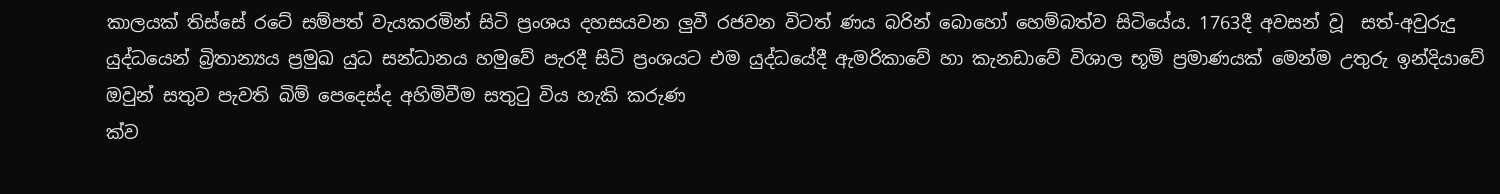කාලයක් තිස්සේ රටේ සම්පත් වැයකරමින් සිටි ප්‍රංශය දහසයවන ලුවී රජවන විටත් ණය බරින් බොහෝ හෙම්බත්ව සිටියේය. 1763දී අවසන් වූ  සත්-අවුරුදු යුද්ධයෙන් බ්‍රිතාන්‍යය ප්‍රමුඛ යුධ සන්ධානය හමුවේ පැරදී සිටි ප්‍රංශයට එම යුද්ධයේදී ඇමරිකාවේ හා කැනඩාවේ විශාල භූමි ප්‍රමාණයක් මෙන්ම උතුරු ඉන්දියාවේ ඔවුන් සතුව පැවති බිම් පෙදෙස්ද අහිමිවීම සතුටු විය හැකි කරුණ
ක්ව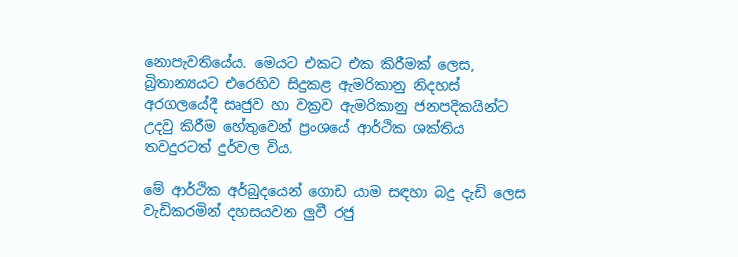නොපැවතියේය. මෙයට එකට එක කිරීමක් ලෙස, බ්‍රිතාන්‍යයට එරෙහිව සිදුකළ ඇමරිකානු නිදහස් අරගලයේදී සෘජුව හා වක්‍රව ඇමරිකානු ජනපදිකයින්ට උදවු කිරීම හේතුවෙන් ප්‍රංශයේ ආර්ථික ශක්තිය තවදුරටත් දුර්වල විය.

මේ ආර්ථික අර්බුදයෙන් ගොඩ යාම සඳහා බදු දැඩි ලෙස වැඩිකරමින් දහසයවන ලුවී රජු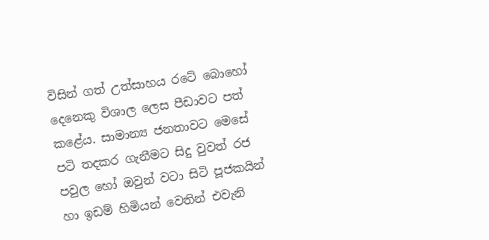විසින් ගත් උත්සාහය රටේ බොහෝ දෙනෙකු විශාල ලෙස පීඩාවට පත් කළේය. සාමාන්‍ය ජනතාවට මෙසේ පටි තදකර ගැනීමට සිදු වුවත් රජ පවුල හෝ ඔවුන් වටා සිටි පූජකයින් හා ඉඩම් හිමියන් වෙතින් එවැනි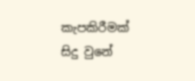කැපකිරීමක් සිදු වුනේ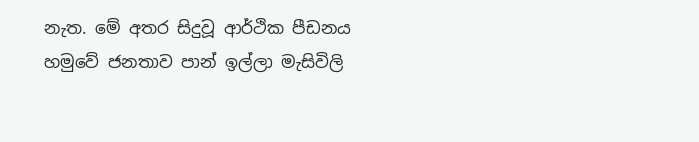නැත. මේ අතර සිදුවූ ආර්ථික පීඩනය හමුවේ ජනතාව පාන් ඉල්ලා මැසිවිලි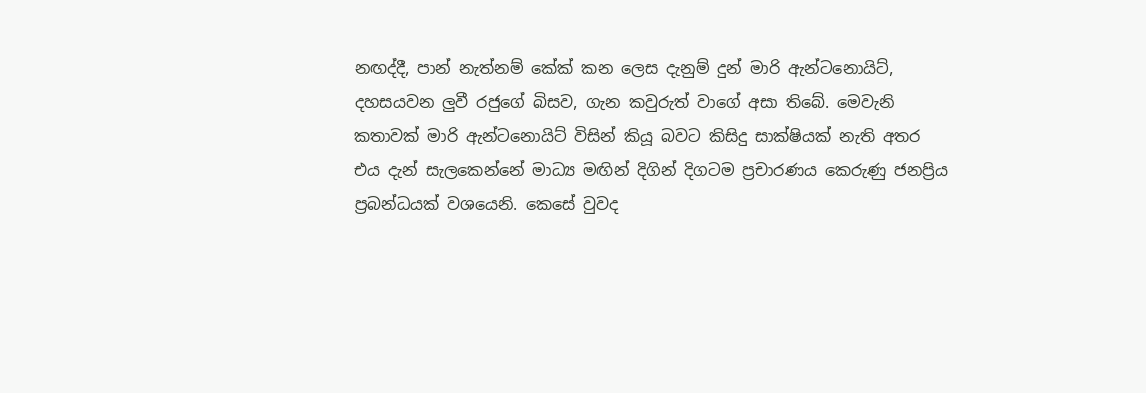නඟද්දී, පාන් නැත්නම් කේක් කන ලෙස දැනුම් දුන් මාරි ඇන්ටනොයිට්, දහසයවන ලුවී රජුගේ බිසව, ගැන කවුරුත් වාගේ අසා තිබේ. මෙවැනි කතාවක් මාරි ඇන්ටනොයිට් විසින් කියූ බවට කිසිදු සාක්ෂියක් නැති අතර එය දැන් සැලකෙන්නේ මාධ්‍ය මඟින් දිගින් දිගටම ප්‍රචාරණය කෙරුණු ජනප්‍රිය ප්‍රබන්ධයක් වශයෙනි. කෙසේ වුවද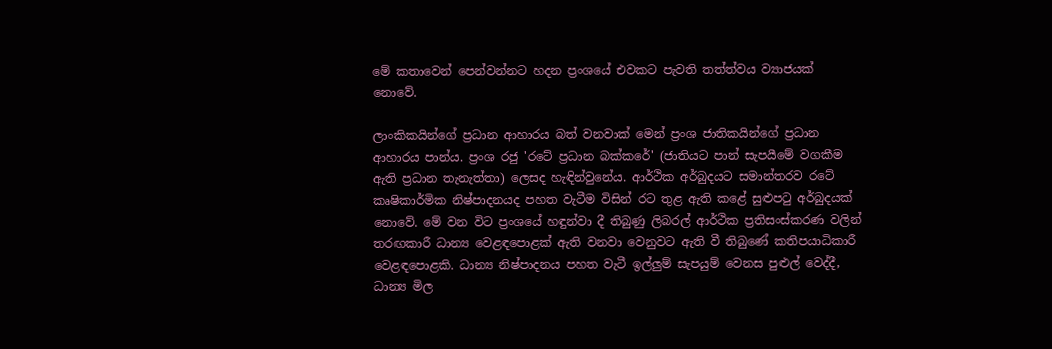මේ කතාවෙන් පෙන්වන්නට හදන ප්‍රංශයේ එවකට පැවති තත්ත්වය ව්‍යාජයක් නොවේ.

ලාංකිකයින්ගේ ප්‍රධාන ආහාරය බත් වනවාක් මෙන් ප්‍රංශ ජාතිකයින්ගේ ප්‍රධාන ආහාරය පාන්ය. ප්‍රංශ රජු 'රටේ ප්‍රධාන බක්කරේ' (ජාතියට පාන් සැපයීමේ වගකීම ඇති ප්‍රධාන තැනැත්තා) ලෙසද හැඳින්වුනේය. ආර්ථික අර්බුදයට සමාන්තරව රටේ කෘෂිකාර්මික නිෂ්පාදනයද පහත වැටීම විසින් රට තුළ ඇති කළේ සුළුපටු අර්බුදයක් නොවේ. මේ වන විට ප්‍රංශයේ හඳුන්වා දී තිබුණු ලිබරල් ආර්ථික ප්‍රතිසංස්කරණ වලින් තරඟකාරී ධාන්‍ය වෙළඳපොළක් ඇති වනවා වෙනුවට ඇති වී තිබුණේ කතිපයාධිකාරී වෙළඳපොළකි. ධාන්‍ය නිෂ්පාදනය පහත වැටී ඉල්ලුම් සැපයුම් වෙනස පුළුල් වෙද්දී, ධාන්‍ය මිල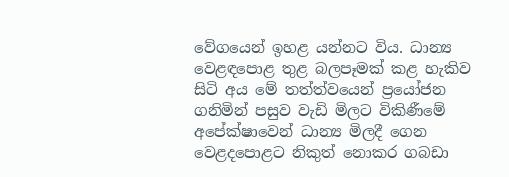වේගයෙන් ඉහළ යන්නට විය. ධාන්‍ය වෙළඳපොළ තුළ බලපෑමක් කළ හැකිව සිටි අය මේ තත්ත්වයෙන් ප්‍රයෝජන ගනිමින් පසුව වැඩි මිලට විකිණීමේ අපේක්ෂාවෙන් ධාන්‍ය මිලදී ගෙන වෙළදපොළට නිකුත් නොකර ගබඩා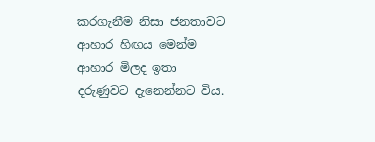කරගැනීම නිසා ජනතාවට ආහාර හිඟය මෙන්ම ආහාර මිලද ඉතා දරුණුවට දැනෙන්නට විය.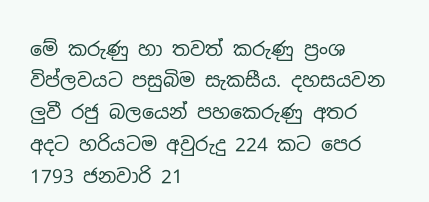මේ කරුණු හා තවත් කරුණු ප්‍රංශ විප්ලවයට පසුබිම සැකසීය. දහසයවන ලුවී රජු බලයෙන් පහකෙරුණු අතර අදට හරියටම අවුරුදු 224 කට පෙර 1793 ජනවාරි 21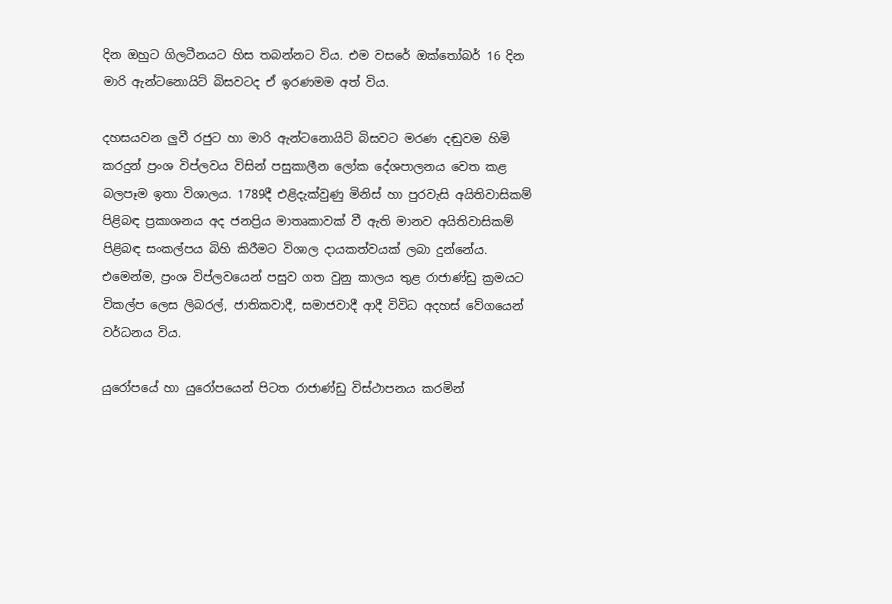දින ඔහුට ගිලටීනයට හිස තබන්නට විය. එම වසරේ ඔක්තෝබර් 16 දින මාරි ඇන්ටනොයිට් බිසවටද ඒ ඉරණමම අත් විය.

දහසයවන ලුවී රජුට හා මාරි ඇන්ටනොයිට් බිසවට මරණ දඬුවම හිමි කරදුන් ප්‍රංශ විප්ලවය විසින් පසුකාලීන ලෝක දේශපාලනය වෙත කළ බලපෑම ඉතා විශාලය. 1789දී එළිදැක්වුණු මිනිස් හා පුරවැසි අයිතිවාසිකම් පිළිබඳ ප්‍රකාශනය අද ජනප්‍රිය මාතෘකාවක් වී ඇති මානව අයිතිවාසිකම් පිළිබඳ සංකල්පය බිහි කිරීමට විශාල දායකත්වයක් ලබා දුන්නේය. එමෙන්ම, ප්‍රංශ විප්ලවයෙන් පසුව ගත වුනු කාලය තුළ රාජාණ්ඩු ක්‍රමයට විකල්ප ලෙස ලිබරල්, ජාතිකවාදී, සමාජවාදී ආදී විවිධ අදහස් වේගයෙන් වර්ධනය විය.

යුරෝපයේ හා යුරෝපයෙන් පිටත රාජාණ්ඩු විස්ථාපනය කරමින්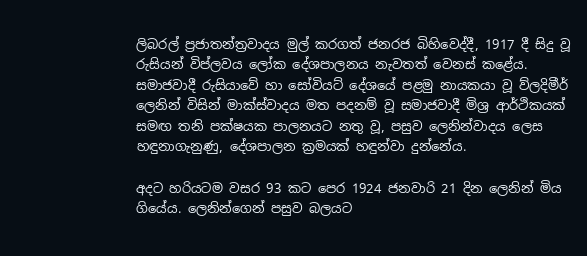ලිබරල් ප්‍රජාතන්ත්‍රවාදය මුල් කරගත් ජනරජ බිහිවෙද්දී, 1917 දී සිදු වූ රුසියන් විප්ලවය ලෝක දේශපාලනය නැවතත් වෙනස් කළේය. සමාජවාදී රුසියාවේ හා සෝවියට් දේශයේ පළමු නායකයා වූ ව්ලදිමීර් ලෙනින් විසින් මාක්ස්වාදය මත පදනම් වූ සමාජවාදී මිශ්‍ර ආර්ථිකයක් සමඟ තනි පක්ෂයක පාලනයට නතු වූ, පසුව ලෙනින්වාදය ලෙස හඳුනාගැනුණු, දේශපාලන ක්‍රමයක් හඳුන්වා දුන්නේය.

අදට හරියටම වසර 93 කට පෙර 1924 ජනවාරි 21 දින ලෙනින් මිය ගියේය. ලෙනින්ගෙන් පසුව බලයට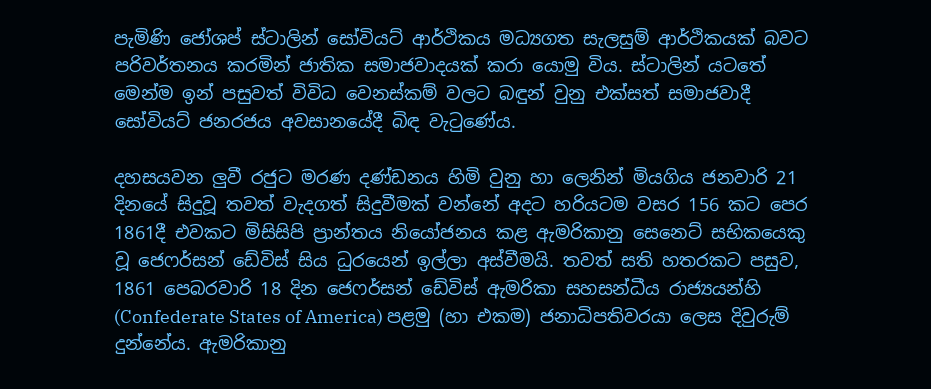පැමිණි ජෝශප් ස්ටාලින් සෝවියට් ආර්ථිකය මධ්‍යගත සැලසුම් ආර්ථිකයක් බවට පරිවර්තනය කරමින් ජාතික සමාජවාදයක් කරා යොමු විය. ස්ටාලින් යටතේ මෙන්ම ඉන් පසුවත් විවිධ වෙනස්කම් වලට බඳුන් වුනු එක්සත් සමාජවාදී සෝවියට් ජනරජය අවසානයේදී බිඳ වැටුණේය.

දහසයවන ලුවී රජුට මරණ දණ්ඩනය හිමි වුනු හා ලෙනින් මියගිය ජනවාරි 21 දිනයේ සිදුවූ තවත් වැදගත් සිදුවීමක් වන්නේ අදට හරියටම වසර 156 කට පෙර 1861දී එවකට මිසිසිපි ප්‍රාන්තය නියෝජනය කළ ඇමරිකානු සෙනෙට් සභිකයෙකු වූ ජෙෆර්සන් ඩේවිස් සිය ධුරයෙන් ඉල්ලා අස්වීමයි. තවත් සති හතරකට පසුව, 1861 පෙබරවාරි 18 දින ජෙෆර්සන් ඩේවිස් ඇමරිකා සහසන්ධීය රාජ්‍යයන්හි (Confederate States of America) පළමු (හා එකම) ජනාධිපතිවරයා ලෙස දිවුරුම් දුන්නේය. ඇමරිකානු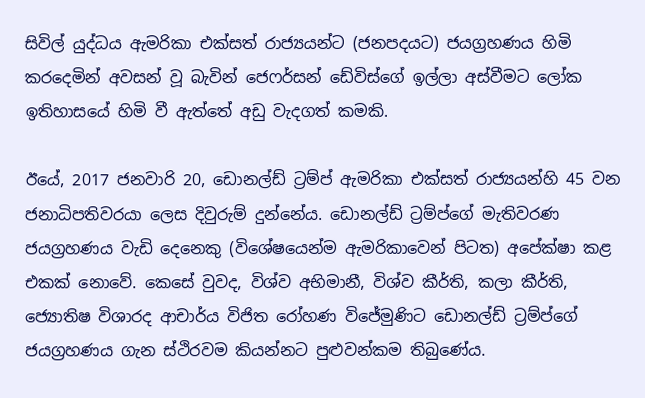සිවිල් යුද්ධය ඇමරිකා එක්සත් රාජ්‍යයන්ට (ජනපදයට) ජයග්‍රහණය හිමි කරදෙමින් අවසන් වූ බැවින් ජෙෆර්සන් ඩේවිස්ගේ ඉල්ලා අස්වීමට ලෝක ඉතිහාසයේ හිමි වී ඇත්තේ අඩු වැදගත් කමකි.

ඊයේ, 2017 ජනවාරි 20, ඩොනල්ඩ් ට්‍රම්ප් ඇමරිකා එක්සත් රාජ්‍යයන්හි 45 වන ජනාධිපතිවරයා ලෙස දිවුරුම් දුන්නේය. ඩොනල්ඩ් ට්‍රම්ප්ගේ මැතිවරණ ජයග්‍රහණය වැඩි දෙනෙකු (විශේෂයෙන්ම ඇමරිකාවෙන් පිටත) අපේක්ෂා කළ එකක් නොවේ. කෙසේ වුවද, විශ්ව අභිමානී, විශ්ව කීර්ති, කලා කීර්ති, ජ්‍යොතිෂ විශාරද ආචාර්ය විජිත රෝහණ විජේමුණිට ඩොනල්ඩ් ට්‍රම්ප්ගේ ජයග්‍රහණය ගැන ස්ථිරවම කියන්නට පුළුවන්කම තිබුණේය.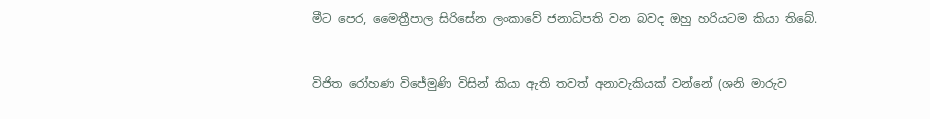මීට පෙර, මෛත්‍රීපාල සිරිසේන ලංකාවේ ජනාධිපති වන බවද ඔහු හරියටම කියා තිබේ.


විජිත රෝහණ විජේමුණි විසින් කියා ඇති තවත් අනාවැකියක් වන්නේ (ශනි මාරුව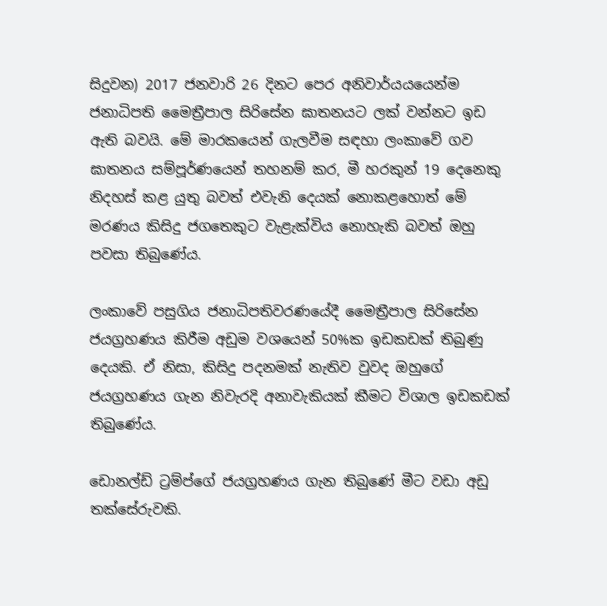සිදුවන) 2017 ජනවාරි 26 දිනට පෙර අනිවාර්යයයෙන්ම ජනාධිපති මෛත්‍රීපාල සිරිසේන ඝාතනයට ලක් වන්නට ඉඩ ඇති බවයි. මේ මාරකයෙන් ගැලවීම සඳහා ලංකාවේ ගව ඝාතනය සම්පූර්ණයෙන් තහනම් කර, මී හරකුන් 19 දෙනෙකු නිදහස් කළ යුතු බවත් එවැනි දෙයක් නොකළහොත් මේ මරණය කිසිදු ජගතෙකුට වැළැක්විය නොහැකි බවත් ඔහු පවසා තිබුණේය.

ලංකාවේ පසුගිය ජනාධිපතිවරණයේදී මෛත්‍රීපාල සිරිසේන ජයග්‍රහණය කිරීම අඩුම වශයෙන් 50%ක ඉඩකඩක් තිබුණු දෙයකි. ඒ නිසා, කිසිදු පදනමක් නැතිව වුවද ඔහුගේ ජයග්‍රහණය ගැන නිවැරදි අනාවැකියක් කීමට විශාල ඉඩකඩක් තිබුණේය.

ඩොනල්ඩ් ට්‍රම්ප්ගේ ජයග්‍රහණය ගැන තිබුණේ මීට වඩා අඩු තක්සේරුවකි.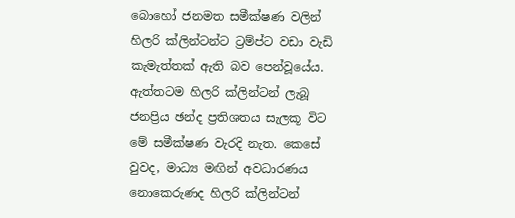බොහෝ ජනමත සමීක්ෂණ වලින් හිලරි ක්ලින්ටන්ට ට්‍රම්ප්ට වඩා වැඩි කැමැත්තක් ඇති බව පෙන්වූයේය. ඇත්තටම හිලරි ක්ලින්ටන් ලැබූ ජනප්‍රිය ඡන්ද ප්‍රතිශතය සැලකූ විට මේ සමීක්ෂණ වැරදි නැත. කෙසේ වුවද, මාධ්‍ය මඟින් අවධාරණය නොකෙරුණද හිලරි ක්ලින්ටන්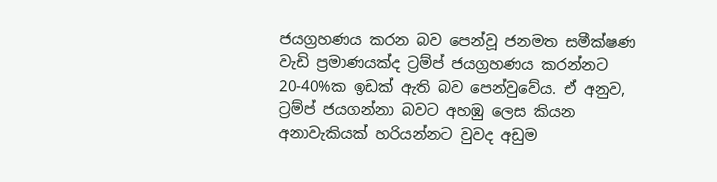ජයග්‍රහණය කරන බව පෙන්වූ ජනමත සමීක්ෂණ වැඩි ප්‍රමාණයක්ද ට්‍රම්ප් ජයග්‍රහණය කරන්නට 20-40%ක ඉඩක් ඇති බව පෙන්වුවේය. ඒ අනුව, ට්‍රම්ප් ජයගන්නා බවට අහඹු ලෙස කියන අනාවැකියක් හරියන්නට වුවද අඩුම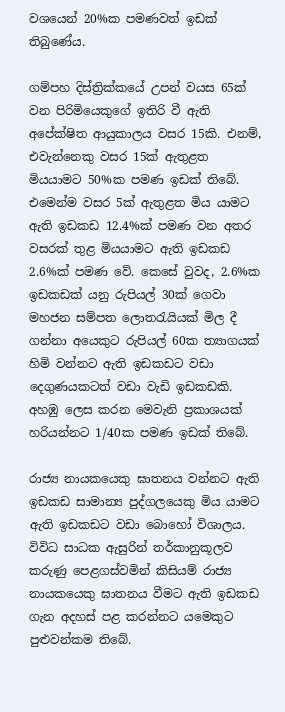වශයෙන් 20%ක පමණවත් ඉඩක් තිබුණේය.

ගම්පහ දිස්ත්‍රික්කයේ උපන් වයස 65ක් වන පිරිමියෙකුගේ ඉතිරි වී ඇති අපේක්ෂිත ආයුකාලය වසර 15කි. එනම්, එවැන්නෙකු වසර 15ක් ඇතුළත මියයාමට 50%ක පමණ ඉඩක් තිබේ. එමෙන්ම වසර 5ක් ඇතුළත මිය යාමට ඇති ඉඩකඩ 12.4%ක් පමණ වන අතර වසරක් තුළ මියයාමට ඇති ඉඩකඩ 2.6%ක් පමණ වේ. කෙසේ වුවද, 2.6%ක ඉඩකඩක් යනු රුපියල් 30ක් ගෙවා මහජන සම්පත ලොතරැයියක් මිල දී ගන්නා අයෙකුට රුපියල් 60ක ත්‍යාගයක් හිමි වන්නට ඇති ඉඩකඩට වඩා දෙගුණයකටත් වඩා වැඩි ඉඩකඩකි. අහඹු ලෙස කරන මෙවැනි ප්‍රකාශයක් හරියන්නට 1/40ක පමණ ඉඩක් තිබේ.

රාජ්‍ය නායකයෙකු ඝාතනය වන්නට ඇති ඉඩකඩ සාමාන්‍ය පුද්ගලයෙකු මිය යාමට ඇති ඉඩකඩට වඩා බොහෝ විශාලය. විවිධ සාධක ඇසුරින් තර්කානුකූලව කරුණු පෙළගස්වමින් කිසියම් රාජ්‍ය නායකයෙකු ඝාතනය වීමට ඇති ඉඩකඩ ගැන අදහස් පළ කරන්නට යමෙකුට පුළුවන්කම තිබේ.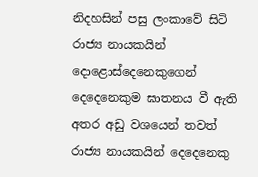නිදහසින් පසු ලංකාවේ සිටි රාජ්‍ය නායකයින් දොළොස්දෙනෙකුගෙන් දෙදෙනෙකුම ඝාතනය වී ඇති අතර අඩු වශයෙන් තවත් රාජ්‍ය නායකයින් දෙදෙනෙකු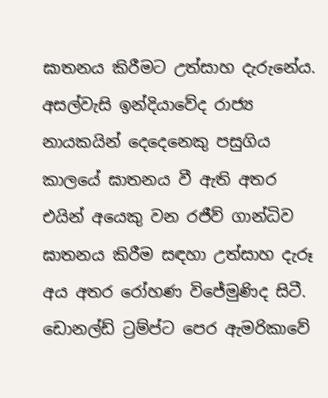ඝාතනය කිරීමට උත්සාහ දැරුනේය. අසල්වැසි ඉන්දියාවේද රාජ්‍ය නායකයින් දෙදෙනෙකු පසුගිය කාලයේ ඝාතනය වී ඇති අතර එයින් අයෙකු වන රජීව් ගාන්ධිව ඝාතනය කිරීම සඳහා උත්සාහ දැරූ අය අතර රෝහණ විජේමුණිද සිටී. ඩොනල්ඩ් ට්‍රම්ප්ට පෙර ඇමරිකාවේ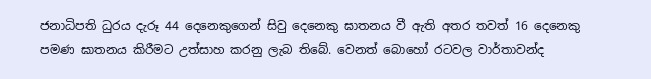ජනාධිපති ධුරය දැරූ 44 දෙනෙකුගෙන් සිවු දෙනෙකු ඝාතනය වී ඇති අතර තවත් 16 දෙනෙකු පමණ ඝාතනය කිරීමට උත්සාහ කරනු ලැබ තිබේ. වෙනත් බොහෝ රටවල වාර්තාවන්ද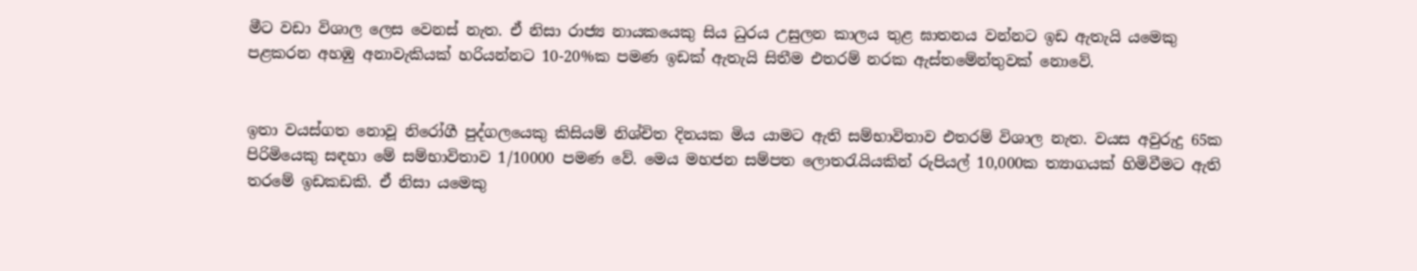මීට වඩා විශාල ලෙස වෙනස් නැත. ඒ නිසා රාජ්‍ය නායකයෙකු සිය ධුරය උසුලන කාලය තුළ ඝාතනය වන්නට ඉඩ ඇතැයි යමෙකු පළකරන අහඹු අනාවැකියක් හරියන්නට 10-20%ක පමණ ඉඩක් ඇතැයි සිතීම එතරම් නරක ඇස්තමේන්තුවක් නොවේ.


ඉතා වයස්ගත නොවූ නිරෝගී පුද්ගලයෙකු කිසියම් නිශ්චිත දිනයක මිය යාමට ඇති සම්භාවිතාව එතරම් විශාල නැත. වයස අවුරුදු 65ක පිරිමියෙකු සඳහා මේ සම්භාවිතාව 1/10000 පමණ වේ. මෙය මහජන සම්පත ලොතරැයියකින් රුපියල් 10,000ක ත්‍යාගයක් හිමිවීමට ඇති තරමේ ඉඩකඩකි. ඒ නිසා යමෙකු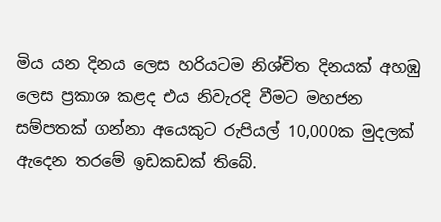මිය යන දිනය ලෙස හරියටම නිශ්චිත දිනයක් අහඹු ලෙස ප්‍රකාශ කළද එය නිවැරදි වීමට මහජන සම්පතක් ගන්නා අයෙකුට රුපියල් 10,000ක මුදලක් ඇදෙන තරමේ ඉඩකඩක් තිබේ.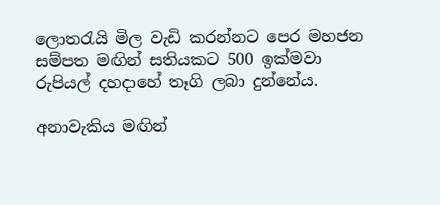ලොතරැයි මිල වැඩි කරන්නට පෙර මහජන සම්පත මඟින් සතියකට 500 ඉක්මවා රුපියල් දහදාහේ තෑගි ලබා දුන්නේය.

අනාවැකිය මඟින්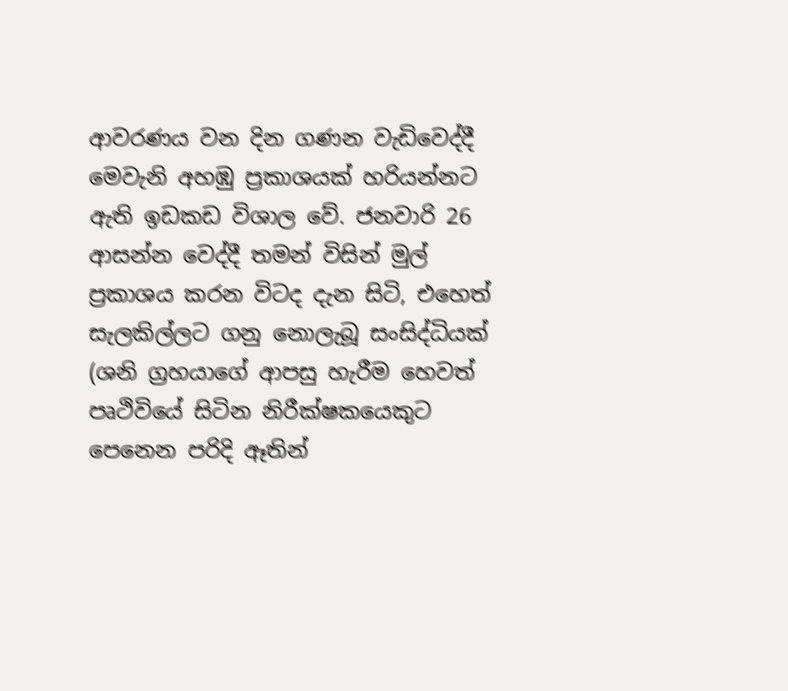ආවරණය වන දින ගණන වැඩිවෙද්දී මෙවැනි අහඹු ප්‍රකාශයක් හරියන්නට ඇති ඉඩකඩ විශාල වේ. ජනවාරි 26 ආසන්න වෙද්දී තමන් විසින් මුල් ප්‍රකාශය කරන විටද දැන සිටි, එහෙත් සැලකිල්ලට ගනු නොලැබූ සංසිද්ධියක් (ශනි ග්‍රහයාගේ ආපසු හැරීම හෙවත් පෘථිවියේ සිටින නිරීක්ෂකයෙකුට පෙනෙන පරිදි ඈතින්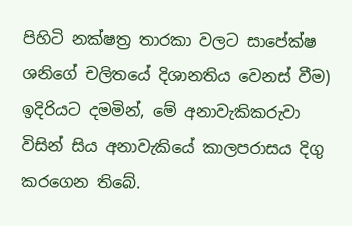පිහිටි නක්ෂත්‍ර තාරකා වලට සාපේක්ෂ ශනිගේ චලිතයේ දිශානතිය වෙනස් වීම) ඉදිරියට දමමින්, මේ අනාවැකිකරුවා විසින් සිය අනාවැකියේ කාලපරාසය දිගු කරගෙන තිබේ.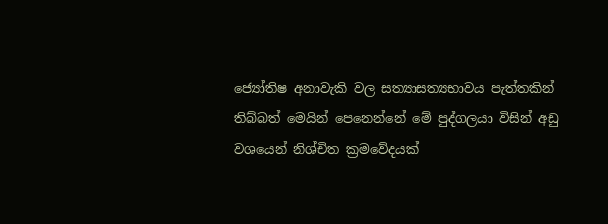ජ්‍යෝතිෂ අනාවැකි වල සත්‍යාසත්‍යභාවය පැත්තකින් තිබ්බත් මෙයින් පෙනෙන්නේ මේ පුද්ගලයා විසින් අඩු වශයෙන් නිශ්චිත ක්‍රමවේදයක්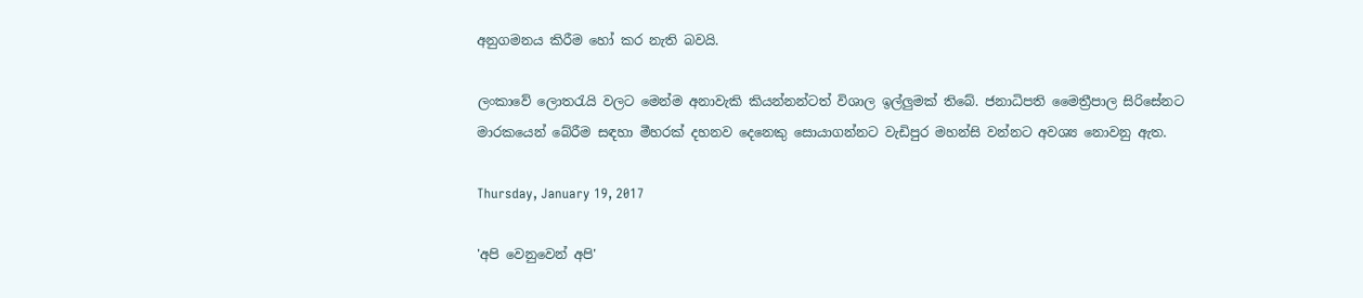අනුගමනය කිරීම හෝ කර නැති බවයි.

ලංකාවේ ලොතරැයි වලට මෙන්ම අනාවැකි කියන්නන්ටත් විශාල ඉල්ලුමක් තිබේ. ජනාධිපති මෛත්‍රීපාල සිරිසේනට මාරකයෙන් බේරීම සඳහා මීහරක් දහනව දෙනෙකු සොයාගන්නට වැඩිපුර මහන්සි වන්නට අවශ්‍ය නොවනු ඇත.

Thursday, January 19, 2017

'අපි වෙනුවෙන් අපි'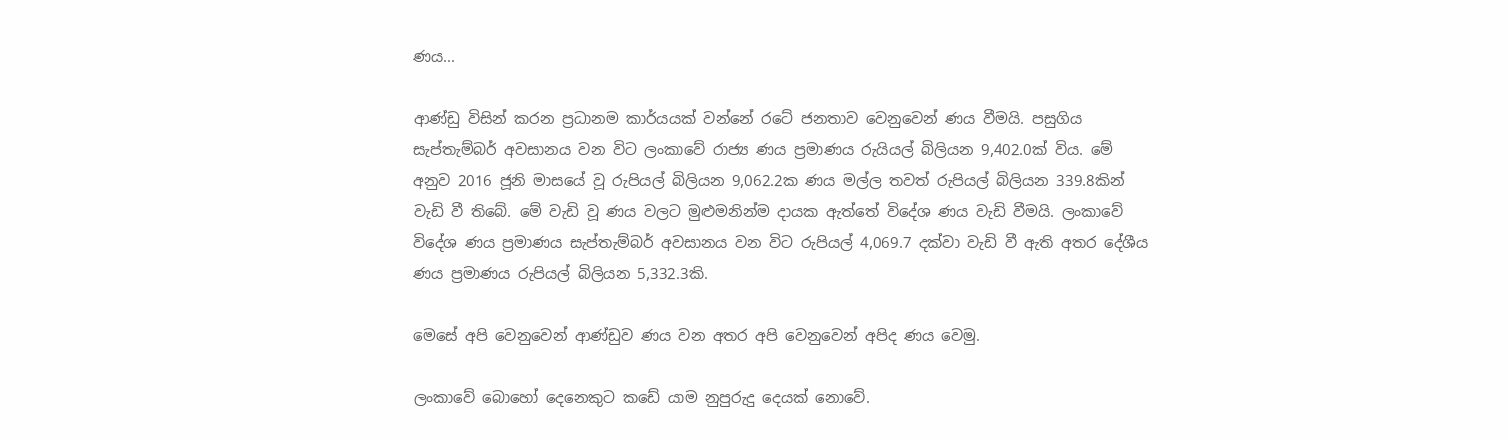ණය...

ආණ්ඩු විසින් කරන ප්‍රධානම කාර්යයක් වන්නේ රටේ ජනතාව වෙනුවෙන් ණය වීමයි. පසුගිය සැප්තැම්බර් අවසානය වන විට ලංකාවේ රාජ්‍ය ණය ප්‍රමාණය රුයියල් බිලියන 9,402.0ක් විය. මේ අනුව 2016 ජූනි මාසයේ වූ රුපියල් බිලියන 9,062.2ක ණය මල්ල තවත් රුපියල් බිලියන 339.8කින් වැඩි වී තිබේ. මේ වැඩි වූ ණය වලට මුළුමනින්ම දායක ඇත්තේ විදේශ ණය වැඩි වීමයි. ලංකාවේ විදේශ ණය ප්‍රමාණය සැප්තැම්බර් අවසානය වන විට රුපියල් 4,069.7 දක්වා වැඩි වී ඇති අතර දේශීය ණය ප්‍රමාණය රුපියල් බිලියන 5,332.3කි.

මෙසේ අපි වෙනුවෙන් ආණ්ඩුව ණය වන අතර අපි වෙනුවෙන් අපිද ණය වෙමු.

ලංකාවේ බොහෝ දෙනෙකුට කඩේ යාම නුපුරුදු දෙයක් නොවේ.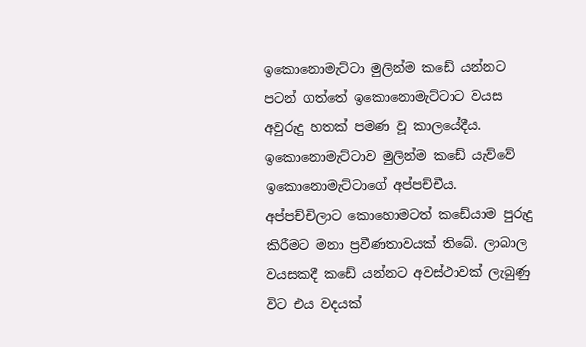ඉකොනොමැට්ටා මුලින්ම කඩේ යන්නට පටන් ගත්තේ ඉකොනොමැට්ටාට වයස අවුරුදු හතක් පමණ වූ කාලයේදීය. ඉකොනොමැට්ටාව මුලින්ම කඩේ යැව්වේ ඉකොනොමැට්ටාගේ අප්පච්චීය. අප්පච්චිලාට කොහොමටත් කඩේයාම පුරුදු කිරීමට මනා ප්‍රවීණතාවයක් තිබේ. ලාබාල වයසකදී කඩේ යන්නට අවස්ථාවක් ලැබුණු විට එය වදයක්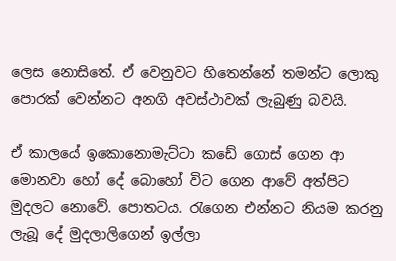ලෙස නොසිතේ. ඒ වෙනුවට හිතෙන්නේ තමන්ට ලොකු පොරක් වෙන්නට අනගි අවස්ථාවක් ලැබුණු බවයි.

ඒ කාලයේ ඉකොනොමැට්ටා කඩේ ගොස් ගෙන ආ මොනවා හෝ දේ බොහෝ විට ගෙන ආවේ අත්පිට මුදලට නොවේ. පොතටය. රැගෙන එන්නට නියම කරනු ලැබූ දේ මුදලාලිගෙන් ඉල්ලා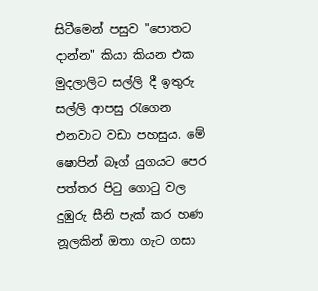සිටීමෙන් පසුව "පොතට දාන්න" කියා කියන එක මුදලාලිට සල්ලි දී ඉතුරු සල්ලි ආපසු රැගෙන එනවාට වඩා පහසුය. මේ ෂොපින් බෑග් යුගයට පෙර පත්තර පිටු ගොටු වල දුඹුරු සීනි පැක් කර හණ නූලකින් ඔතා ගැට ගසා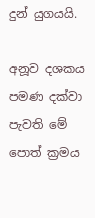දුන් යුගයයි.

අනූව දශකය පමණ දක්වා පැවති මේ පොත් ක්‍රමය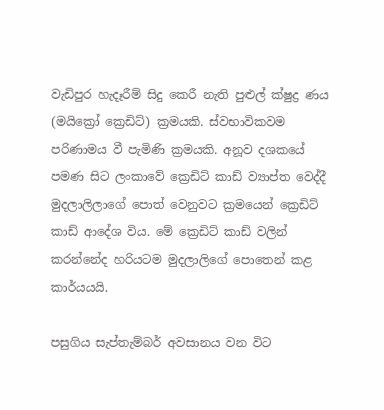වැඩිපුර හැදෑරීම් සිදු කෙරී නැති පුළුල් ක්ෂුද්‍ර ණය (මයික්‍රෝ ක්‍රෙඩිට්) ක්‍රමයකි. ස්වභාවිකවම පරිණාමය වී පැමිණි ක්‍රමයකි. අනූව දශකයේ පමණ සිට ලංකාවේ ක්‍රෙඩිට් කාඩ් ව්‍යාප්ත වෙද්දී මුදලාලිලාගේ පොත් වෙනුවට ක්‍රමයෙන් ක්‍රෙඩිට් කාඩ් ආදේශ විය. මේ ක්‍රෙඩිට් කාඩ් වලින් කරන්නේද හරියටම මුදලාලිගේ පොතෙන් කළ කාර්යයයි.

පසුගිය සැප්තැම්බර් අවසානය වන විට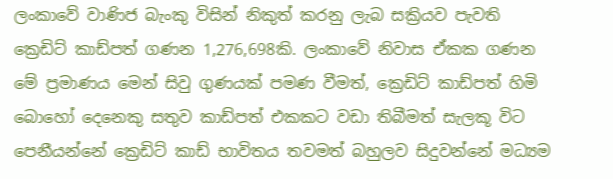ලංකාවේ වාණිජ බැංකු විසින් නිකුත් කරනු ලැබ සක්‍රියව පැවති ක්‍රෙඩිට් කාඩ්පත් ගණන 1,276,698කි. ලංකාවේ නිවාස ඒකක ගණන මේ ප්‍රමාණය මෙන් සිවු ගුණයක් පමණ වීමත්, ක්‍රෙඩිට් කාඩ්පත් හිමි බොහෝ දෙනෙකු සතුව කාඩ්පත් එකකට වඩා තිබීමත් සැලකූ විට පෙනීයන්නේ ක්‍රෙඩිට් කාඩ් භාවිතය තවමත් බහුලව සිදුවන්නේ මධ්‍යම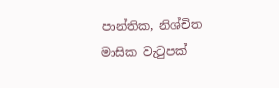පාන්තික, නිශ්චිත මාසික වැටුපක්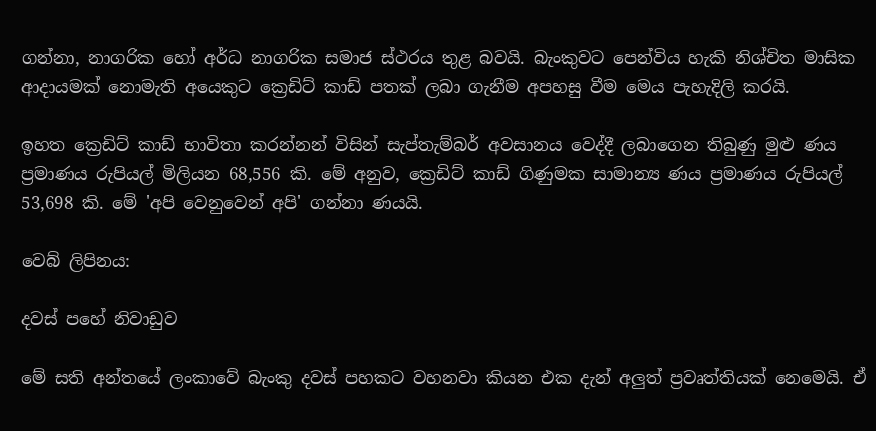ගන්නා, නාගරික හෝ අර්ධ නාගරික සමාජ ස්ථරය තුළ බවයි. බැංකුවට පෙන්විය හැකි නිශ්චිත මාසික ආදායමක් නොමැති අයෙකුට ක්‍රෙඩිට් කාඩ් පතක් ලබා ගැනීම අපහසු වීම මෙය පැහැදිලි කරයි.

ඉහත ක්‍රෙඩිට් කාඩ් භාවිතා කරන්නන් විසින් සැප්තැම්බර් අවසානය වෙද්දී ලබාගෙන තිබුණු මුළු ණය ප්‍රමාණය රුපියල් මිලියන 68,556 කි. මේ අනුව, ක්‍රෙඩිට් කාඩ් ගිණුමක සාමාන්‍ය ණය ප්‍රමාණය රුපියල් 53,698 කි. මේ 'අපි වෙනුවෙන් අපි' ගන්නා ණයයි.

වෙබ් ලිපිනය:

දවස් පහේ නිවාඩුව

මේ සති අන්තයේ ලංකාවේ බැංකු දවස් පහකට වහනවා කියන එක දැන් අලුත් ප්‍රවෘත්තියක් නෙමෙයි. ඒ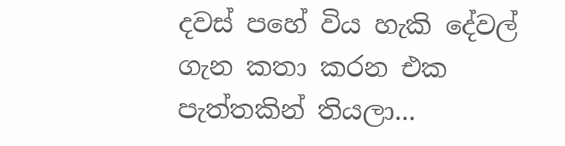දවස් පහේ විය හැකි දේවල් ගැන කතා කරන එක පැත්තකින් තියලා...